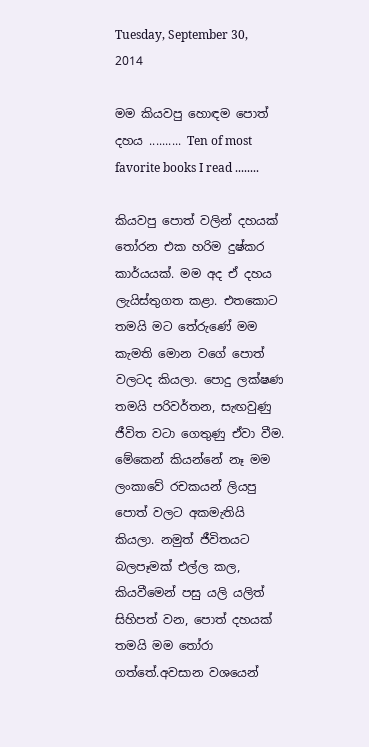Tuesday, September 30, 2014

මම කියවපු හොඳම පොත් දහය .......... Ten of most favorite books I read ........

කියවපු පොත් වලින් දහයක් තෝරන එක හරිම දුෂ්කර කාර්යයක්. මම අද ඒ දහය ලැයිස්තුගත කළා. එතකොට තමයි මට තේරුණේ මම කැමති මොන වගේ පොත් වලටද කියලා. පොදු ලක්ෂණ තමයි පරිවර්තන, සැඟවුණු ජීවිත වටා ගෙතුණු ඒවා වීම. මේකෙන් කියන්නේ නෑ මම ලංකාවේ රචකයන් ලියපු පොත් වලට අකමැතියි කියලා. නමුත් ජීවිතයට බලපෑමක් එල්ල කල, කියවීමෙන් පසු යලි යලිත් සිහිපත් වන, පොත් දහයක් තමයි මම තෝරා ගත්තේ.අවසාන වශයෙන්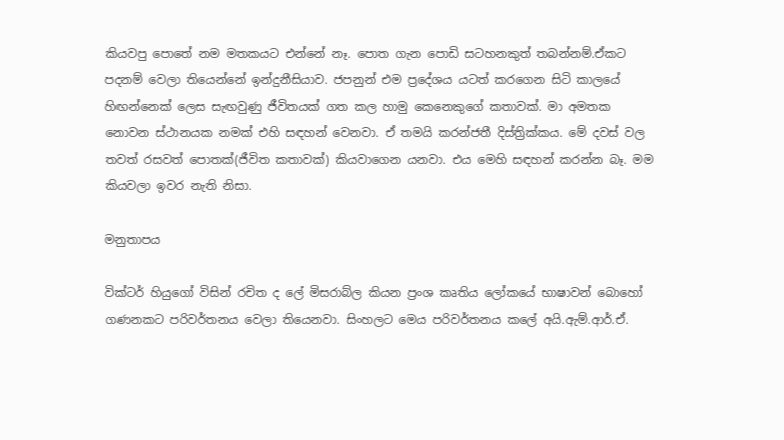කියවපු පොතේ නම මතකයට එන්නේ නෑ. පොත ගැන පොඩි සටහනකුත් තබන්නම්.ඒකට පදනම් වෙලා තියෙන්නේ ඉන්දුනීසියාව. ජපනුන් එම ප්‍රදේශය යටත් කරගෙන සිටි කාලයේ හිඟන්නෙක් ලෙස සැඟවුණු ජීවිතයක් ගත කල හාමු කෙනෙකුගේ කතාවක්. මා අමතක නොවන ස්ථානයක නමක් එහි සඳහන් වෙනවා. ඒ තමයි කරන්ජතී දිස්ත්‍රික්කය. මේ දවස් වල තවත් රසවත් පොතක්(ජීවිත කතාවක්) කියවාගෙන යනවා. එය මෙහි සඳහන් කරන්න බෑ. මම කියවලා ඉවර නැති නිසා.

මනුතාපය

වික්ටර් හියුගෝ විසින් රචිත ද ලේ මිසරාබ්ල කියන ප්‍රංශ කෘතිය ලෝකයේ භාෂාවන් බොහෝ ගණනකට පරිවර්තනය වෙලා තියෙනවා. සිංහලට මෙය පරිවර්තනය කලේ අයි.ඇම්.ආර්.ඒ.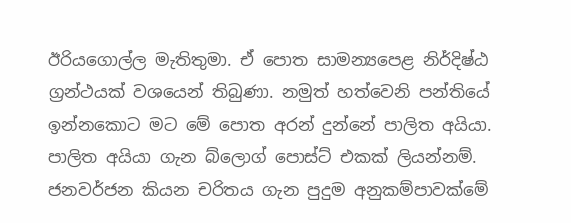ඊරියගොල්ල මැතිතුමා. ඒ පොත සාමන්‍යපෙළ නිර්දිෂ්ඨ ග්‍රන්ථයක් වශයෙන් තිබුණා. නමුත් හත්වෙනි පන්තියේ ඉන්නකොට මට මේ පොත අරන් දුන්නේ පාලිත අයියා. පාලිත අයියා ගැන බ්ලොග් පොස්ට් එකක් ලියන්නම්. ජනවර්ජන කියන චරිතය ගැන පුදුම අනුකම්පාවක්මේ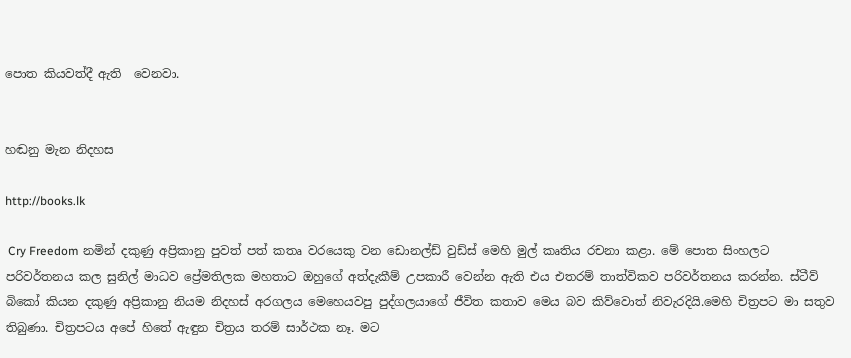පොත කියවත්දී ඇති  වෙනවා.


හඬනු මැන නිදහස

http://books.lk

 Cry Freedom නමින් දකුණු අප්‍රිකානු පුවත් පත් කතෘ වරයෙකු වන ඩොනල්ඩ් වුඩ්ස් මෙහි මුල් කෘතිය රචනා කළා. මේ පොත සිංහලට පරිවර්තනය කල සුනිල් මාධව ප්‍රේමතිලක මහතාට ඔහුගේ අත්දැකීම් උපකාරී වෙන්න ඇති එය එතරම් තාත්විකව පරිවර්තනය කරන්න. ස්ටීව් බිකෝ කියන දකුණු අප්‍රිකානු නියම නිදහස් අරගලය මෙහෙයවපු පුද්ගලයාගේ ජීවිත කතාව මෙය බව කිව්වොත් නිවැරදියි.මෙහි චිත්‍රපට මා සතුව තිබුණා. චිත්‍රපටය අපේ හිතේ ඇඳුන චිත්‍රය තරම් සාර්ථක නෑ. මට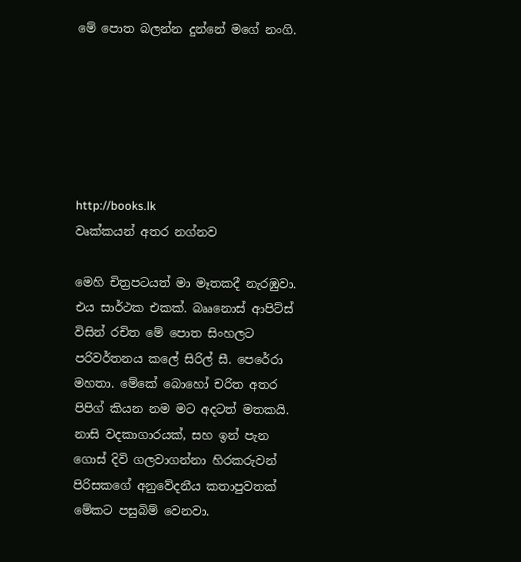මේ පොත බලන්න දුන්නේ මගේ නංගි.






http://books.lk
වෘක්කයන් අතර නග්නව

මෙහි චිත්‍රපටයත් මා මෑතකදී නැරඹුවා. එය සාර්ථක එකක්. බෲනොස් ආපිට්ස් විසින් රචිත මේ පොත සිංහලට පරිවර්තනය කලේ සිරිල් සී. පෙරේරා මහතා. මේකේ බොහෝ චරිත අතර පිපිග් කියන නම මට අදටත් මතකයි. නාසි වදකාගාරයක්, සහ ඉන් පැන ගොස් දිවි ගලවාගන්නා හිරකරුවන් පිරිසකගේ අනුවේදනීය කතාපුවතක් මේකට පසුබිම් වෙනවා.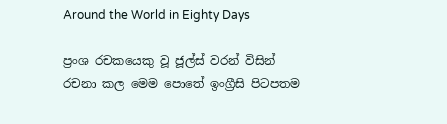Around the World in Eighty Days

ප්‍රංශ රචකයෙකු වූ ජූල්ස් වරන් විසින් රචනා කල මෙම පොතේ ඉංග්‍රීසි පිටපතම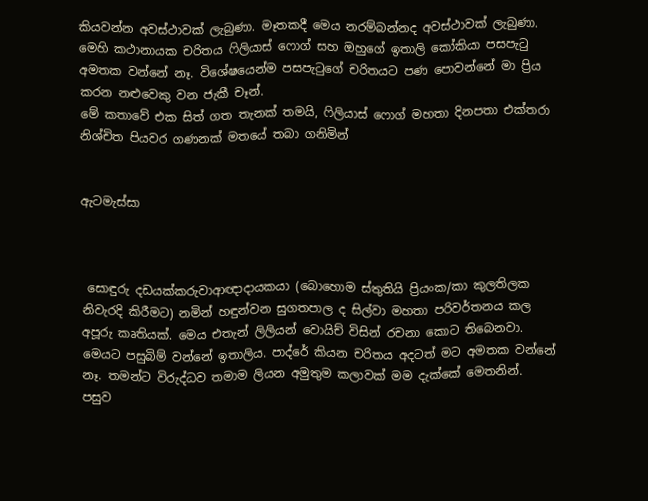කියවන්න අවස්ථාවක් ලැබුණා. මෑතකදී මෙය නරම්බන්නද අවස්ථාවක් ලැබුණා. මෙහි කථානායක චරිතය ෆිලියාස් ෆොග් සහ ඔහුගේ ඉතාලි කෝකියා පසපැටු අමතක වන්නේ නෑ. විශේෂයෙන්ම පසපැටුගේ චරිතයට පණ පොවන්නේ මා ප්‍රිය කරන නළුවෙකු වන ජැකී චෑන්.
මේ කතාවේ එක සිත් ගත තැනක් තමයි, ෆිලියාස් ෆොග් මහතා දිනපතා එක්තරා නිශ්චිත පියවර ගණනක් මතයේ තබා ගනිමින්


ඇටමැස්සා



 සොඳුරු දඩයක්කරුවාආඥාදායකයා (බොහොම ස්තුතියි ප්‍රියංක/කා කුලතිලක නිවැරදි කිරීමට) නමින් හඳුන්වන සුගතපාල ද සිල්වා මහතා පරිවර්තනය කල අපූරු කෘතියක්. මෙය එතැන් ලිලියන් වොයිච් විසින් රචනා කොට තිබෙනවා. මෙයට පසුබිම් වන්නේ ඉතාලිය. පාද්රේ කියන චරිතය අදටත් මට අමතක වන්නේ නෑ. තමන්ට විරුද්ධව තමාම ලියන අමුතුම කලාවක් මම දැක්කේ මෙතනින්. පසුව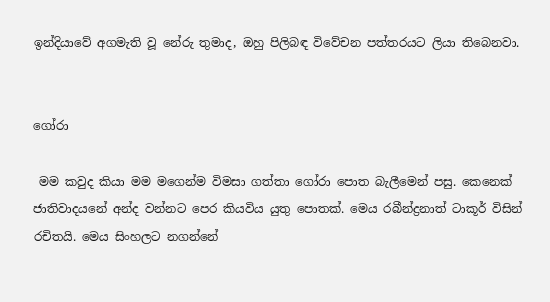ඉන්දියාවේ අගමැති වූ නේරු තුමාද, ඔහු පිලිබඳ විවේචන පත්තරයට ලියා තිබෙනවා.


ගෝරා

 මම කවුද කියා මම මගෙන්ම විමසා ගත්තා ගෝරා පොත බැලීමෙන් පසු. කෙනෙක් ජාතිවාදයනේ අන්ද වන්නට පෙර කියවිය යුතු පොතක්. මෙය රබීන්ද්‍රනාත් ටාකූර් විසින් රචිතයි. මෙය සිංහලට නගන්නේ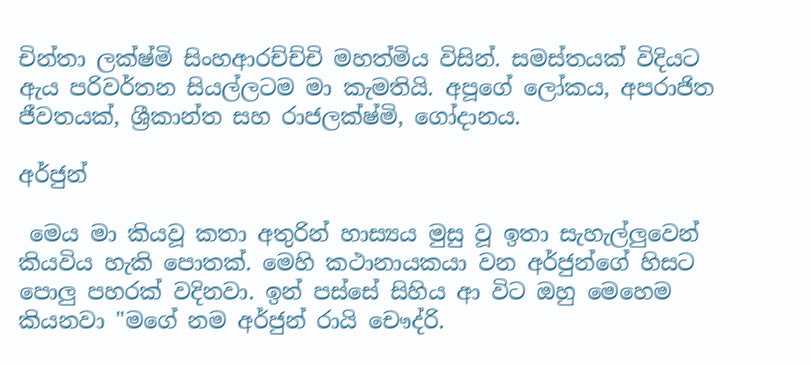චින්තා ලක්ෂ්මි සිංහආරච්ච්චි මහත්මිය විසින්. සමස්තයක් විදියට ඇය පරිවර්තන සියල්ලටම මා කැමතියි. අපූගේ ලෝකය, අපරාජිත ජීවතයක්, ශ්‍රීකාන්ත සහ රාජලක්ෂ්මි, ගෝදානය.

අර්ජුන්

 මෙය මා කියවූ කතා අතුරින් හාස්‍යය මුසු වූ ඉතා සැහැල්ලුවෙන් කියවිය හැකි පොතක්. මෙහි කථානායකයා වන අර්ජුන්ගේ හිසට පොලු පහරක් වදිනවා. ඉන් පස්සේ සිහිය ආ විට ඔහු මෙහෙම කියනවා "මගේ නම අර්ජුන් රායි චෞද්රි.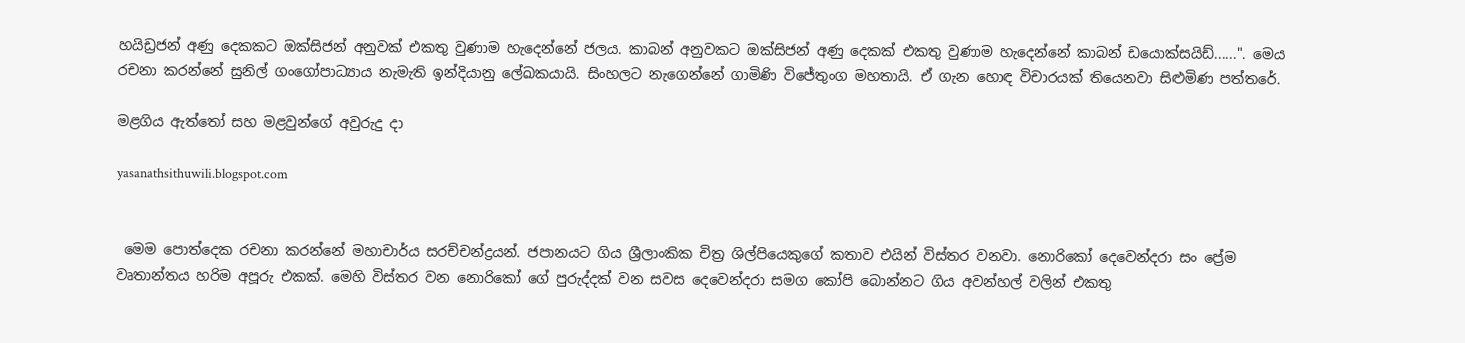හයිඩ්‍රජන් අණු දෙකකට ඔක්සිජන් අනුවක් එකතු වුණාම හැදෙන්නේ ජලය. කාබන් අනුවකට ඔක්සිජන් අණු දෙකක් එකතු වුණාම හැදෙන්නේ කාබන් ඩයොක්සයිඩ්......". මෙය රචනා කරන්නේ සුනිල් ගංගෝපාධ්‍යාය නැමැති ඉන්දියානු ලේඛකයායි. සිංහලට නැගෙන්නේ ගාමිණි විජේතුංග මහතායි. ඒ ගැන හොඳ විචාරයක් තියෙනවා සිළුමිණ පත්තරේ.

මළගිය ඇත්තෝ සහ මළවුන්ගේ අවුරුදු දා

yasanathsithuwili.blogspot.com


 මෙම පොත්දෙක රචනා කරන්නේ මහාචාර්ය සරච්චන්ද්‍රයන්. ජපානයට ගිය ශ්‍රීලාංකික චිත්‍ර ශිල්පියෙකුගේ කතාව එයින් විස්තර වනවා. නොරිකෝ දෙවෙන්දරා සං ප්‍රේම වෘතාන්තය හරිම අපූරු එකක්. මෙහි විස්තර වන නොරිකෝ ගේ පුරුද්දක් වන සවස දෙවෙන්දරා සමග කෝපි බොන්නට ගිය අවන්හල් වලින් එකතු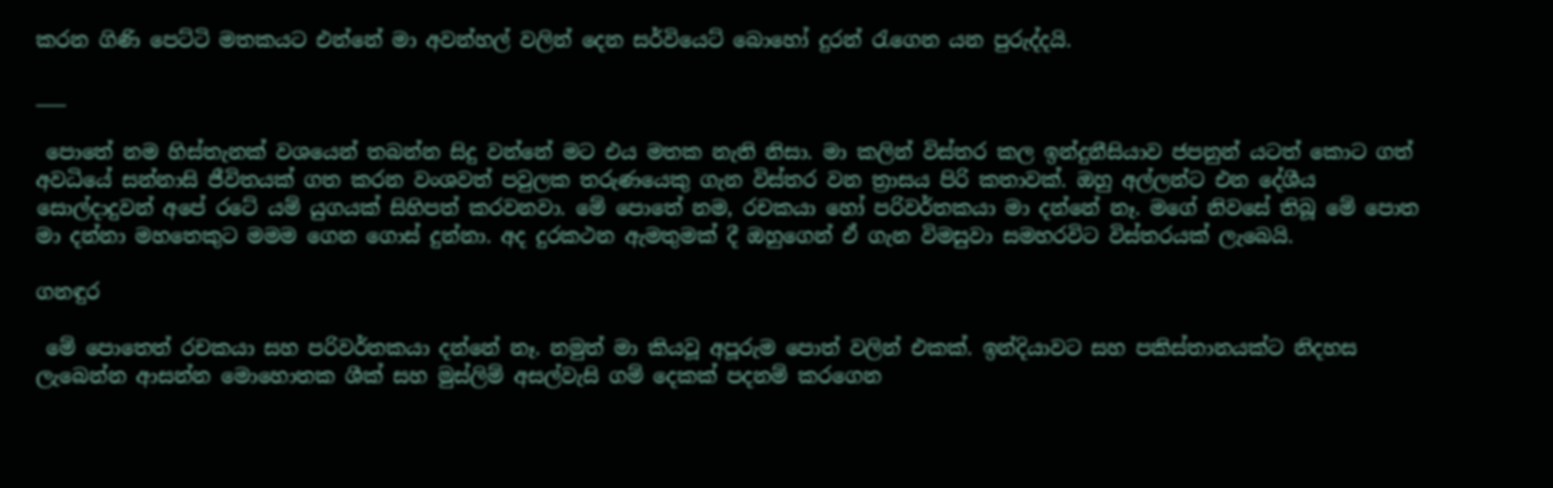කරන ගිණි පෙට්ටි මතකයට එන්නේ මා අවන්හල් වලින් දෙන සර්වියෙට් බොහෝ දුරන් රැගෙන යන පුරුද්දයි.

___

 පොතේ නම හිස්තැනක් වශයෙන් තබන්න සිදු වන්නේ මට එය මතක නැති නිසා. මා කලින් විස්තර කල ඉන්දුනීසියාව ජපනුන් යටත් කොට ගත් අවධියේ සන්නාසි ජීවිතයක් ගත කරන වංශවත් පවුලක තරුණයෙකු ගැන විස්තර වන ත්‍රාසය පිරි කතාවක්. ඔහු අල්ලන්ට එන දේශීය සොල්දාදුවන් අපේ රටේ යම් යුගයක් සිහිපත් කරවනවා. මේ පොතේ නම, රචකයා හෝ පරිවර්තකයා මා දන්නේ නෑ. මගේ නිවසේ තිබූ මේ පොත මා දන්නා මහතෙකුට මමම ගෙන ගොස් දුන්නා. අද දුරකථන ඇමතුමක් දී ඔහුගෙන් ඒ ගැන විමසුවා සමහරවිට විස්තරයක් ලැබෙයි.

ගනඳුර

 මේ පොතෙත් රචකයා සහ පරිවර්තකයා දන්නේ නෑ. නමුත් මා කියවූ අපූරුම පොත් වලින් එකක්. ඉන්දියාවට සහ පකිස්තානයක්ට නිදහස ලැබෙන්න ආසන්න මොහොතක ශීක් සහ මුස්ලිම් අසල්වැසි ගම් දෙකක් පදනම් කරගෙන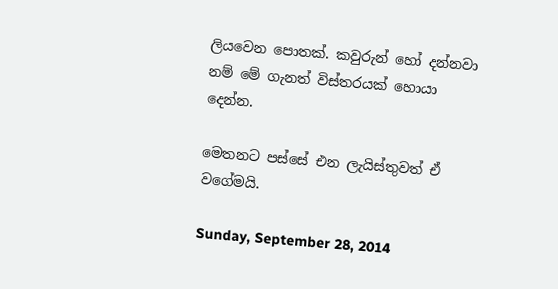ලියවෙන පොතක්. කවුරුන් හෝ දන්නවා නම් මේ ගැනත් විස්තරයක් හොයා දෙන්න.

මෙතනට පස්සේ එන ලැයිස්තුවත් ඒ වගේමයි.

Sunday, September 28, 2014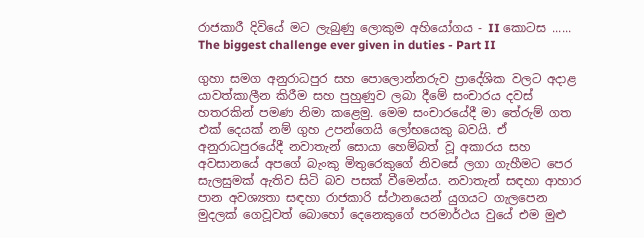රාජකාරී දිවියේ මට ලැබුණු ලොකුම අහියෝගය - II කොටස ...... The biggest challenge ever given in duties - Part II

ගුහා සමග අනුරාධපුර සහ පොලොන්නරුව ප්‍රාදේශික වලට අදාළ යාවත්කාලීන කිරීම සහ පුහුණුව ලබා දීමේ සංචාරය දවස් හතරකින් පමණ නිමා කළෙමු. මෙම සංචාරයේදී මා තේරුම් ගත එක් දෙයක් නම් ගුහ උපන්ගෙයි ලෝභයෙකු බවයි. ඒ අනුරාධපුරයේදී නවාතැන් සොයා හෙම්බත් වූ අකාරය සහ අවසානයේ අපගේ බැංකු මිතුරෙකුගේ නිවසේ ලගා ගැහීමට පෙර සැලසුමක් ඇතිව සිටි බව පසක් වීමෙන්ය. නවාතැන් සඳහා ආහාර පාන අවශ්‍යතා සඳහා රාජකාරි ස්ථානයෙන් යුගයට ගැලපෙන මුදලක් ගෙවූවත් බොහෝ දෙනෙකුගේ පරමාර්ථය වුයේ එම මුළු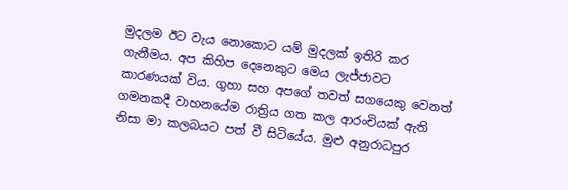මුදලම ඊට වැය නොකොට යම් මුදලක් ඉතිරි කර ගැනීමය. අප කිහිප දෙනෙකුට මෙය ලැජ්ජාවට කාරණයක් විය. ගුහා සහ අපගේ තවත් සගයෙකු වෙනත් ගමනකදී වාහනයේම රාත්‍රිය ගත කල ආරංචියක් ඇති නිසා මා කලබයට පත් වී සිටියේය. මුළු අනුරාධපුර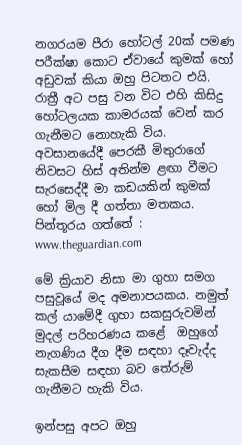නගරයම පීරා හෝටල් 20ක් පමණ පරීක්ෂා කොට ඒවායේ කුමක් හෝ අඩුවක් කියා ඔහු පිටතට එයි. රාත්‍රී අට පසු වන විට එහි කිසිදු හෝටලයක කාමරයක් වෙන් කර ගැනීමට නොහැකි විය. අවසානයේදී පෙරකී මිතුරාගේ නිවසට හිස් අතින්ම ළඟා වීමට සැරසෙද්දී මා කඩයකින් කුමක් හෝ මිල දී ගත්තා මතකය.
පින්තූරය ගත්තේ : www.theguardian.com

මේ ක්‍රියාව නිසා මා ගුහා සමග පසුවූයේ මද අමනාපයකය. නමුත් කල් යාමේදී ගුහා සකසුරුවමින් මුදල් පරිහරණය කළේ  ඔහුගේ නැගණිය දීග දීම සඳහා දෑවැද්ද සැකසීම සඳහා බව තේරුම් ගැනීමට හැකි විය.

ඉන්පසු අපට ඔහු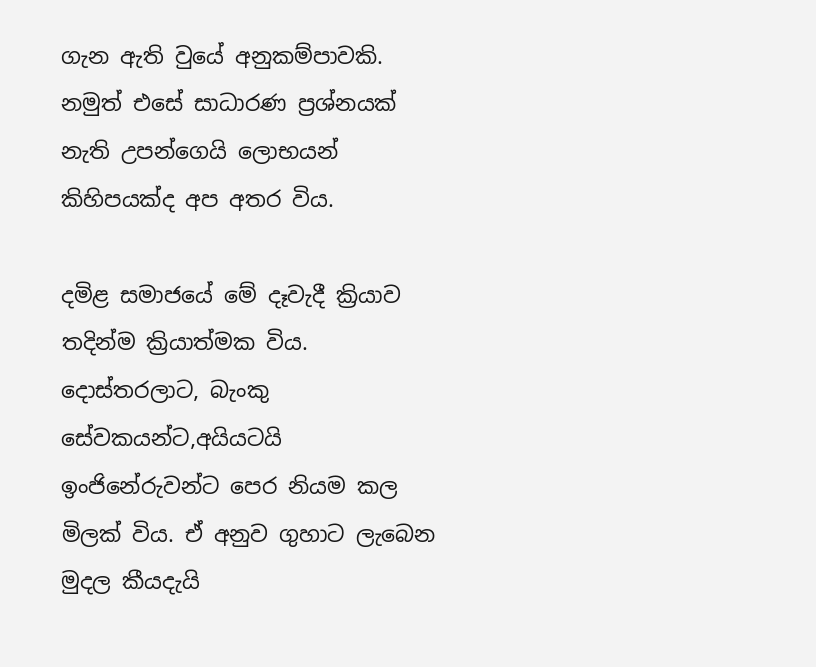ගැන ඇති වුයේ අනුකම්පාවකි. නමුත් එසේ සාධාරණ ප්‍රශ්නයක් නැති උපන්ගෙයි ලොභයන් කිහිපයක්ද අප අතර විය.

දමිළ සමාජයේ මේ දෑවැදී ක්‍රියාව තදින්ම ක්‍රියාත්මක විය. දොස්තරලාට, බැංකු සේවකයන්ට,අයියටයි ඉංජිනේරුවන්ට පෙර නියම කල මිලක් විය. ඒ අනුව ගුහාට ලැබෙන මුදල කීයදැයි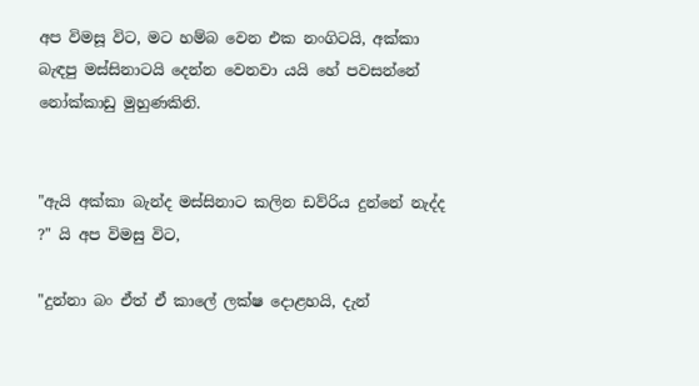අප විමසූ විට, මට හම්බ වෙන එක නංගිටයි, අක්කා බැඳපු මස්සිනාටයි දෙන්න වෙනවා යයි හේ පවසන්නේ නෝක්කාඩු මුහුණකිනි.


"ඇයි අක්කා බැන්ද මස්සිනාට කලින ඩව්රිය දුන්නේ නැද්ද ?" යි අප විමසු විට,

"දුන්නා බං ඒත් ඒ කාලේ ලක්ෂ දොළහයි, දැන්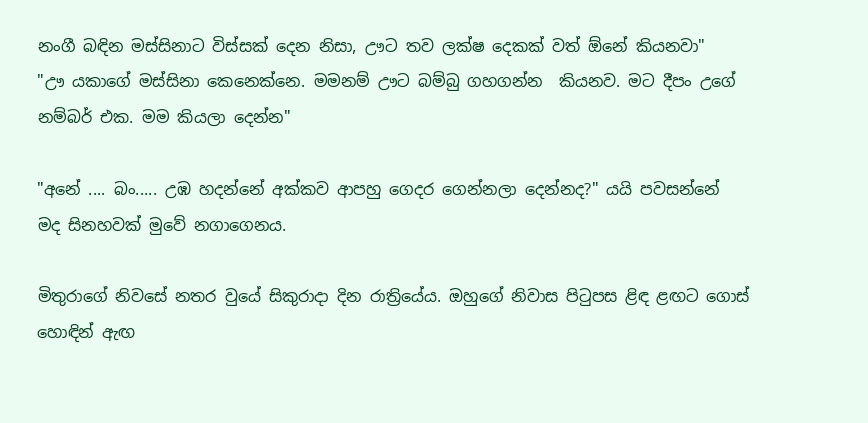නංගී බඳින මස්සිනාට විස්සක් දෙන නිසා, ඌට තව ලක්ෂ දෙකක් වත් ඕනේ කියනවා"
"ඌ යකාගේ මස්සිනා කෙනෙක්නෙ. මමනම් ඌට බම්බු ගහගන්න  කියනව. මට දීපං උගේ නම්බර් එක. මම කියලා දෙන්න"

"අනේ .... බං..... උඹ හදන්නේ අක්කව ආපහු ගෙදර ගෙන්නලා දෙන්නද?" යයි පවසන්නේ මද සිනහවක් මුවේ නගාගෙනය.

මිතුරාගේ නිවසේ නතර වුයේ සිකුරාදා දින රාත්‍රියේය. ඔහුගේ නිවාස පිටුපස ළිඳ ළඟට ගොස් හොඳින් ඇඟ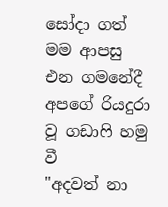සෝදා ගත් මම ආපසු එන ගමනේදී අපගේ රියදුරා වූ ගඩාෆි හමු වී
"අදවත් නා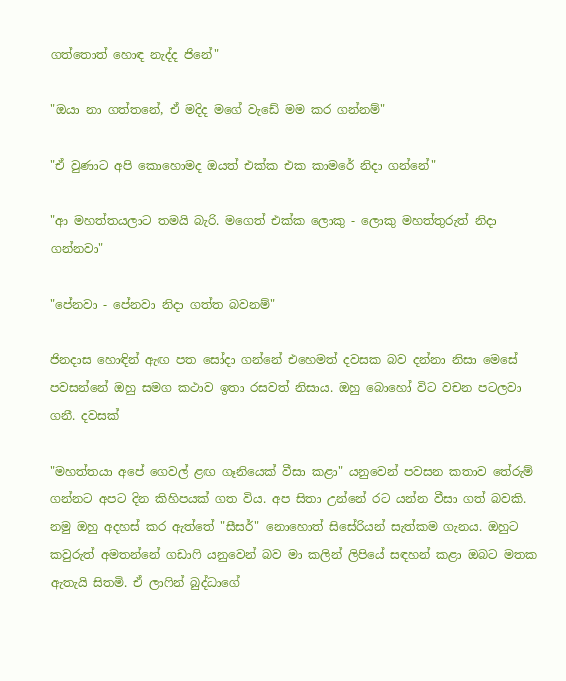ගත්තොත් හොඳ නැද්ද ජිනේ"

"ඔයා නා ගත්තනේ, ඒ මදිද මගේ වැඩේ මම කර ගන්නම්"

"ඒ වුණාට අපි කොහොමද ඔයත් එක්ක එක කාමරේ නිදා ගන්නේ"

"ආ මහත්තයලාට තමයි බැරි. මගෙත් එක්ක ලොකු - ලොකු මහත්තුරුත් නිදා ගන්නවා"

"පේනවා - පේනවා නිදා ගත්ත බවනම්"

ජිනදාස හොඳින් ඇඟ පත සෝදා ගන්නේ එහෙමත් දවසක බව දන්නා නිසා මෙසේ පවසන්නේ ඔහු සමග කථාව ඉතා රසවත් නිසාය. ඔහු බොහෝ විට වචන පටලවා ගනී. දවසක්

"මහත්තයා අපේ ගෙවල් ළඟ ගෑනියෙක් වීසා කළා" යනුවෙන් පවසන කතාව තේරුම් ගන්නට අපට දින කිහිපයක් ගත විය. අප සිතා උන්නේ රට යන්න වීසා ගත් බවකි. නමු ඔහු අදහස් කර ඇත්තේ "සීසර්" නොහොත් සිසේරියන් සැත්කම ගැනය. ඔහුට කවුරුත් අමතන්නේ ගඩාෆි යනුවෙන් බව මා කලින් ලිපියේ සඳහන් කළා ඔබට මතක ඇතැයි සිතමි. ඒ ලාෆින් බුද්ධාගේ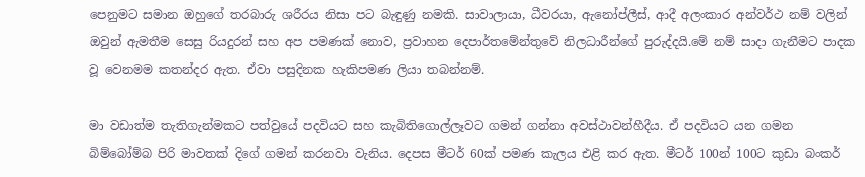පෙනුමට සමාන ඔහුගේ තරබාරු ශරීරය නිසා පට බැඳුණු නමකි. සාවාලායා, ධීවරයා, ඇනෝප්ලීස්, ආදී අලංකාර අන්වර්ථ නම් වලින් ඔවුන් ඇමතීම සෙසු රියදුරන් සහ අප පමණක් නොව, ප්‍රවාහන දෙපාර්තමේන්තුවේ නිලධාරීන්ගේ පුරුද්දයි.මේ නම් සාදා ගැනීමට පාදක වූ වෙනමම කතන්දර ඇත. ඒවා පසුදිනක හැකිපමණ ලියා තබන්නම්.

මා වඩාත්ම තැතිගැන්මකට පත්වුයේ පදවියට සහ කැබිතිගොල්ලෑවට ගමන් ගන්නා අවස්ථාවන්හීදීය. ඒ පදවියට යන ගමන බිම්බෝම්බ පිරි මාවතක් දිගේ ගමන් කරනවා වැනිය. දෙපස මීටර් 60ක් පමණ කැලය එළි කර ඇත. මීටර් 100න් 100ට කුඩා බංකර්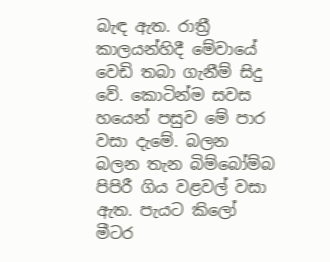බැඳ ඇත. රාත්‍රී කාලයන්හිදී මේවායේ වෙඩි තබා ගැනීම් සිදු වේ. කොටින්ම සවස හයෙන් පසුව මේ පාර වසා දැමේ. බලන බලන තැන බිම්බෝම්බ පිපිරී ගිය වළවල් වසා ඇත. පැයට කිලෝ මීටර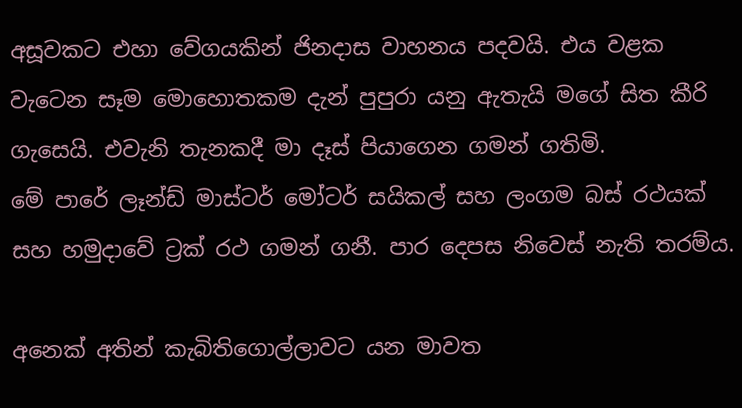අසූවකට එහා වේගයකින් ජිනදාස වාහනය පදවයි. එය වළක වැටෙන සෑම මොහොතකම දැන් පුපුරා යනු ඇතැයි මගේ සිත කීරි ගැසෙයි. එවැනි තැනකදී මා දෑස් පියාගෙන ගමන් ගතිමි.
මේ පාරේ ලෑන්ඩ් මාස්ටර් මෝටර් සයිකල් සහ ලංගම බස් රථයක් සහ හමුදාවේ ට්‍රක් රථ ගමන් ගනී. පාර දෙපස නිවෙස් නැති තරම්ය.

අනෙක් අතින් කැබිතිගොල්ලාවට යන මාවත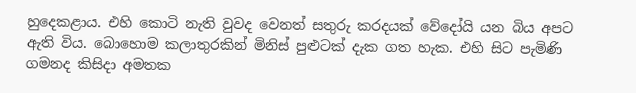හුදෙකළාය. එහි කොටි නැති වුවද වෙනත් සතුරු කරදයක් වේදෝයි යන බිය අපට ඇති විය. බොහොම කලාතුරකින් මිනිස් පුළුටක් දැක ගත හැක. එහි සිට පැමිණි ගමනද කිසිදා අමතක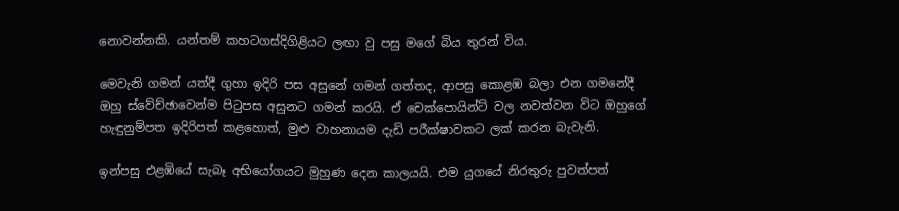නොවන්නකි. යන්තම් කහටගස්දිගිළියට ලඟා වු පසු මගේ බිය තුරන් විය.

මෙවැනි ගමන් යත්දී ගුහා ඉදිරි පස අසුනේ ගමන් ගත්තද, ආපසු කොළඹ බලා එන ගමනේදී ඔහු ස්වේච්ඡාවෙන්ම පිටුපස අසුනට ගමන් කරයි. ඒ චෙක්පොයින්ට් වල නවත්වන විට ඔහුගේ හැඳුනුම්පත ඉදිරිපත් කළහොත්, මුළු වාහනායම දැඩි පරීක්ෂාවකට ලක් කරන බැවැනි.

ඉන්පසු එළඹියේ සැබෑ අභියෝගයට මුහුණ දෙන කාලයයි. එම යුගයේ නිරතුරු පුවත්පත්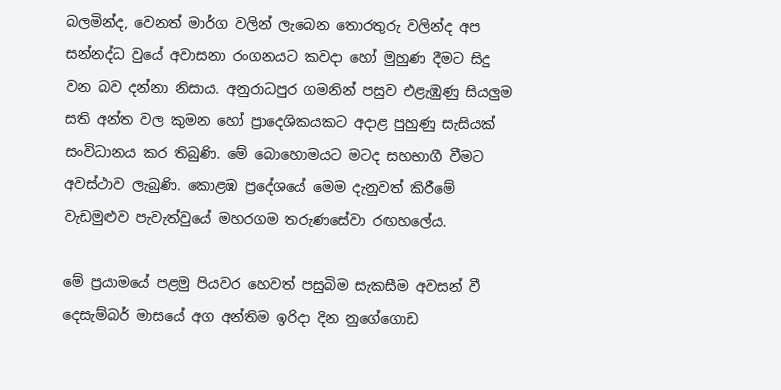බලමින්ද, වෙනත් මාර්ග වලින් ලැබෙන තොරතුරු වලින්ද අප සන්නද්ධ වුයේ අවාසනා රංගනයට කවදා හෝ මුහුණ දීමට සිදු වන බව දන්නා නිසාය. අනුරාධපුර ගමනින් පසුව එළැඹුණු සියලුම සති අන්ත වල කුමන හෝ ප්‍රාදෙශිකයකට අදාළ පුහුණු සැසියක් සංවිධානය කර තිබුණි. මේ බොහොමයට මටද සහභාගී වීමට අවස්ථාව ලැබුණි. කොළඹ ප්‍රදේශයේ මෙම දැනුවත් කිරීමේ වැඩමුළුව පැවැත්වුයේ මහරගම තරුණසේවා රඟහලේය.

මේ ප්‍රයාමයේ පළමු පියවර හෙවත් පසුබිම සැකසීම අවසන් වී දෙසැම්බර් මාසයේ අග අන්තිම ඉරිදා දින නුගේගොඩ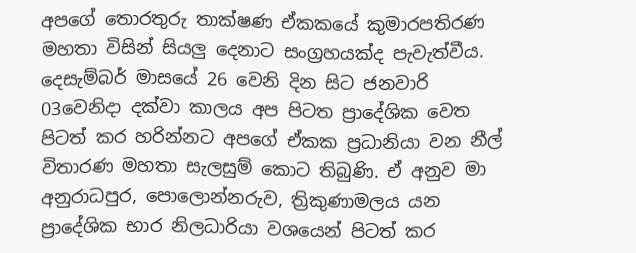අපගේ තොරතුරු තාක්ෂණ ඒකකයේ කුමාරපතිරණ මහතා විසින් සියලු දෙනාට සංග්‍රහයක්ද පැවැත්වීය. දෙසැම්බර් මාසයේ 26 වෙනි දින සිට ජනවාරි 03වෙනිදා දක්වා කාලය අප පිටත ප්‍රාදේශික වෙත පිටත් කර හරින්නට අපගේ ඒකක ප්‍රධානියා වන නීල් විතාරණ මහතා සැලසුම් කොට තිබුණි. ඒ අනුව මා අනුරාධපුර, පොලොන්නරුව, ත්‍රිකුණාමලය යන ප්‍රාදේශික භාර නිලධාරියා වශයෙන් පිටත් කර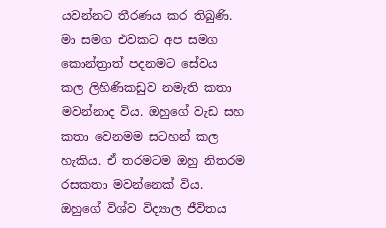යවන්නට තීරණය කර තිබුණි. මා සමග එවකට අප සමග කොන්ත්‍රාත් පදනමට සේවය කල ලිහිණිකඩුව නමැති කතා මවන්නාද විය. ඔහුගේ වැඩ සහ කතා වෙනමම සටහන් කල හැකිය. ඒ තරමටම ඔහු නිතරම රසකතා මවන්නෙක් විය. ඔහුගේ විශ්ව විද්‍යාල ජීවිතය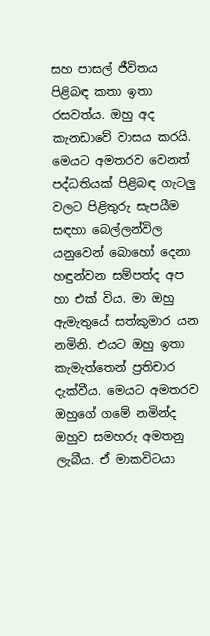සහ පාසල් ජීවිතය පිළිබඳ කතා ඉතා රසවත්ය. ඔහු අද කැනඩාවේ වාසය කරයි. මෙයට අමතරව වෙනත් පද්ධතියක් පිළිබඳ ගැටලු වලට පිළිතුරු සැපයීම සඳහා බෙල්ලන්විල යනුවෙන් බොහෝ දෙනා හඳුන්වන සම්පත්ද අප හා එක් විය. මා ඔහු ඇමැතුයේ සත්කුමාර යන නමිනි. එයට ඔහු ඉතා කැමැත්තෙන් ප්‍රතිචාර දැක්වීය. මෙයට අමතරව ඔහුගේ ගමේ නමින්ද ඔහුව සමහරු අමතනු ලැබීය. ඒ මාකවිටයා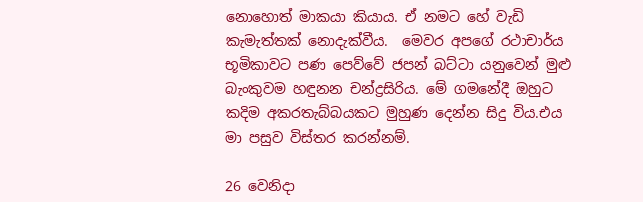නොහොත් මාකයා කියාය. ඒ නමට හේ වැඩි කැමැත්තක් නොදැක්වීය.  මෙවර අපගේ රථාචාර්ය භූමිකාවට පණ පෙව්වේ ජපන් බට්ටා යනුවෙන් මුළු බැංකුවම හඳුනන චන්ද්‍රසිරිය. මේ ගමනේදී ඔහුට කදිම අකරතැබ්බයකට මුහුණ දෙන්න සිදු විය.එය මා පසුව විස්තර කරන්නම්.

26 වෙනිදා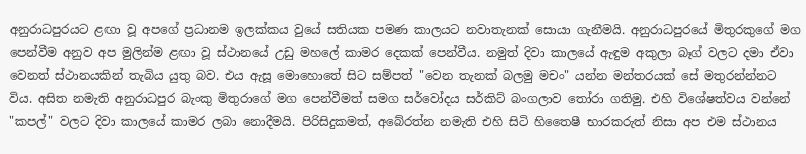අනුරාධපුරයට ළඟා වූ අපගේ ප්‍රධානම ඉලක්කය වුයේ සතියක පමණ කාලයට නවාතැනක් සොයා ගැනීමයි. අනුරාධපුරයේ මිතුරකුගේ මග පෙන්වීම අනුව අප මුලින්ම ළඟා වූ ස්ථානයේ උඩු මහලේ කාමර දෙකක් පෙන්වීය. නමුත් දිවා කාලයේ ඇඳුම අකුලා බෑග් වලට දමා ඒවා වෙනත් ස්ථානයකින් තැබිය යුතු බව. එය ඇසූ මොහොතේ සිට සම්පත් "වෙන තැනක් බලමු මචං" යන්න මන්තරයක් සේ මතුරන්න්නට විය. අසිත නමැති අනුරාධපුර බැංකු මිතුරාගේ මග පෙන්වීමත් සමග සර්වෝදය සර්කිට් බංගලාව තෝරා ගතිමු. එහි විශේෂත්වය වන්නේ "කපල්" වලට දිවා කාලයේ කාමර ලබා නොදීමයි. පිරිසිදුකමත්, අබේරත්න නමැති එහි සිටි හිතෛෂී භාරකරුත් නිසා අප එම ස්ථානය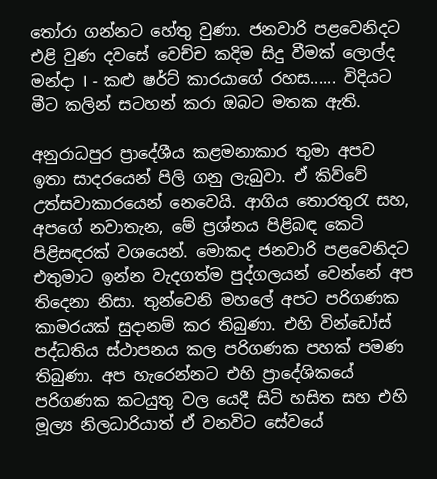තෝරා ගන්නට හේතු වුණා. ජනවාරි පළවෙනිදට එළි වුණ දවසේ වෙච්ච කදිම සිදු වීමක් ලොල්ද මන්දා I - කළු ෂර්ට් කාරයාගේ රහස...... විදියට මීට කලින් සටහන් කරා ඔබට මතක ඇති.

අනුරාධපුර ප්‍රාදේශීය කළමනාකාර තුමා අපව ඉතා සාදරයෙන් පිලි ගනු ලැබුවා. ඒ කිව්වේ උත්සවාකාරයෙන් නෙවෙයි. ආගිය තොරතුරැ සහ, අපගේ නවාතැන, මේ ප්‍රශ්නය පිළිබඳ කෙටි පිළිසඳරක් වශයෙන්. මොකද ජනවාරි පළවෙනිදට එතුමාට ඉන්න වැදගත්ම පුද්ගලයන් වෙන්නේ අප  තිදෙනා නිසා. තුන්වෙනි මහලේ අපට පරිගණක කාමරයක් සුදානම් කර තිබුණා. එහි වින්ඩෝස් පද්ධතිය ස්ථාපනය කල පරිගණක පහක් පමණ තිබුණා. අප හැරෙන්නට එහි ප්‍රාදේශිකයේ පරිගණක කටයුතු වල යෙදී සිටි හසිත සහ එහි මූල්‍ය නිලධාරියාත් ඒ වනවිට සේවයේ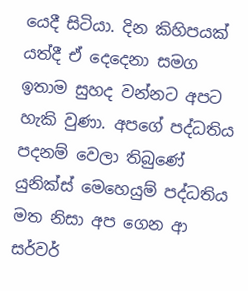යෙදී සිටියා. දින කිහිපයක් යත්දී ඒ දෙදෙනා සමග ඉතාම සුහද වන්නට අපට හැකි වුණා. අපගේ පද්ධතිය පදනම් වෙලා තිබුණේ යුනික්ස් මෙහෙයුම් පද්ධතිය මත නිසා අප ගෙන ආ සර්වර්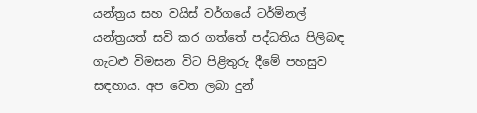යන්ත්‍රය සහ වයිස් වර්ගයේ ටර්මිනල් යන්ත්‍රයත් සවි කර ගත්තේ පද්ධතිය පිලිබඳ ගැටළු විමසන විට පිළිතුරු දීමේ පහසුව සඳහාය. අප වෙත ලබා දුන්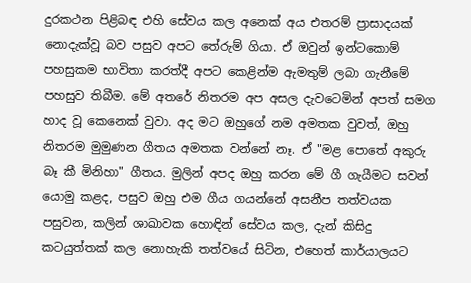දුරකථන පිළිබඳ එහි සේවය කල අනෙක් අය එතරම් ප්‍රාසාදයක් නොදැක්වූ බව පසුව අපට තේරුම් ගියා. ඒ ඔවුන් ඉන්ටකොම් පහසුකම භාවිතා කරත්දී අපට කෙළින්ම ඇමතුම් ලබා ගැනීමේ පහසුව තිබීම. මේ අතරේ නිතරම අප අසල දැවටෙමින් අපත් සමග හාද වූ කෙනෙක් වුවා. අද මට ඔහුගේ නම අමතක වුවත්, ඔහු නිතරම මුමුණන ගීතය අමතක වන්නේ නෑ. ඒ "මළ පොතේ අකුරු බෑ කී මිනිහා" ගීතය. මුලින් අපද ඔහු කරන මේ ගී ගැයීමට සවන් යොමු කළද, පසුව ඔහු එම ගීය ගයන්නේ අසනීප තත්වයක පසුවන, කලින් ශාඛාවක හොඳින් සේවය කල, දැන් කිසිදු කටයුත්තක් කල නොහැකි තත්වයේ සිටින, එහෙත් කාර්යාලයට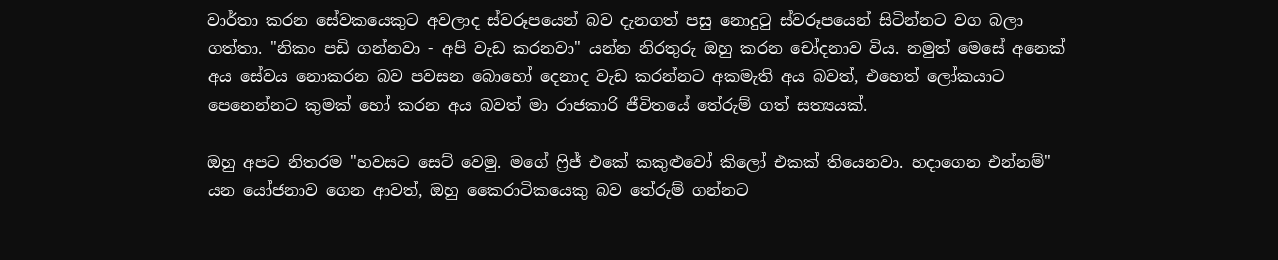වාර්තා කරන සේවකයෙකුට අවලාද ස්වරූපයෙන් බව දැනගත් පසු නොදුටු ස්වරූපයෙන් සිටින්නට වග බලා ගත්තා. "නිකං පඩි ගන්නවා - අපි වැඩ කරනවා" යන්න නිරතුරු ඔහු කරන චෝදනාව විය. නමුත් මෙසේ අනෙක් අය සේවය නොකරන බව පවසන බොහෝ දෙනාද වැඩ කරන්නට අකමැති අය බවත්, එහෙත් ලෝකයාට පෙනෙන්නට කුමක් හෝ කරන අය බවත් මා රාජකාරි ජීවිතයේ තේරුම් ගත් සත්‍යයක්.

ඔහු අපට නිතරම "හවසට සෙට් වෙමු. මගේ ෆ්‍රිජ් එකේ කකුළුවෝ කිලෝ එකක් තියෙනවා. හදාගෙන එන්නම්" යන යෝජනාව ගෙන ආවත්, ඔහු කෛරාටිකයෙකු බව තේරුම් ගන්නට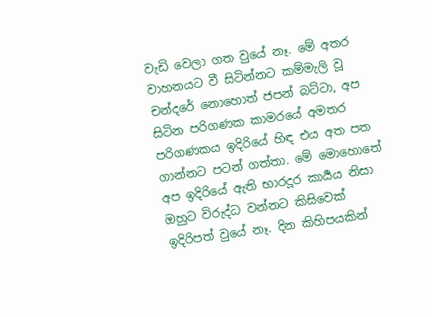වැඩි වෙලා ගත වුයේ නෑ. මේ අතර වාහනයට වී සිටින්නට කම්මැලි වූ චන්දරේ නොහොත් ජපන් බට්ටා, අප සිටින පරිගණක කාමරයේ අමතර පරිගණකය ඉදිරියේ හිඳ එය අත පත ගාන්නට පටන් ගත්තා. මේ මොහොතේ අප ඉදිරියේ ඇති භාරදූර කාර්‍යය නිසා ඔහුට විරුද්ධ වන්නට කිසිවෙක් ඉදිරිපත් වුයේ නෑ. දින කිහිපයකින්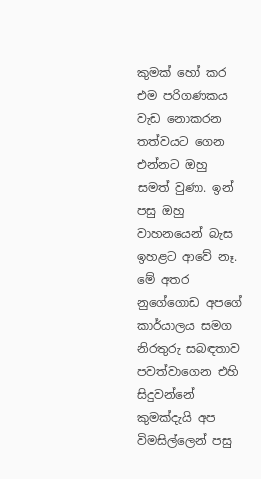කුමක් හෝ කර එම පරිගණකය වැඩ නොකරන තත්වයට ගෙන එන්නට ඔහු සමත් වුණා. ඉන් පසු ඔහු වාහනයෙන් බැස ඉහළට ආවේ නෑ. මේ අතර නුගේගොඩ අපගේ කාර්යාලය සමග නිරතුරු සබඳතාව පවත්වාගෙන එහි සිදුවන්නේ කුමක්දැයි අප විමසිල්ලෙන් පසු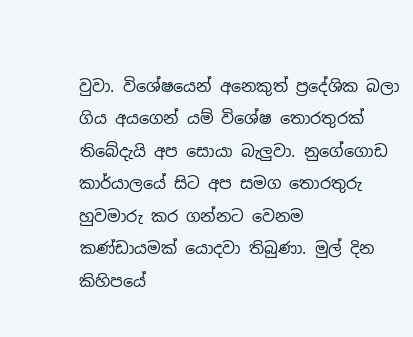වුවා. විශේෂයෙන් අනෙකුත් ප්‍රදේශික බලා ගිය අයගෙන් යම් විශේෂ තොරතුරක් තිබේදැයි අප සොයා බැලුවා. නුගේගොඩ කාර්යාලයේ සිට අප සමග තොරතුරු හුවමාරු කර ගන්නට වෙනම කණ්ඩායමක් යොදවා තිබුණා. මුල් දින කිහිපයේ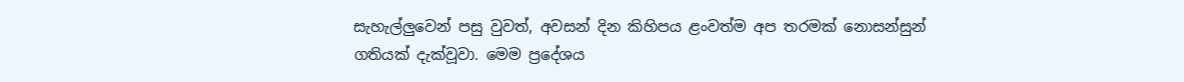සැහැල්ලුවෙන් පසු වුවත්, අවසන් දින කිහිපය ළංවත්ම අප තරමක් නොසන්සුන් ගතියක් දැක්වූවා. මෙම ප්‍රදේශය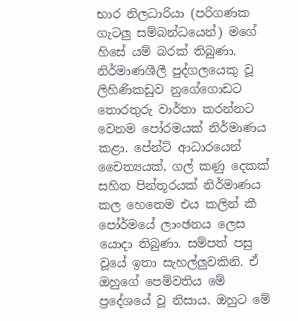භාර නිලධාරියා (පරිගණක ගැටලු සම්බන්ධයෙන්) මගේ හිසේ යම් බරක් තිබුණා. නිර්මාණශීලී පුද්ගලයෙකු වූ ලිහිණිකඩුව නුගේගොඩට තොරතුරු වාර්තා කරන්නට වෙනම පෝරමයක් නිර්මාණය කළා. පේන්ට් ආධාරයෙන් චෛත්‍යයක්, ගල් කණු දෙකක් සහිත පින්තූරයක් නිර්මාණය කල හෙතෙම එය කලින් කී පෝර්මයේ ලාංඡනය ලෙස යොදා තිබුණා. සම්පත් පසු වූයේ ඉතා සැහල්ලුවකිනි. ඒ ඔහුගේ පෙම්වතිය මේ ප්‍රදේශයේ වූ නිසාය. ඔහුට මේ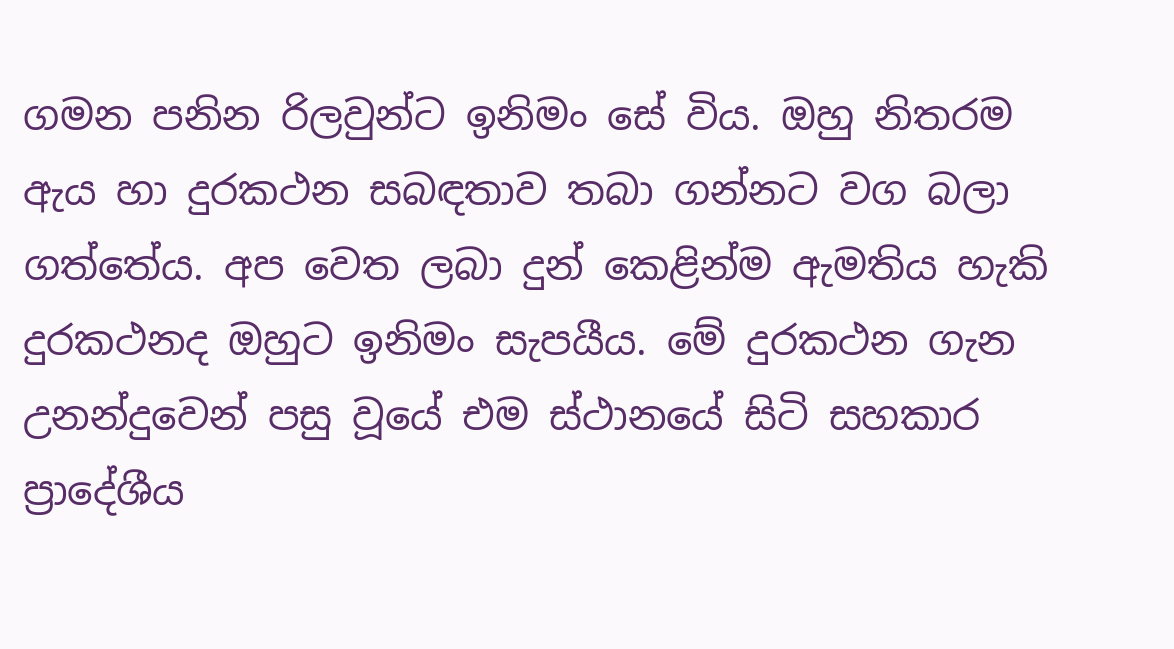ගමන පනින රිලවුන්ට ඉනිමං සේ විය. ඔහු නිතරම ඇය හා දුරකථන සබඳතාව තබා ගන්නට වග බලා ගත්තේය. අප වෙත ලබා දුන් කෙළින්ම ඇමතිය හැකි දුරකථනද ඔහුට ඉනිමං සැපයීය. මේ දුරකථන ගැන උනන්දුවෙන් පසු වූයේ එම ස්ථානයේ සිටි සහකාර ප්‍රාදේශීය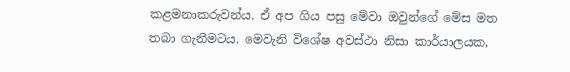කළමනාකරුවන්ය. ඒ අප ගිය පසු මේවා ඔවුන්ගේ මේස මත තබා ගැනීමටය. මෙවැනි විශේෂ අවස්ථා නිසා කාර්යාලයක,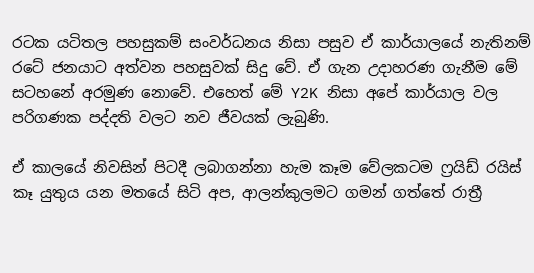රටක යටිතල පහසුකම් සංවර්ධනය නිසා පසුව ඒ කාර්යාලයේ නැතිනම් රටේ ජනයාට අත්වන පහසුවක් සිදු වේ. ඒ ගැන උදාහරණ ගැනීම මේ සටහනේ අරමුණ නොවේ. එහෙත් මේ Y2K නිසා අපේ කාර්යාල වල පරිගණක පද්දති වලට නව ජීවයක් ලැබුණි.

ඒ කාලයේ නිවසින් පිටදී ලබාගන්නා හැම කෑම වේලකටම ෆ්‍රයිඩ් රයිස් කෑ යුතුය යන මතයේ සිටි අප, ආලන්කුලමට ගමන් ගත්තේ රාත්‍රී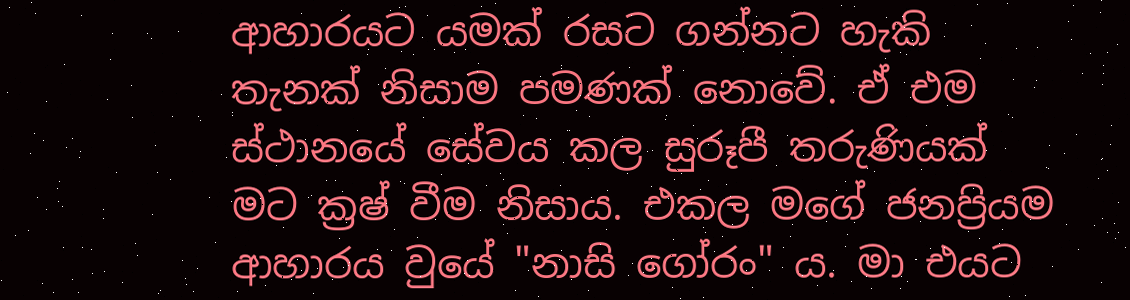ආහාරයට යමක් රසට ගන්නට හැකි තැනක් නිසාම පමණක් නොවේ. ඒ එම ස්ථානයේ සේවය කල සුරූපී තරුණියක් මට ක්‍රෂ් වීම නිසාය. එකල මගේ ජනප්‍රියම ආහාරය වුයේ "නාසි ගෝරං" ය. මා එයට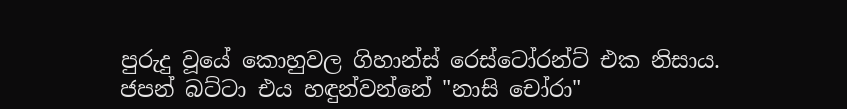පුරුදු වූයේ කොහුවල ගිහාන්ස් රෙස්ටෝරන්ට් එක නිසාය. ජපන් බට්ටා එය හඳුන්වන්නේ "නාසි චෝරා"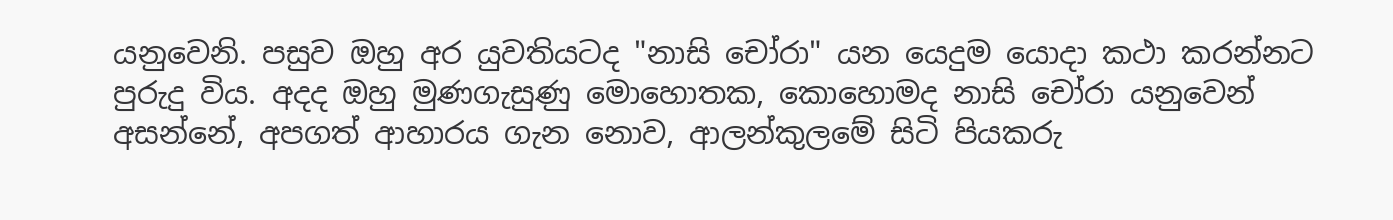යනුවෙනි. පසුව ඔහු අර යුවතියටද "නාසි චෝරා" යන යෙදුම යොදා කථා කරන්නට පුරුදු විය. අදද ඔහු මුණගැසුණු මොහොතක, කොහොමද නාසි චෝරා යනුවෙන් අසන්නේ, අපගත් ආහාරය ගැන නොව, ආලන්කුලමේ සිටි පියකරු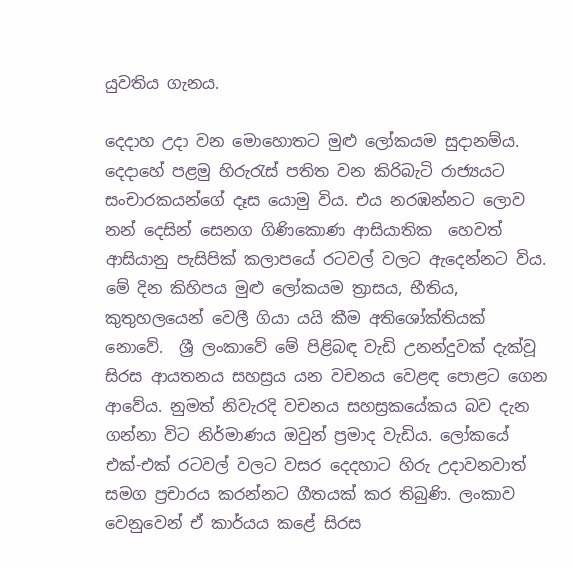යුවතිය ගැනය.

දෙදාහ උදා වන මොහොතට මුළු ලෝකයම සුදානම්ය. දෙදාහේ පළමු හිරුරැස් පතිත වන කිරිබැටි රාජ්‍යයට සංචාරකයන්ගේ දෑස යොමු විය. එය නරඹන්නට ලොව නන් දෙසින් සෙනග ගිණිකොණ ආසියාතික  හෙවත් ආසියානු පැසිපික් කලාපයේ රටවල් වලට ඇදෙන්නට විය. මේ දින කිහිපය මුළු ලෝකයම ත්‍රාසය, භීතිය, කුතුහලයෙන් වෙලී ගියා යයි කීම අතිශෝක්තියක් නොවේ.  ශ්‍රී ලංකාවේ මේ පිළිබඳ වැඩි උනන්දුවක් දැක්වූ සිරස ආයතනය සහස්‍රය යන වචනය වෙළඳ පොළට ගෙන ආවේය. නුමත් නිවැරදි වචනය සහස්‍රකයේකය බව දැන ගන්නා විට නිර්මාණය ඔවුන් ප්‍රමාද වැඩිය. ලෝකයේ එක්-එක් රටවල් වලට වසර දෙදහාට හිරු උදාවනවාත් සමග ප්‍රචාරය කරන්නට ගීතයක් කර තිබුණි. ලංකාව වෙනුවෙන් ඒ කාර්යය කළේ සිරස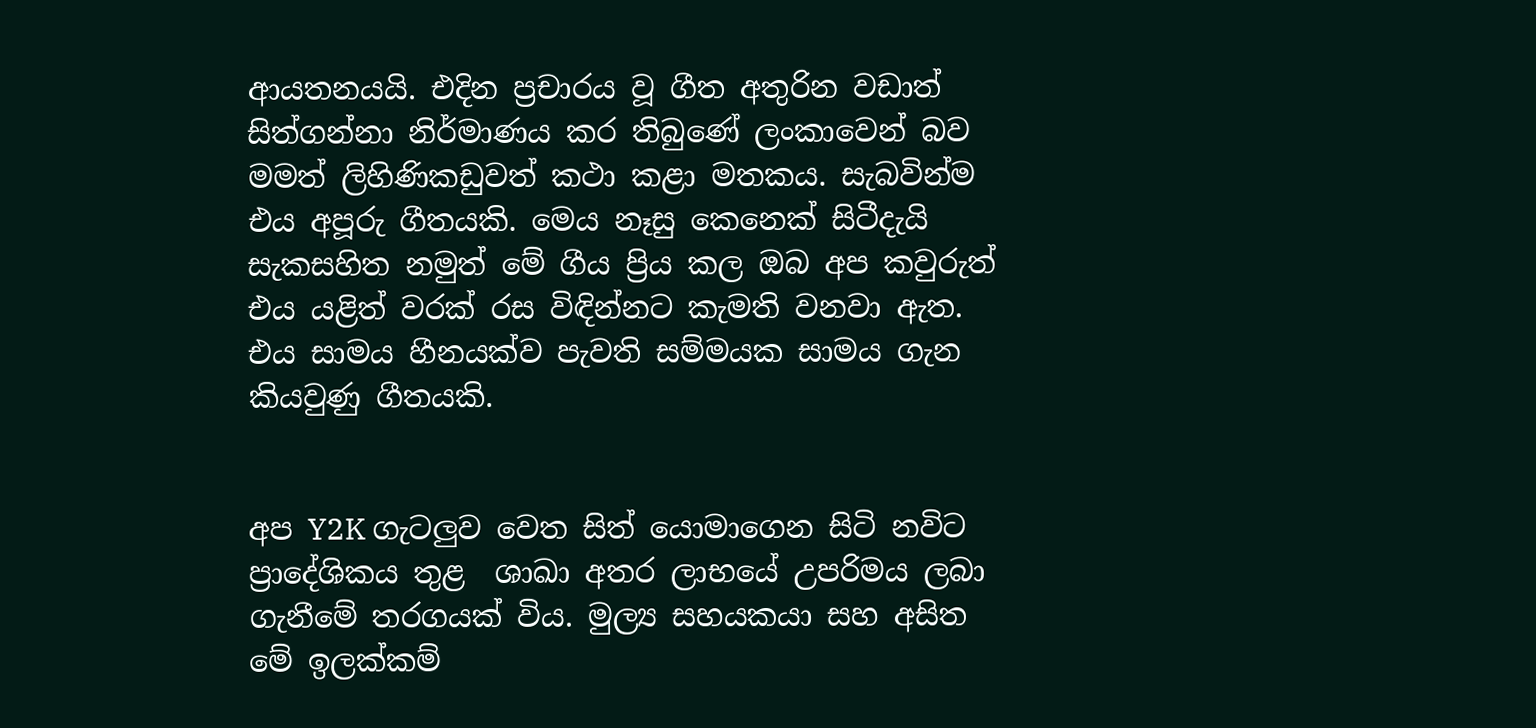ආයතනයයි. එදින ප්‍රචාරය වූ ගීත අතුරින වඩාත් සිත්ගන්නා නිර්මාණය කර තිබුණේ ලංකාවෙන් බව මමත් ලිහිණිකඩුවත් කථා කළා මතකය. සැබවින්ම එය අපූරු ගීතයකි. මෙය නෑසු කෙනෙක් සිටීදැයි සැකසහිත නමුත් මේ ගීය ප්‍රිය කල ඔබ අප කවුරුත් එය යළිත් වරක් රස විඳින්නට කැමති වනවා ඇත. එය සාමය හීනයක්ව පැවති සම්මයක සාමය ගැන කියවුණු ගීතයකි.


අප Y2K ගැටලුව වෙත සිත් යොමාගෙන සිටි නවිට ප්‍රාදේශිකය තුළ  ශාඛා අතර ලාභයේ උපරිමය ලබා ගැනීමේ තරගයක් විය. මුල්‍ය සහයකයා සහ අසිත මේ ඉලක්කම්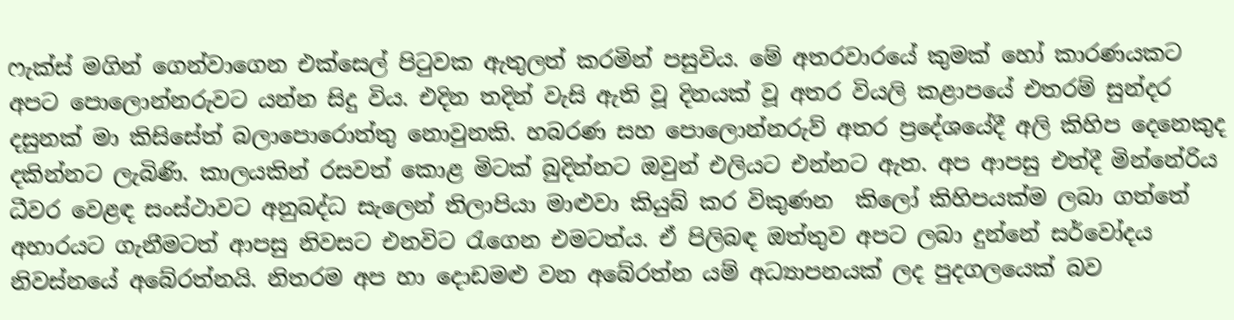ෆැක්ස් මගින් ගෙන්වාගෙන එක්සෙල් පිටුවක ඇතුලත් කරමින් පසුවිය. මේ අතරවාරයේ කුමක් හෝ කාරණයකට අපට පොලොන්නරුවට යන්න සිදු විය. එදින තදින් වැසි ඇති වූ දිනයක් වූ අතර වියලි කළාපයේ එතරම් සුන්දර දසුනක් මා කිසිසේත් බලාපොරොත්තු නොවුනකි. හබරණ සහ පොලොන්නරුව් අතර ප්‍රදේශයේදී අලි කිහිප දෙනෙකුද දකින්නට ලැබිණි. කාලයකින් රසවත් කොළ මිටක් බුදින්නට ඔවුන් එලියට එන්නට ඇත. අප ආපසු එත්දී මින්නේරිය ධීවර වෙළඳ සංස්ථාවට අනුබද්ධ සැලෙන් තිලාපියා මාළුවා කියුබ් කර විකුණන  කිලෝ කිහිපයක්ම ලබා ගත්තේ අහාරයට ගැනීමටත් ආපසු නිවසට එනවිට රැගෙන එමටත්ය. ඒ පිලිබඳ ඔත්තුව අපට ලබා දුන්නේ සර්වෝදය නිවස්නයේ අබේරත්නයි. නිතරම අප හා දොඩමළු වන අබේරත්න යම් අධ්‍යාපනයක් ලද පුදගලයෙක් බව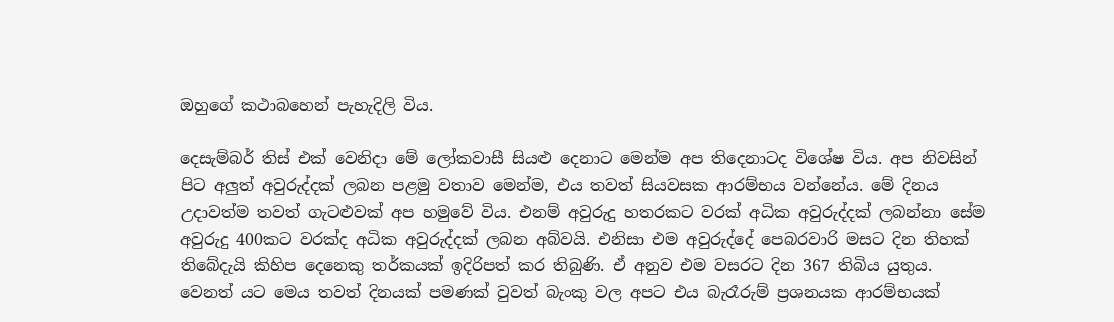ඔහුගේ කථාබහෙන් පැහැදිලි විය.

දෙසැම්බර් තිස් එක් වෙනිදා මේ ලෝකවාසී සියළු දෙනාට මෙන්ම අප තිදෙනාටද විශේෂ විය. අප නිවසින් පිට අලුත් අවුරුද්දක් ලබන පළමු වතාව මෙන්ම, එය තවත් සියවසක ආරම්භය වන්නේය. මේ දිනය උදාවත්ම තවත් ගැටළුවක් අප හමුවේ විය. එනම් අවුරුදු හතරකට වරක් අධික අවුරුද්දක් ලබන්නා සේම අවුරුදු 400කට වරක්ද අධික අවුරුද්දක් ලබන අබ්වයි. එනිසා එම අවුරුද්දේ පෙබරවාරි මසට දින තිහක් තිබේදැයි කිහිප දෙනෙකු තර්කයක් ඉදිරිපත් කර තිබුණි. ඒ අනුව එම වසරට දින 367 තිබිය යුතුය. වෙනත් යට මෙය තවත් දිනයක් පමණක් වුවත් බැංකු වල අපට එය බැරෑරුම් ප්‍රශනයක ආරම්භයක්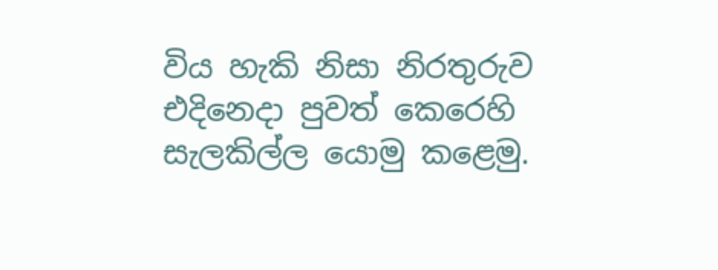විය හැකි නිසා නිරතුරුව එදිනෙදා පුවත් කෙරෙහි සැලකිල්ල යොමු කළෙමු.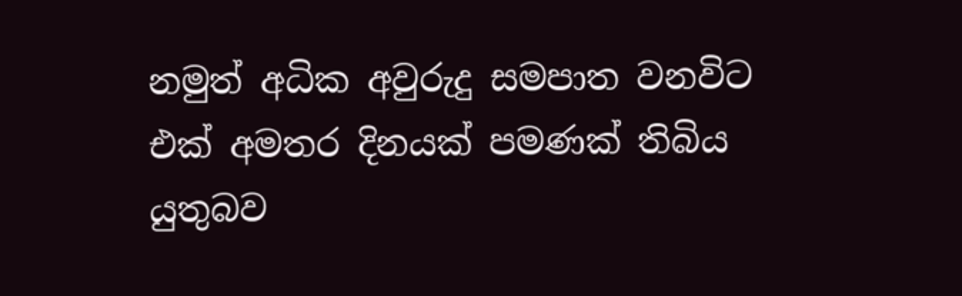නමුත් අධික අවුරුදු සමපාත වනවිට එක් අමතර දිනයක් පමණක් තිබිය යුතුබව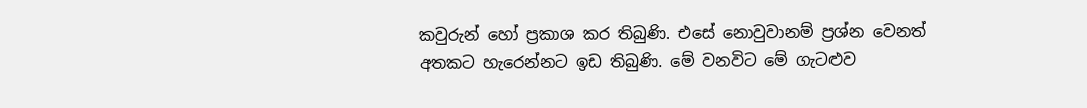කවුරුන් හෝ ප්‍රකාශ කර තිබුණි. එසේ නොවුවානම් ප්‍රශ්න වෙනත් අතකට හැරෙන්නට ඉඩ තිබුණි. මේ වනවිට මේ ගැටළුව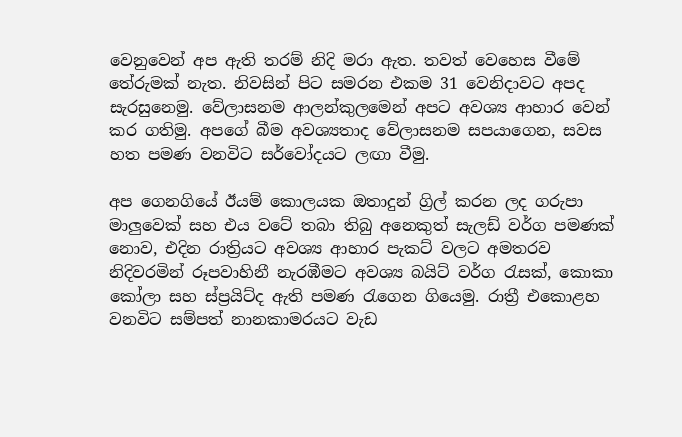වෙනුවෙන් අප ඇති තරම් නිදි මරා ඇත. තවත් වෙහෙස වීමේ තේරුමක් නැත. නිවසින් පිට සමරන එකම 31 වෙනිදාවට අපද සැරසුනෙමු. වේලාසනම ආලන්කුලමෙන් අපට අවශ්‍ය ආහාර වෙන් කර ගතිමු. අපගේ බීම අවශ්‍යතාද වේලාසනම සපයාගෙන, සවස හත පමණ වනවිට සර්වෝදයට ලඟා වීමු.

අප ගෙනගියේ ඊයම් කොලයක ඔතාදුන් ග්‍රිල් කරන ලද ගරුපා මාලුවෙක් සහ එය වටේ තබා තිබු අනෙකුත් සැලඩ් වර්ග පමණක් නොව, එදින රාත්‍රියට අවශ්‍ය ආහාර පැකට් වලට අමතරව නිදිවරමින් රූපවාහිනී නැරඹීමට අවශ්‍ය බයිට් වර්ග රැසක්, කොකා කෝලා සහ ස්ප්‍රයිට්ද ඇති පමණ රැගෙන ගියෙමු. රාත්‍රී එකොළහ වනවිට සම්පත් නානකාමරයට වැඩ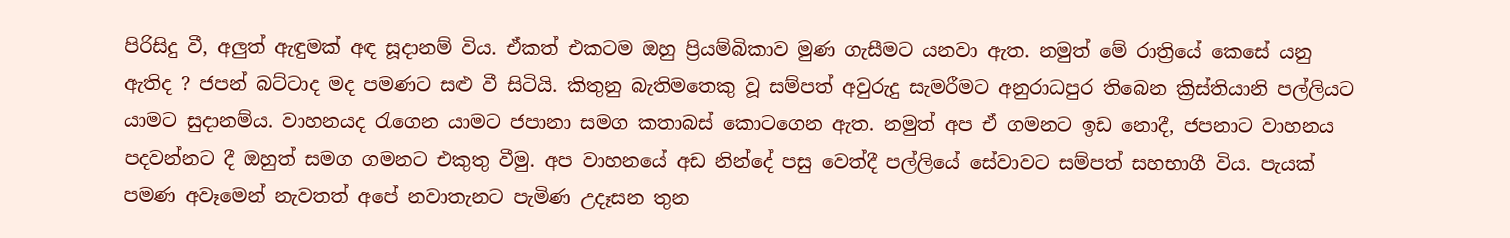පිරිසිදු වී, අලුත් ඇඳුමක් අඳ සූදානම් විය. ඒකත් එකටම ඔහු ප්‍රියම්බිකාව මුණ ගැසීමට යනවා ඇත. නමුත් මේ රාත්‍රියේ කෙසේ යනු ඇතිද ? ජපන් බට්ටාද මද පමණට සළු වී සිටියි. කිතුනු බැතිමතෙකු වූ සම්පත් අවුරුදු සැමරීමට අනුරාධපුර තිබෙන ක්‍රිස්තියානි පල්ලියට යාමට සුදානම්ය. වාහනයද රැගෙන යාමට ජපානා සමග කතාබස් කොටගෙන ඇත. නමුත් අප ඒ ගමනට ඉඩ නොදී, ජපනාට වාහනය පදවන්නට දී ඔහුත් සමග ගමනට එකුතු වීමු. අප වාහනයේ අඩ නින්දේ පසු වෙත්දී පල්ලියේ සේවාවට සම්පත් සහභාගී විය. පැයක් පමණ අවෑමෙන් නැවතත් අපේ නවාතැනට පැමිණ උදෑසන තුන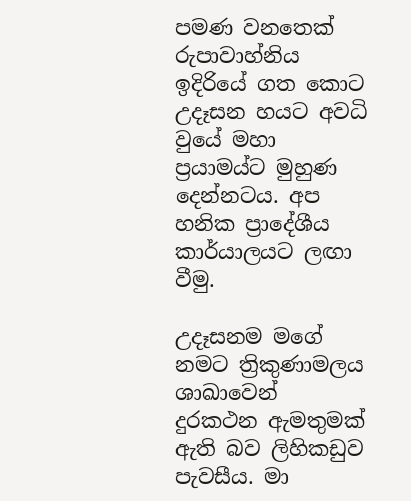පමණ වනතෙක් රුපාවාහ්නිය ඉදිරියේ ගත කොට උදෑසන හයට අවධි වුයේ මහා ප්‍රයාමය්ට මුහුණ දෙන්නටය. අප හනික ප්‍රාදේශීය කාර්යාලයට ලඟා වීමු.

උදෑසනම මගේ නමට ත්‍රිකුණාමලය ශාඛාවෙන් දුරකථන ඇමතුමක් ඇති බව ලිහිකඩුව පැවසීය. මා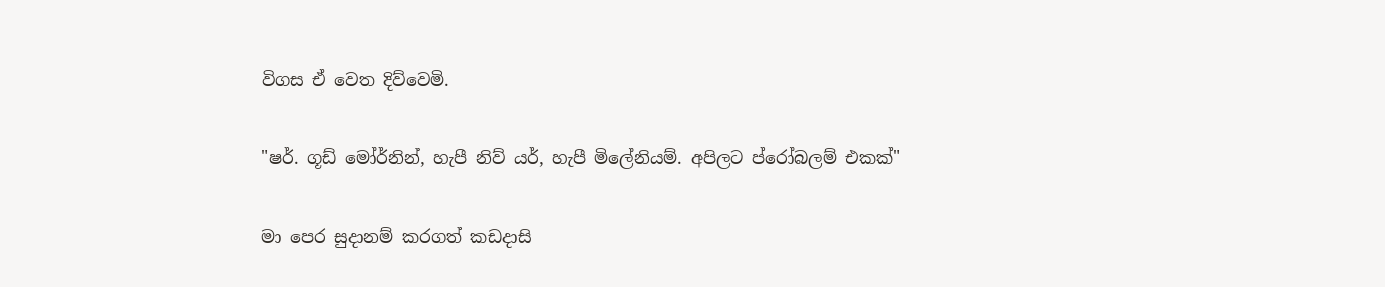විගස ඒ වෙත දිව්වෙමි.

"ෂර්. ගූඩ් මෝර්නින්, හැපී නිව් යර්, හැපී මිලේනියම්. අපිලට ප්රෝබලම් එකක්"

මා පෙර සුදානම් කරගත් කඩදාසි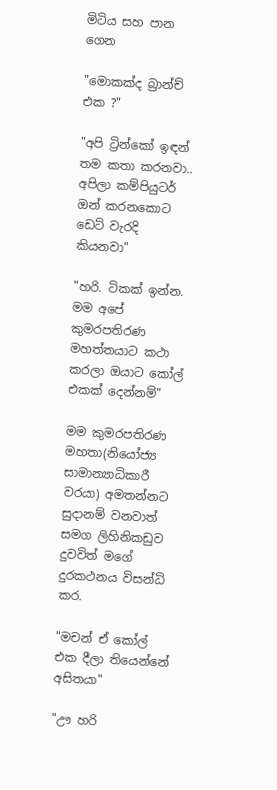මිටිය සහ පාන ගෙන

"මොකක්ද බ්‍රාන්ච් එක ?"

"අපි ට්‍රින්කෝ ඉඳන් තම කතා කරනවා.. අපිලා කම්පියුටර් ඔන් කරනකොට ඩෙට් වැරදි කියනවා"

"හරි. ටිකක් ඉන්න. මම අපේ කුමරපතිරණ මහත්තයාට කථා කරලා ඔයාට කෝල් එකක් දෙන්නම්"

මම කුමරපතිරණ මහතා(නියෝජ්‍ය සාමාන්‍යාධිකාරී වරයා) අමතන්නට සුදානම් වනවාත් සමග ලිහිනිකඩුව දුවවිත් මගේ දුරකථනය විසන්ධි කර.

"මචන් ඒ කෝල් එක දීලා තියෙන්නේ අසිතයා"

"ඌ හරි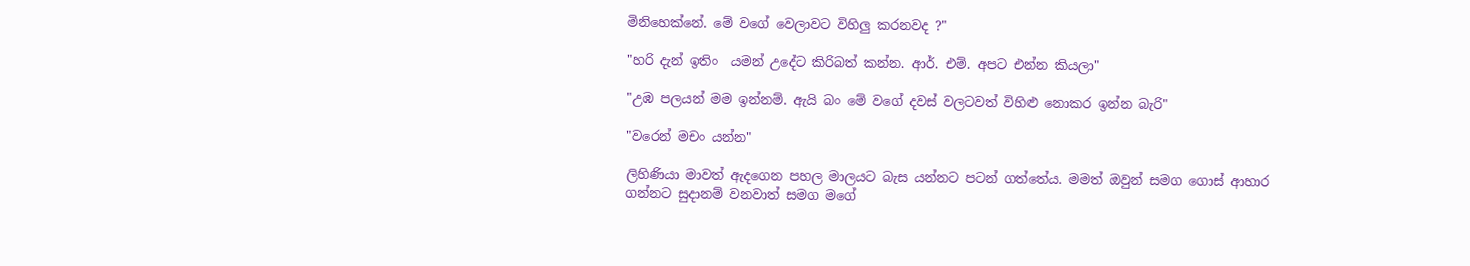මිනිහෙක්නේ. මේ වගේ වෙලාවට විහිලු කරනවද ?"

"හරි දැන් ඉතිං  යමන් උදේට කිරිබත් කන්න. ආර්. එම්. අපට එන්න කියලා"

"උඹ පලයන් මම ඉන්නම්. ඇයි බං මේ වගේ දවස් වලටවත් විහිළු නොකර ඉන්න බැරි"

"වරෙන් මචං යන්න"

ලිහිණියා මාවත් ඇදගෙන පහල මාලයට බැස යන්නට පටන් ගත්තේය. මමත් ඔවුන් සමග ගොස් ආහාර ගන්නට සුදානම් වනවාත් සමග මගේ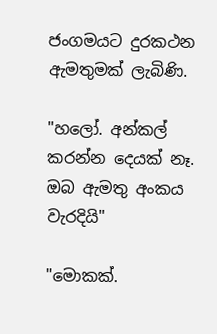ජංගමයට දුරකථන ඇමතුමක් ලැබිණි.

"හලෝ. අන්කල් කරන්න දෙයක් නෑ. ඔබ ඇමතු අංකය වැරදියි"

"මොකක්.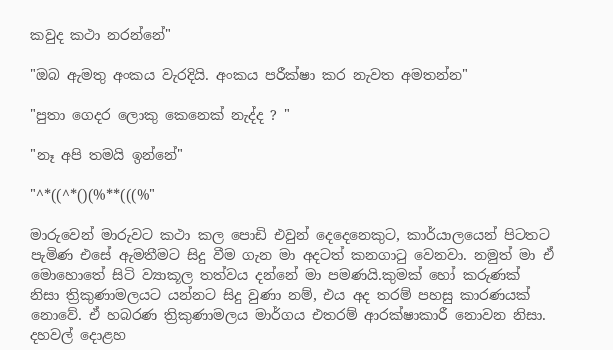කවුද කථා නරන්නේ"

"ඔබ ඇමතු අංකය වැරදියි. අංකය පරීක්ෂා කර නැවත අමතන්න"

"පුතා ගෙදර ලොකු කෙනෙක් නැද්ද ? "

"නෑ අපි තමයි ඉන්නේ"

"^*((^*()(%**(((%"

මාරුවෙන් මාරුවට කථා කල පොඩි එවුන් දෙදෙනෙකුට, කාර්යාලයෙන් පිටතට පැමිණ එසේ ඇමතීමට සිදු වීම ගැන මා අදටත් කනගාටු වෙනවා. නමුත් මා ඒ මොහොතේ සිටි ව්‍යාකූල තත්වය දන්නේ මා පමණයි.කුමක් හෝ කරුණක් නිසා ත්‍රිකුණාමලයට යන්නට සිදු වුණා නම්, එය අද තරම් පහසු කාරණයක් නොවේ. ඒ හබරණ ත්‍රිකුණාමලය මාර්ගය එතරම් ආරක්ෂාකාරී නොවන නිසා. දහවල් දොළහ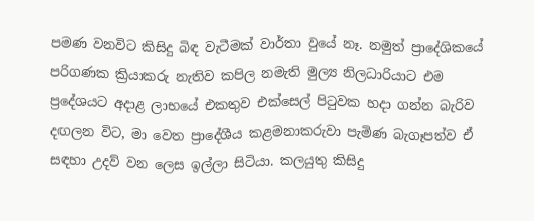පමණ වනවිට කිසිදු බිඳ වැටීමක් වාර්තා වුයේ නෑ. නමුත් ප්‍රාදේශිකයේ පරිගණක ක්‍රියාකරු නැතිව කපිල නමැති මුල්‍ය නිලධාරියාට එම ප්‍රදේශයට අදාළ ලාභයේ එකතුව එක්සෙල් පිටුවක හදා ගන්න බැරිව දඟලන විට, මා වෙත ප්‍රාදේශීය කළමනාකරුවා පැමිණ බැගෑපත්ව ඒ සඳහා උදව් වන ලෙස ඉල්ලා සිටියා. කලයුතු කිසිදු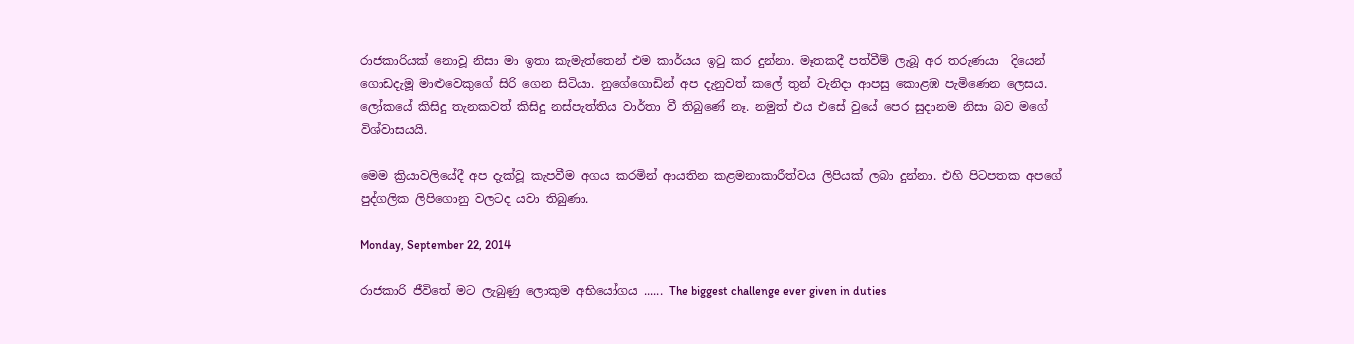රාජකාරියක් නොවූ නිසා මා ඉතා කැමැත්තෙන් එම කාර්යය ඉටු කර දුන්නා. මෑතකදී පත්වීම් ලැබූ අර තරුණයා  දියෙන් ගොඩදැමූ මාළුවෙකුගේ සිරි ගෙන සිටියා. නුගේගොඩින් අප දැනුවත් කලේ තුන් වැනිදා ආපසු කොළඹ පැමිණෙන ලෙසය. ලෝකයේ කිසිදු තැනකවත් කිසිදු නස්පැත්තිය වාර්තා වී තිබුණේ නෑ. නමුත් එය එසේ වුයේ පෙර සුදානම නිසා බව මගේ විශ්වාසයයි.

මෙම ක්‍රියාවලියේදී අප දැක්වූ කැපවීම අගය කරමින් ආයතින කළමනාකාරීත්වය ලිපියක් ලබා දුන්නා. එහි පිටපතක අපගේ පුද්ගලික ලිපිගොනු වලටද යවා තිබුණා.

Monday, September 22, 2014

රාජකාරි ජීවිතේ මට ලැබුණු ලොකුම අභියෝගය ...... The biggest challenge ever given in duties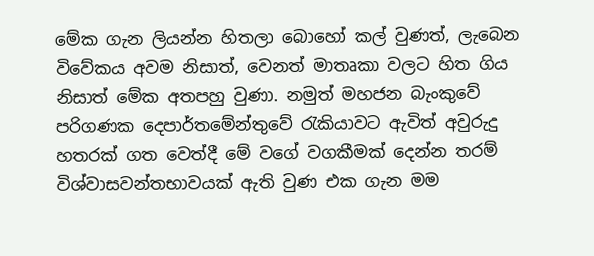මේක ගැන ලියන්න හිතලා බොහෝ කල් වුණත්, ලැබෙන විවේකය අවම නිසාත්, වෙනත් මාතෘකා වලට හිත ගිය නිසාත් මේක අතපහු වුණා. නමුත් මහජන බැංකුවේ පරිගණක දෙපාර්තමේන්තුවේ රැකියාවට ඇවිත් අවුරුදු හතරක් ගත වෙත්දී මේ වගේ වගකීමක් දෙන්න තරම් විශ්වාසවන්තභාවයක් ඇති වුණ එක ගැන මම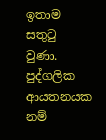ඉතාම සතුටු වුණා. පුද්ගලික ආයතනයක නම්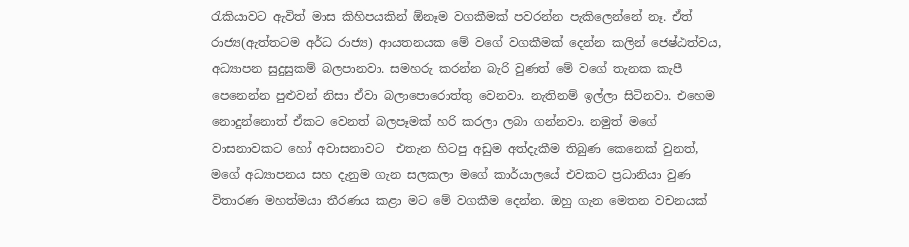රැකියාවට ඇවිත් මාස කිහිපයකින් ඕනෑම වගකීමක් පවරන්න පැකිලෙන්නේ නෑ. ඒත් රාජ්‍ය(ඇත්තටම අර්ධ රාජ්‍ය) ආයතනයක මේ වගේ වගකීමක් දෙන්න කලින් ජෙෂ්ඨත්වය, අධ්‍යාපන සුදුසුකම් බලපානවා. සමහරු කරන්න බැරි වුණත් මේ වගේ තැනක කැපී පෙනෙන්න පුළුවන් නිසා ඒවා බලාපොරොත්තු වෙනවා. නැතිනම් ඉල්ලා සිටිනවා. එහෙම නොදුන්නොත් ඒකට වෙනත් බලපෑමක් හරි කරලා ලබා ගන්නවා. නමුත් මගේ වාසනාවකට හෝ අවාසනාවට  එතැන හිටපු අඩුම අත්දැකීම තිබුණ කෙනෙක් වුනත්, මගේ අධ්‍යාපනය සහ දැනුම ගැන සලකලා මගේ කාර්යාලයේ එවකට ප්‍රධානියා වුණ විතාරණ මහත්මයා තීරණය කළා මට මේ වගකීම දෙන්න. ඔහු ගැන මෙතන වචනයක්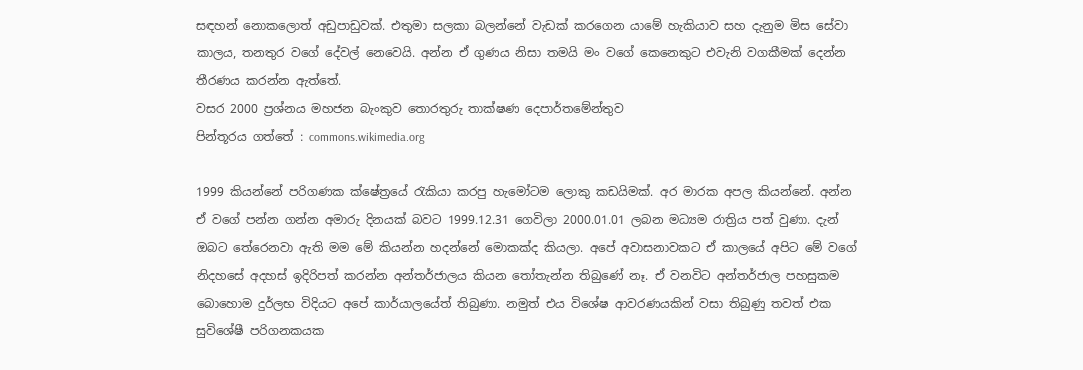සඳහන් නොකලොත් අඩුපාඩුවක්. එතුමා සලකා බලන්නේ වැඩක් කරගෙන යාමේ හැකියාව සහ දැනුම මිස සේවා කාලය, තනතුර වගේ දේවල් නෙවෙයි. අන්න ඒ ගුණය නිසා තමයි මං වගේ කෙනෙකුට එවැනි වගකීමක් දෙන්න තීරණය කරන්න ඇත්තේ.
වසර 2000 ප්‍රශ්නය මහජන බැංකුව තොරතුරු තාක්ෂණ දෙපාර්තමේන්තුව
පින්තූරය ගත්තේ : commons.wikimedia.org

1999 කියන්නේ පරිගණක ක්ෂේත්‍රයේ රැකියා කරපු හැමෝටම ලොකු කඩයිමක්. අර මාරක අපල කියන්නේ. අන්න ඒ වගේ පන්න ගන්න අමාරු දිනයක් බවට 1999.12.31 ගෙවිලා 2000.01.01 ලබන මධ්‍යම රාත්‍රිය පත් වුණා. දැන් ඔබට තේරෙනවා ඇති මම මේ කියන්න හදන්නේ මොකක්ද කියලා. අපේ අවාසනාවකට ඒ කාලයේ අපිට මේ වගේ නිදහසේ අදහස් ඉදිරිපත් කරන්න අන්තර්ජාලය කියන තෝතැන්න තිබුණේ නෑ. ඒ වනවිට අන්තර්ජාල පහසුකම බොහොම දුර්ලභ විදියට අපේ කාර්යාලයේත් තිබුණා. නමුත් එය විශේෂ ආවරණයකින් වසා තිබුණු තවත් එක සුවිශේෂී පරිගනකයක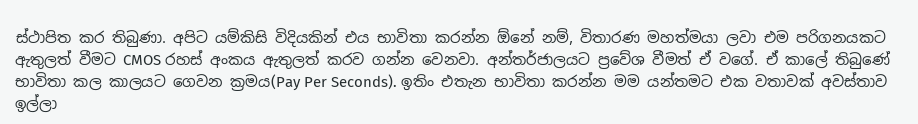ස්ථාපිත කර තිබුණා. අපිට යම්කිසි විදියකින් එය භාවිතා කරන්න ඕනේ නම්, විතාරණ මහත්මයා ලවා එම පරිගනයකට ඇතුලත් වීමට CMOS රහස් අංකය ඇතුලත් කරව ගන්න වෙනවා. අන්තර්ජාලයට ප්‍රවේශ වීමත් ඒ වගේ. ඒ කාලේ තිබුණේ භාවිතා කල කාලයට ගෙවන ක්‍රමය(Pay Per Seconds). ඉතිං එතැන භාවිතා කරන්න මම යන්තමට එක වතාවක් අවස්තාව ඉල්ලා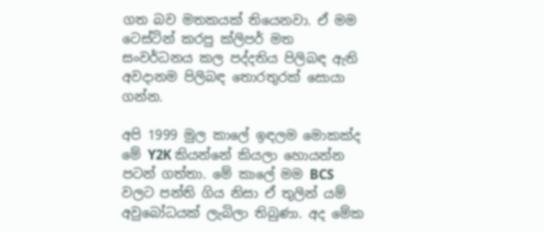ගත බව මතකයක් තියෙනවා. ඒ මම ටෙස්ටින් කරපු ක්ලිපර් මත සංවර්ධනය කල පද්දතිය පිලිබඳ ඇති අවදානම පිලිබඳ තොරතුරක් සොයා ගන්න.

අපි 1999 මුල කාලේ ඉඳලම මොකක්ද මේ Y2K කියන්නේ කියලා හොයන්න පටන් ගත්තා. මේ කාලේ මම BCS වලට පන්ති ගිය නිසා ඒ තුලින් යම් අවුබෝධයක් ලැබිලා තිබුණා. අද මේක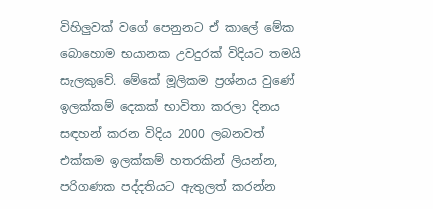විහිලුවක් වගේ පෙනුනට ඒ කාලේ මේක බොහොම භයානක උවදුරක් විදියට තමයි සැලකුවේ. මේකේ මූලිකම ප්‍රශ්නය වුණේ ඉලක්කම් දෙකක් භාවිතා කරලා දිනය සඳහන් කරන විදිය 2000 ලබනවත් එක්කම ඉලක්කම් හතරකින් ලියන්න, පරිගණක පද්දතියට ඇතුලත් කරන්න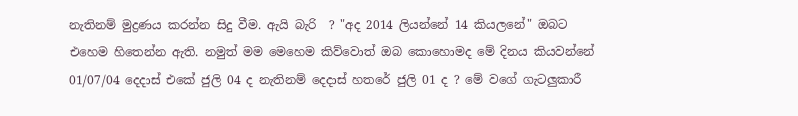නැතිනම් මුද්‍රණය කරන්න සිදු වීම. ඇයි බැරි  ? "අද 2014 ලියන්නේ 14 කියලනේ" ඔබට එහෙම හිතෙන්න ඇති. නමුත් මම මෙහෙම කිව්වොත් ඔබ කොහොමද මේ දිනය කියවන්නේ 01/07/04 දෙදාස් එකේ ජුලි 04 ද නැතිනම් දෙදාස් හතරේ ජුලි 01 ද ? මේ වගේ ගැටලුකාරී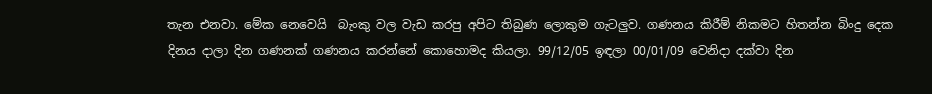තැන එනවා. මේක නෙවෙයි  බැංකු වල වැඩ කරපු අපිට තිබුණ ලොකුම ගැටලුව. ගණනය කිරීම් නිකමට හිතන්න බිංදු දෙක දිනය දාලා දින ගණනක් ගණනය කරන්නේ කොහොමද කියලා. 99/12/05 ඉඳලා 00/01/09 වෙනිදා දක්වා දින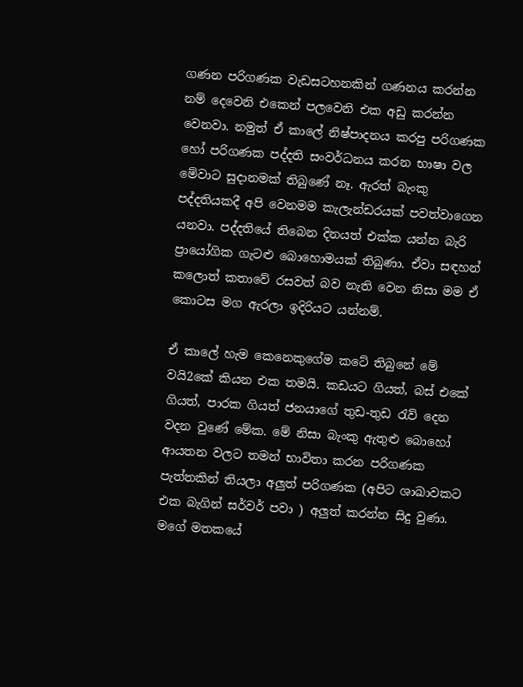ගණන පරිගණක වැඩසටහනකින් ගණනය කරන්න නම් දෙවෙනි එකෙන් පලවෙනි එක අඩු කරන්න වෙනවා. නමුත් ඒ කාලේ නිෂ්පාදනය කරපු පරිගණක හෝ පරිගණක පද්දති සංවර්ධනය කරන භාෂා වල මේවාට සුදානමක් තිබුණේ නෑ. ඇරත් බැංකු පද්දතියකදී අපි වෙනමම කැලැන්ඩරයක් පවත්වාගෙන යනවා. පද්දතියේ තිබෙන දිනයත් එක්ක යන්න බැරි ප්‍රායෝගික ගැටළු බොහොමයක් තිබුණා. ඒවා සඳහන් කලොත් කතාවේ රසවත් බව නැති වෙන නිසා මම ඒ කොටස මග ඇරලා ඉදිරියට යන්නම්.

ඒ කාලේ හැම කෙනෙකුගේම කටේ තිබුනේ මේ වයි2කේ කියන එක තමයි. කඩයට ගියත්, බස් එකේ ගියත්, පාරක ගියත් ජනයාගේ තුඩ-තුඩ රැව් දෙන වදන වුණේ මේක. මේ නිසා බැංකු ඇතුළු බොහෝ ආයතන වලට තමන් භාවිතා කරන පරිගණක පැත්තකින් තියලා අලුත් පරිගණක (අපිට ශාඛාවකට එක බැගින් සර්වර් පවා ) අලුත් කරන්න සිදු වුණා. මගේ මතකයේ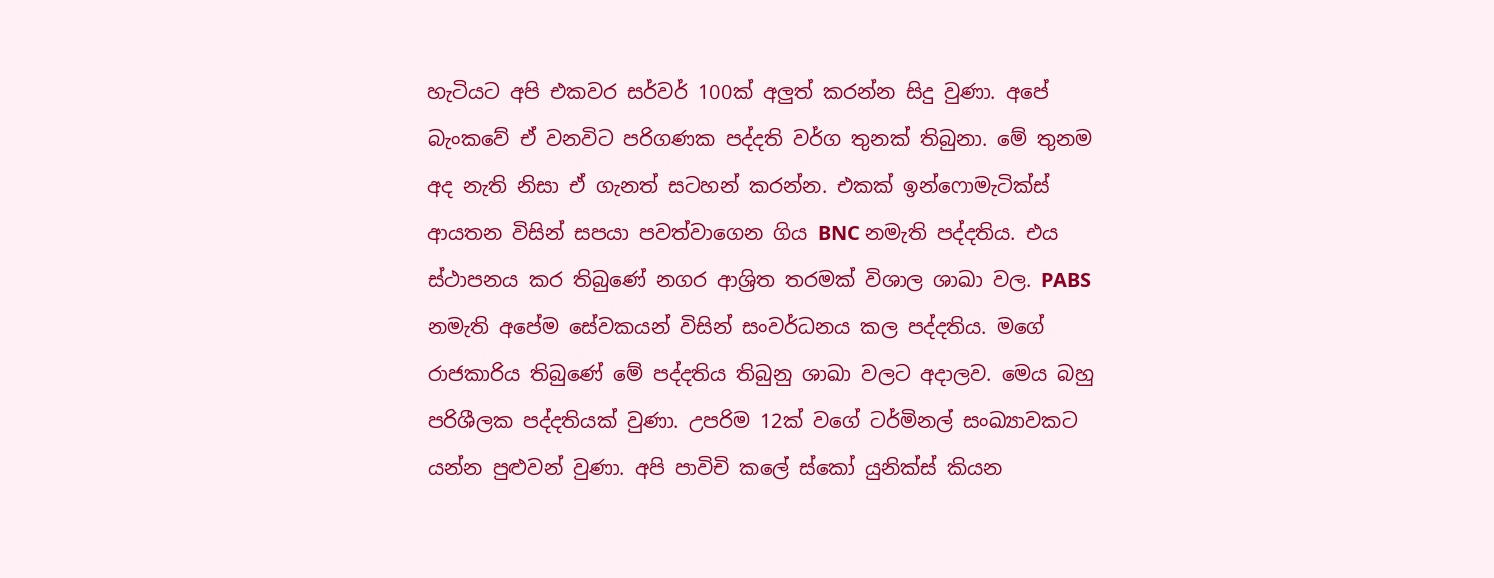හැටියට අපි එකවර සර්වර් 100ක් අලුත් කරන්න සිදු වුණා. අපේ බැංකවේ ඒ වනවිට පරිගණක පද්දති වර්ග තුනක් තිබුනා. මේ තුනම අද නැති නිසා ඒ ගැනත් සටහන් කරන්න. එකක් ඉන්ෆොමැටික්ස් ආයතන විසින් සපයා පවත්වාගෙන ගිය BNC නමැති පද්දතිය. එය ස්ථාපනය කර තිබුණේ නගර ආශ්‍රිත තරමක් විශාල ශාඛා වල. PABS නමැති අපේම සේවකයන් විසින් සංවර්ධනය කල පද්දතිය. මගේ රාජකාරිය තිබුණේ මේ පද්දතිය තිබුනු ශාඛා වලට අදාලව. මෙය බහු පරිශීලක පද්දතියක් වුණා. උපරිම 12ක් වගේ ටර්මිනල් සංඛ්‍යාවකට යන්න පුළුවන් වුණා. අපි පාවිචි කලේ ස්කෝ යුනික්ස් කියන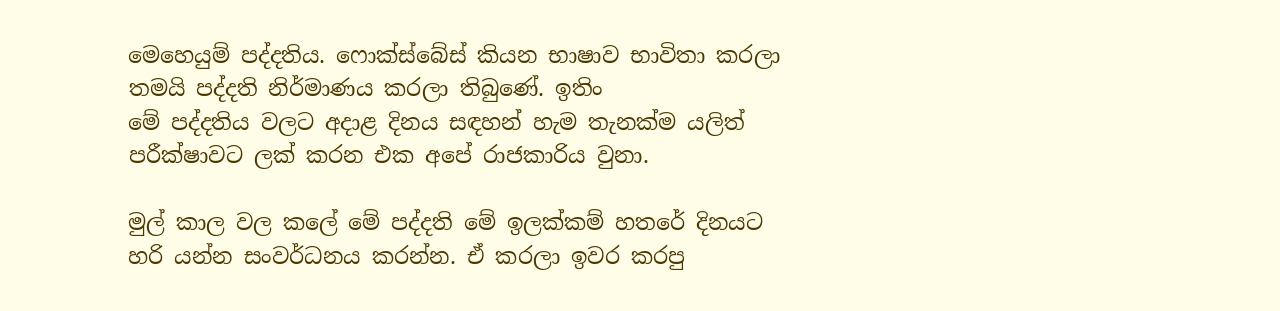මෙහෙයුම් පද්දතිය. ෆොක්ස්බේස් කියන භාෂාව භාවිතා කරලා තමයි පද්දති නිර්මාණය කරලා තිබුණේ. ඉතිං
මේ පද්දතිය වලට අදාළ දිනය සඳහන් හැම තැනක්ම යලිත් පරීක්ෂාවට ලක් කරන එක අපේ රාජකාරිය වුනා.

මුල් කාල වල කලේ මේ පද්දති මේ ඉලක්කම් හතරේ දිනයට හරි යන්න සංවර්ධනය කරන්න. ඒ කරලා ඉවර කරපු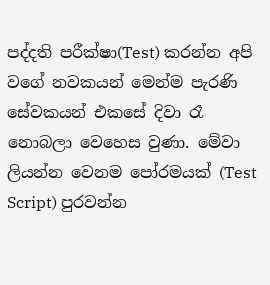පද්දති පරීක්ෂා(Test) කරන්න අපි වගේ නවකයන් මෙන්ම පැරණි සේවකයන් එකසේ දිවා රෑ නොබලා වෙහෙස වුණා. මේවා ලියන්න වෙනම පෝරමයක් (Test Script) පුරවන්න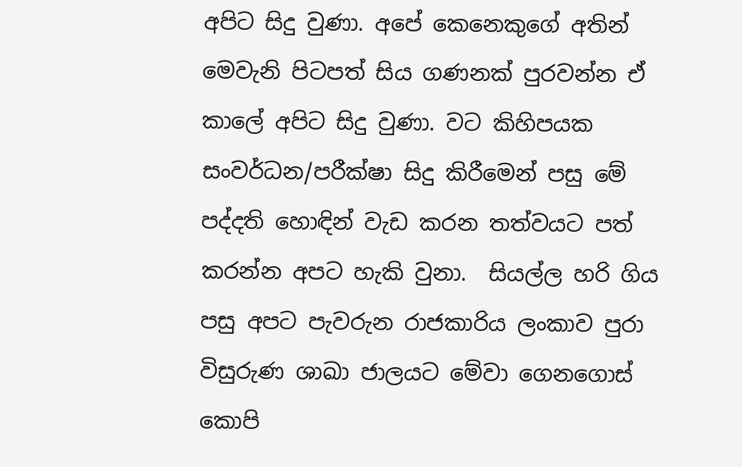අපිට සිදු වුණා. අපේ කෙනෙකුගේ අතින් මෙවැනි පිටපත් සිය ගණනක් පුරවන්න ඒ කාලේ අපිට සිදු වුණා. වට කිහිපයක සංවර්ධන/පරීක්ෂා සිදු කිරීමෙන් පසු මේ පද්දති හොඳින් වැඩ කරන තත්වයට පත් කරන්න අපට හැකි වුනා.  සියල්ල හරි ගිය පසු අපට පැවරුන රාජකාරිය ලංකාව පුරා විසුරුණ ශාඛා ජාලයට මේවා ගෙනගොස් කොපි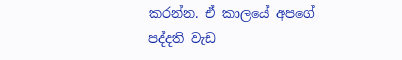කරන්න. ඒ කාලයේ අපගේ පද්දති වැඩ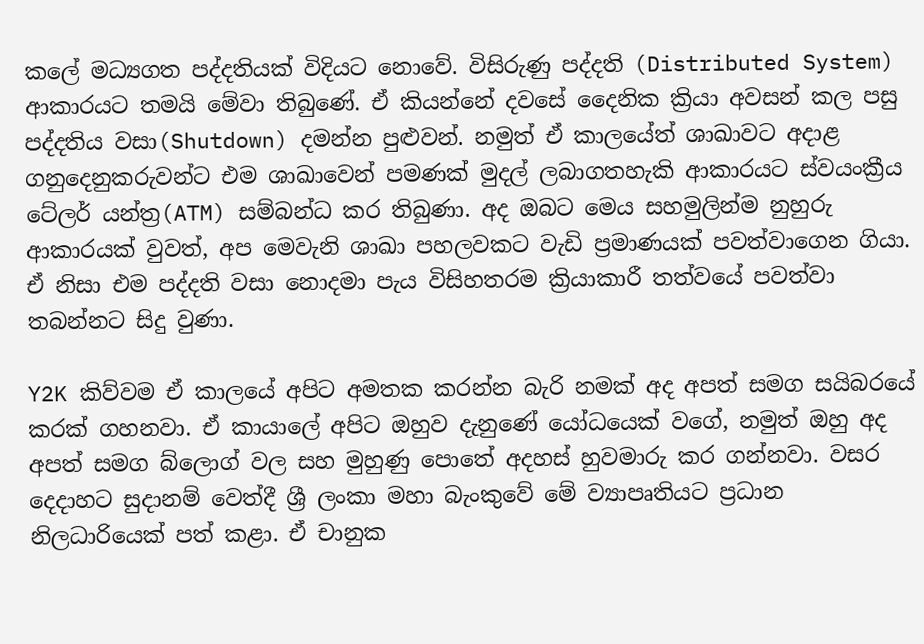කලේ මධ්‍යගත පද්දතියක් විදියට නොවේ. විසිරුණු පද්දති (Distributed System) ආකාරයට තමයි මේවා තිබුණේ. ඒ කියන්නේ දවසේ දෛනික ක්‍රියා අවසන් කල පසු පද්දතිය වසා(Shutdown) දමන්න පුළුවන්. නමුත් ඒ කාලයේත් ශාඛාවට අදාළ ගනුදෙනුකරුවන්ට එම ශාඛාවෙන් පමණක් මුදල් ලබාගතහැකි ආකාරයට ස්වයංක්‍රීය ටේලර් යන්ත්‍ර(ATM) සම්බන්ධ කර තිබුණා. අද ඔබට මෙය සහමුලින්ම නුහුරු ආකාරයක් වුවත්, අප මෙවැනි ශාඛා පහලවකට වැඩි ප්‍රමාණයක් පවත්වාගෙන ගියා. ඒ නිසා එම පද්දති වසා නොදමා පැය විසිහතරම ක්‍රියාකාරී තත්වයේ පවත්වා තබන්නට සිදු වුණා.

Y2K කිව්වම ඒ කාලයේ අපිට අමතක කරන්න බැරි නමක් අද අපත් සමග සයිබරයේ කරක් ගහනවා. ඒ කායාලේ අපිට ඔහුව දැනුණේ යෝධයෙක් වගේ, නමුත් ඔහු අද අපත් සමග බ්ලොග් වල සහ මුහුණු පොතේ අදහස් හුවමාරු කර ගන්නවා. වසර දෙදාහට සුදානම් වෙත්දී ශ්‍රී ලංකා මහා බැංකුවේ මේ ව්‍යාපෘතියට ප්‍රධාන නිලධාරියෙක් පත් කළා. ඒ චානුක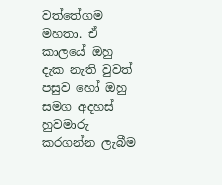වත්තේගම මහතා. ඒ කාලයේ ඔහු දැක නැති වුවත් පසුව හෝ ඔහු සමග අදහස් හුවමාරු කරගන්න ලැබීම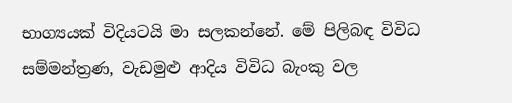භාග්‍යයක් විදියටයි මා සලකන්නේ. මේ පිලිබඳ විවිධ සම්මන්ත්‍රණ, වැඩමුළු ආදිය විවිධ බැංකු වල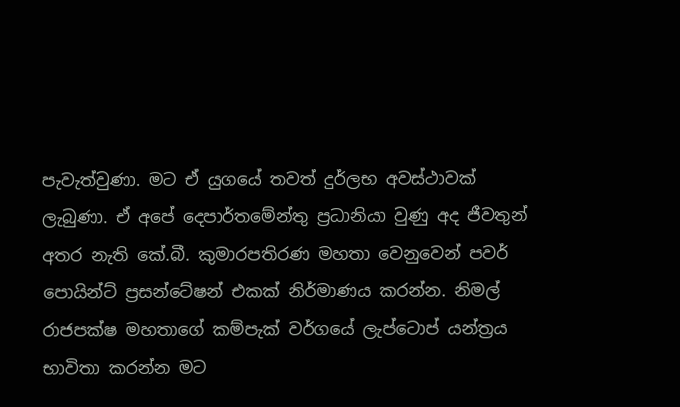පැවැත්වුණා. මට ඒ යුගයේ තවත් දුර්ලභ අවස්ථාවක් ලැබුණා. ඒ අපේ දෙපාර්තමේන්තු ප්‍රධානියා වුණු අද ජීවතුන් අතර නැති කේ.බී. කුමාරපතිරණ මහතා වෙනුවෙන් පවර් පොයින්ට් ප්‍රසන්ටේෂන් එකක් නිර්මාණය කරන්න. නිමල් රාජපක්ෂ මහතාගේ කම්පැක් වර්ගයේ ලැප්ටොප් යන්ත්‍රය භාවිතා කරන්න මට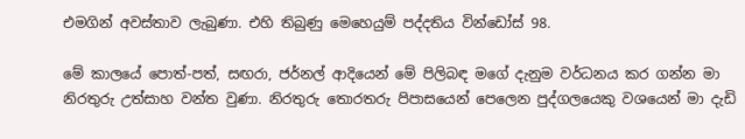එමගින් අවස්තාව ලැබුණා. එහි තිබුණු මෙහෙයුම් පද්දතිය වින්ඩෝස් 98.

මේ කාලයේ පොත්-පත්, සඟරා, ජර්නල් ආදියෙන් මේ පිලිබඳ මගේ දැනුම වර්ධනය කර ගන්න මා නිරතුරු උත්සාහ වන්ත වුණා. නිරතුරු තොරතරු පිපාසයෙන් පෙලෙන පුද්ගලයෙකු වශයෙන් මා දැඩි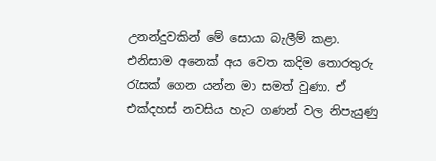උනන්දුවකින් මේ සොයා බැලීම් කළා. එනිසාම අනෙක් අය වෙත කදිම තොරතුරු රැසක් ගෙන යන්න මා සමත් වුණා. ඒ එක්දහස් නවසිය හැට ගණන් වල නිපැයුණු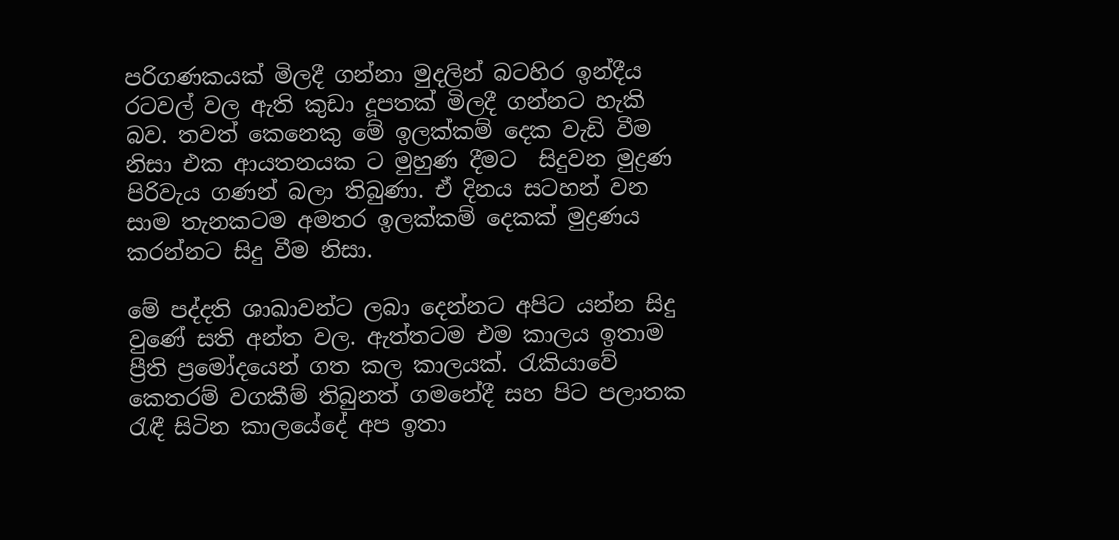පරිගණකයක් මිලදී ගන්නා මුදලින් බටහිර ඉන්දීය රටවල් වල ඇති කුඩා දූපතක් මිලදී ගන්නට හැකි බව. තවත් කෙනෙකු මේ ඉලක්කම් දෙක වැඩි වීම නිසා එක ආයතනයක ට මුහුණ දීමට  සිදුවන මුද්‍රණ පිරිවැය ගණන් බලා තිබුණා. ඒ දිනය සටහන් වන සාම තැනකටම අමතර ඉලක්කම් දෙකක් මුද්‍රණය කරන්නට සිදු වීම නිසා.

මේ පද්දති ශාඛාවන්ට ලබා දෙන්නට අපිට යන්න සිදු වුණේ සති අන්ත වල. ඇත්තටම එම කාලය ඉතාම ප්‍රීති ප්‍රමෝදයෙන් ගත කල කාලයක්. රැකියාවේ කෙතරම් වගකීම් තිබුනත් ගමනේදී සහ පිට පලාතක රැඳී සිටින කාලයේදේ අප ඉතා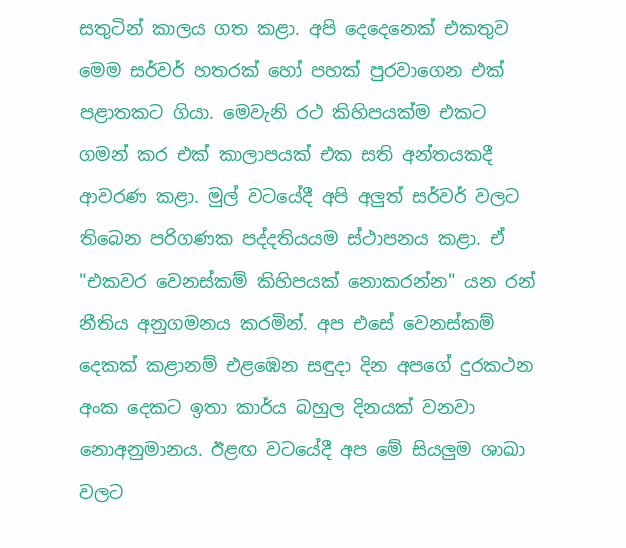සතුටින් කාලය ගත කළා. අපි දෙදෙනෙක් එකතුව මෙම සර්වර් හතරක් හෝ පහක් පුරවාගෙන එක් පළාතකට ගියා. මෙවැනි රථ කිහිපයක්ම එකට ගමන් කර එක් කාලාපයක් එක සති අන්තයකදී ආවරණ කළා. මුල් වටයේදී අපි අලුත් සර්වර් වලට තිබෙන පරිගණක පද්දතියයම ස්ථාපනය කළා. ඒ "එකවර වෙනස්කම් කිහිපයක් නොකරන්න" යන රන් නීතිය අනුගමනය කරමින්. අප එසේ වෙනස්කම් දෙකක් කළානම් එළඹෙන සඳුදා දින අපගේ දුරකථන අංක දෙකට ඉතා කාර්ය බහුල දිනයක් වනවා නොඅනුමානය. ඊළඟ වටයේදී අප මේ සියලුම ශාඛා වලට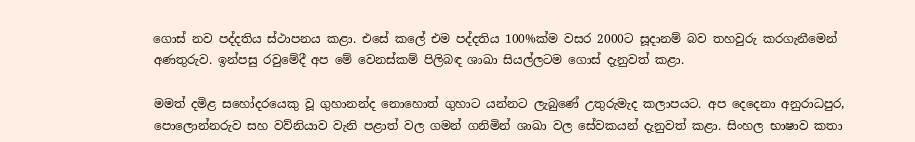ගොස් නව පද්දතිය ස්ථාපනය කළා. එසේ කලේ එම පද්දතිය 100%ක්ම වසර 2000ට සූදානම් බව තහවුරු කරගැනීමෙන් අණතුරුව. ඉන්පසු රවුමේදී අප මේ වෙනස්කම් පිලිබඳ ශාඛා සියල්ලටම ගොස් දැනුවත් කළා.

මමත් දමිළ සහෝදරයෙකු වූ ගුහානන්ද නොහොත් ගුහාට යන්නට ලැබුණේ උතුරුමැද කලාපයට. අප දෙදෙනා අනුරාධපුර, පොලොන්නරුව සහ වව්නියාව වැනි පළාත් වල ගමන් ගනිමින් ශාඛා වල සේවකයන් දැනුවත් කළා. සිංහල භාෂාව කතා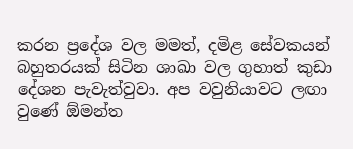කරන ප්‍රදේශ වල මමත්, දමිළ සේවකයන් බහුතරයක් සිටින ශාඛා වල ගුහාත් කුඩා දේශන පැවැත්වුවා. අප වවුනියාවට ලඟා වුණේ ඕමන්ත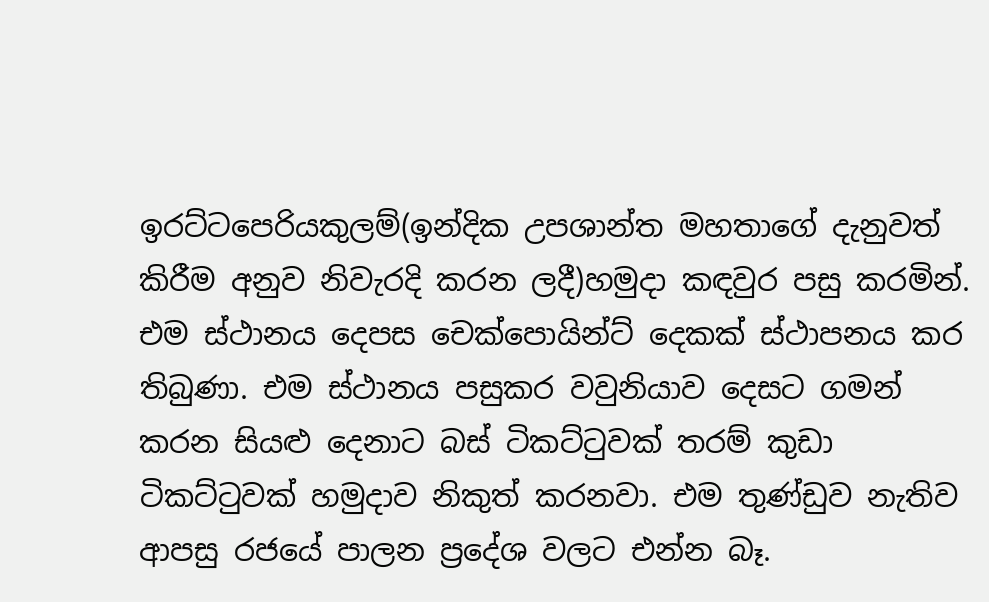ඉරට්ටපෙරියකුලම්(ඉන්දික උපශාන්ත මහතාගේ දැනුවත් කිරීම අනුව නිවැරදි කරන ලදී)හමුදා කඳවුර පසු කරමින්. එම ස්ථානය දෙපස චෙක්පොයින්ට් දෙකක් ස්ථාපනය කර තිබුණා. එම ස්ථානය පසුකර වවුනියාව දෙසට ගමන් කරන සියළු දෙනාට බස් ටිකට්ටුවක් තරම් කුඩා ටිකට්ටුවක් හමුදාව නිකුත් කරනවා. එම තුණ්ඩුව නැතිව ආපසු රජයේ පාලන ප්‍රදේශ වලට එන්න බෑ.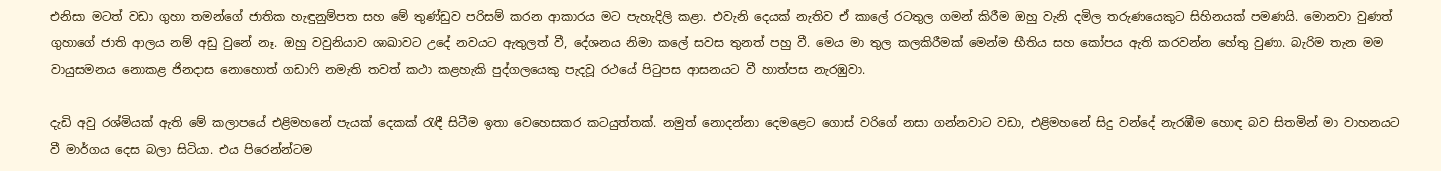එනිසා මටත් වඩා ගුහා තමන්ගේ ජාතික හැඳුනුම්පත සහ මේ තුණ්ඩුව පරිසම් කරන ආකාරය මට පැහැදිලි කළා. එවැනි දෙයක් නැතිව ඒ කාලේ රටතුල ගමන් කිරීම ඔහු වැනි දමිල තරුණයෙකුට සිහිනයක් පමණයි. මොනවා වුණත් ගුහාගේ ජාති ආලය නම් අඩු වුනේ නෑ. ඔහු වවුනියාව ශාඛාවට උදේ නවයට ඇතුලත් වී, දේශනය නිමා කලේ සවස තුනත් පහු වී. මෙය මා තුල කලකිරීමක් මෙන්ම භීතිය සහ කෝපය ඇති කරවන්න හේතු වුණා. බැරිම තැන මම වායුසමනය නොකළ ජිනදාස නොහොත් ගඩාෆි නමැති තවත් කථා කළහැකි පුද්ගලයෙකු පැදවූ රථයේ පිටුපස ආසනයට වී හාත්පස නැරඹුවා.

දැඩි අවු රශ්මියක් ඇති මේ කලාපයේ එළිමහනේ පැයක් දෙකක් රැඳී සිටීම ඉතා වෙහෙසකර කටයුත්තක්. නමුත් නොදන්නා දෙමළෙට ගොස් වරිගේ නසා ගන්නවාට වඩා, එළිමහනේ සිදු වන්දේ නැරඹීම හොඳ බව සිතමින් මා වාහනයට වී මාර්ගය දෙස බලා සිටියා. එය පිරෙන්න්ටම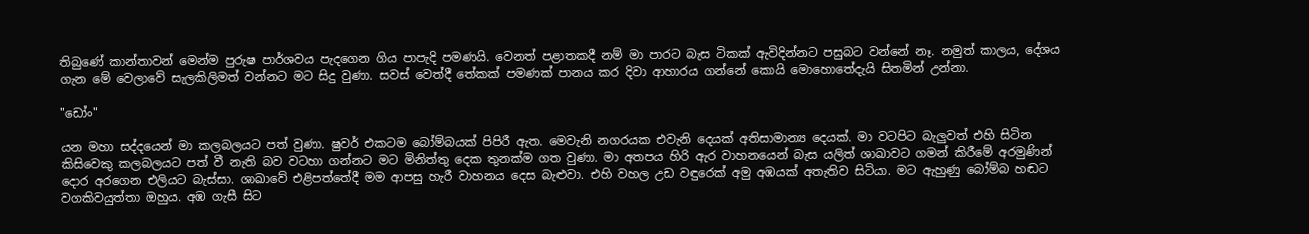තිබුණේ කාන්තාවන් මෙන්ම පුරුෂ පාර්ශවය පැදගෙන ගිය පාපැදි පමණයි. වෙනත් පළාතකදී නම් මා පාරට බැස ටිකක් ඇවිදින්නට පසුබට වන්නේ නෑ. නමුත් කාලය, දේශය ගැන මේ වෙලාවේ සැලකිලිමත් වන්නට මට සිදු වුණා. සවස් වෙත්දී තේකක් පමණක් පානය කර දිවා ආහාරය ගන්නේ කොයි මොහොතේදැයි සිතමින් උන්නා.

"ඩෝං"

යන මහා සද්දයෙන් මා කලබලයට පත් වුණා. ෂුවර් එකටම බෝම්බයක් පිපිරී ඇත. මෙවැනි නගරයක එවැනි දෙයක් අතිසාමාන්‍ය දෙයක්. මා වටපිට බැලුවත් එහි සිටින කිසිවෙකු කලබලයට පත් වී නැති බව වටහා ගන්නට මට මිනිත්තු දෙක තුනක්ම ගත වුණා. මා අතපය හිරි ඇර වාහනයෙන් බැස යලිත් ශාඛාවට ගමන් කිරීමේ අරමුණින් දොර අරගෙන එලියට බැස්සා. ශාඛාවේ එළිපත්තේදී මම ආපසු හැරී වාහනය දෙස බැළුවා. එහි වහල උඩ වඳුරෙක් අමු අඹයක් අතැතිව සිටියා. මට ඇහුණු බෝම්බ හඬට වගකිවයුත්තා ඔහුය. අඹ ගැසී සිට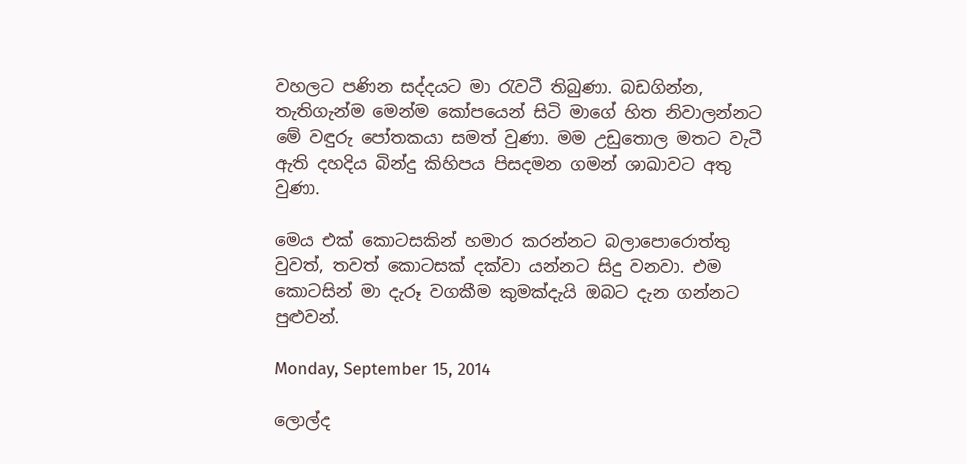වහලට පණින සද්දයට මා රැවටී තිබුණා. බඩගින්න, තැතිගැන්ම මෙන්ම කෝපයෙන් සිටි මාගේ හිත නිවාලන්නට මේ වඳුරු පෝතකයා සමත් වුණා. මම උඩුතොල මතට වැටී ඇති දහදිය බින්දු කිහිපය පිසදමන ගමන් ශාඛාවට අතු වුණා.

මෙය එක් කොටසකින් හමාර කරන්නට බලාපොරොත්තු වුවත්, තවත් කොටසක් දක්වා යන්නට සිදු වනවා. එම කොටසින් මා දැරූ වගකීම කුමක්දැයි ඔබට දැන ගන්නට පුළුවන්.

Monday, September 15, 2014

ලොල්ද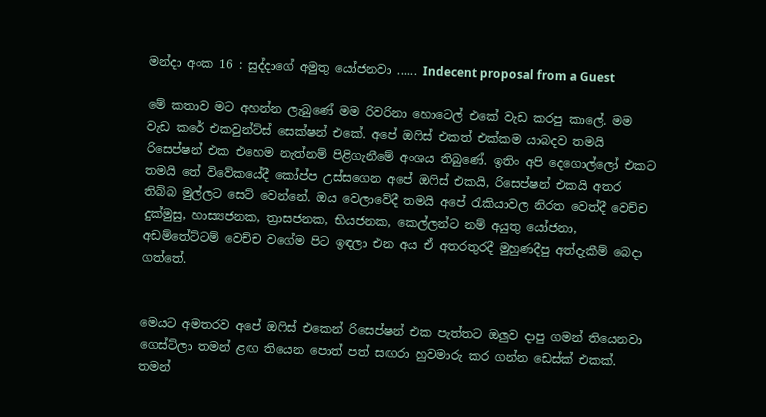මන්දා අංක 16 : සුද්දාගේ අමුතු යෝජනවා ...... Indecent proposal from a Guest

මේ කතාව මට අහන්න ලැබුණේ මම රිවරිනා හොටෙල් එකේ වැඩ කරපු කාලේ. මම වැඩ කරේ එකවුන්ට්ස් සෙක්ෂන් එකේ. අපේ ඔෆිස් එකත් එක්කම යාබදව තමයි රිසෙප්ෂන් එක එහෙම නැත්නම් පිළිගැනීමේ අංශය තිබුණේ. ඉතිං අපි දෙගොල්ලෝ එකට තමයි තේ විවේකයේදී කෝප්ප උස්සගෙන අපේ ඔෆිස් එකයි, රිසෙප්ෂන් එකයි අතර තිබ්බ මුල්ලට සෙට් වෙන්නේ. ඔය වෙලාවේදී තමයි අපේ රැකියාවල නිරත වෙත්දී වෙච්ච දුක්මුසු, හාස්‍යජනක, ත්‍රාසජනක, භියජනක, කෙල්ලන්ට නම් අයුතු යෝජනා, අඩම්තේට්ටම් වෙච්ච වගේම පිට ඉඳලා එන අය ඒ අතරතුරදී මුහුණදීපු අත්දැකීම් බෙදා ගත්තේ.


මෙයට අමතරව අපේ ඔෆිස් එකෙන් රිසෙප්ෂන් එක පැත්තට ඔලුව දාපු ගමන් තියෙනවා ගෙස්ට්ලා තමන් ළඟ තියෙන පොත් පත් සඟරා හුවමාරු කර ගන්න ඩෙස්ක් එකක්. තමන්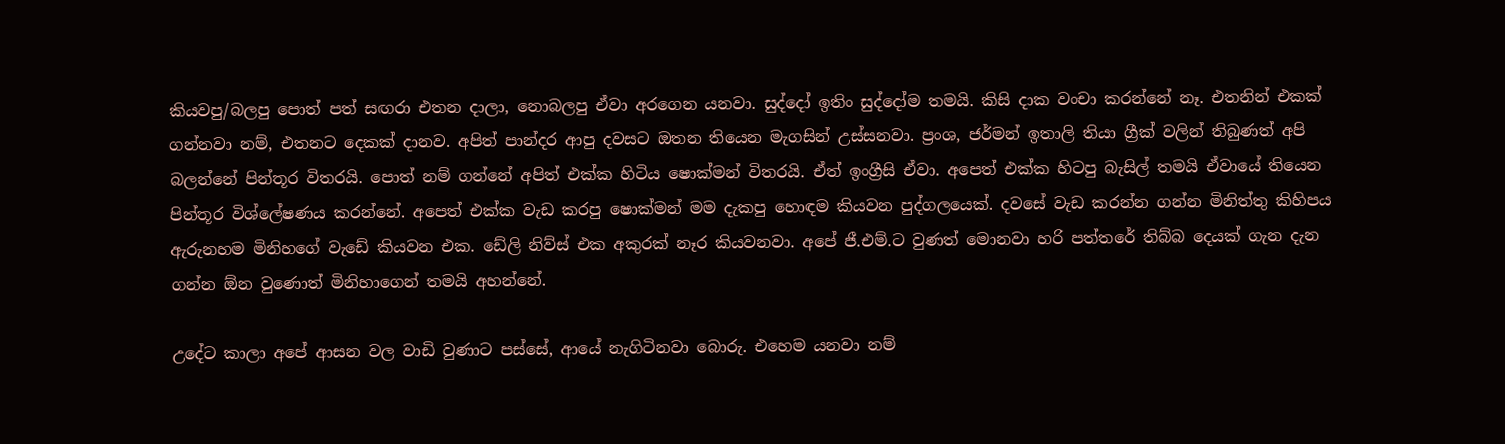කියවපු/බලපු පොත් පත් සඟරා එතන දාලා, නොබලපු ඒවා අරගෙන යනවා. සුද්දෝ ඉතිං සුද්දෝම තමයි. කිසි දාක වංචා කරන්නේ නෑ. එතනින් එකක් ගන්නවා නම්, එතනට දෙකක් දානව. අපිත් පාන්දර ආපු දවසට ඔතන තියෙන මැගසින් උස්සනවා. ප්‍රංශ, ජර්මන් ඉතාලි තියා ග්‍රීක් වලින් තිබුණත් අපි බලන්නේ පින්තූර විතරයි. පොත් නම් ගන්නේ අපිත් එක්ක හිටිය ෂොක්මන් විතරයි. ඒත් ඉංග්‍රීසි ඒවා. අපෙත් එක්ක හිටපු බැසිල් තමයි ඒවායේ තියෙන පින්තූර විශ්ලේෂණය කරන්නේ. අපෙත් එක්ක වැඩ කරපු ෂොක්මන් මම දැකපු හොඳම කියවන පුද්ගලයෙක්. දවසේ වැඩ කරන්න ගන්න මිනිත්තු කිහිපය ඇරුනහම මිනිහගේ වැඩේ කියවන එක. ඩේලි නිව්ස් එක අකුරක් නෑර කියවනවා. අපේ ජී.එම්.ට වුණත් මොනවා හරි පත්තරේ තිබ්බ දෙයක් ගැන දැන ගන්න ඕන වුණොත් මිනිහාගෙන් තමයි අහන්නේ.

උදේට කාලා අපේ ආසන වල වාඩි වුණාට පස්සේ, ආයේ නැගිටිනවා බොරු. එහෙම යනවා නම්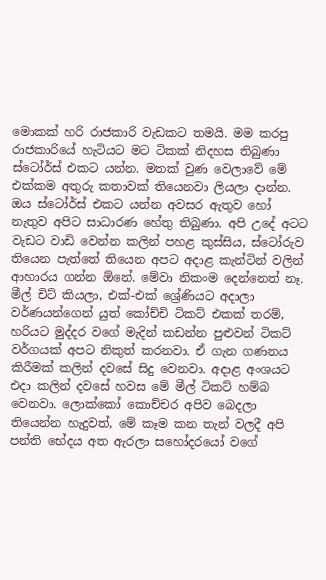මොකක් හරි රාජකාරි වැඩකට තමයි. මම කරපු රාජකාරියේ හැටියට මට ටිකක් නිදහස තිබුණා ස්ටෝර්ස් එකට යන්න. මතක් වුණ වෙලාවේ මේ එක්කම අතුරු කතාවක් තියෙනවා ලියලා දාන්න. ඔය ස්ටෝර්ස් එකට යන්න අවසර ඇතුව හෝ නැතුව අපිට සාධාරණ හේතු තිබුණා. අපි උදේ අටට වැඩට වාඩි වෙන්න කලින් පහළ කුස්සිය, ස්ටෝරුව තියෙන පැත්තේ තියෙන අපට අදාළ කැන්ටින් වලින් ආහාරය ගන්න ඕනේ. මේවා නිකංම දෙන්නෙත් නෑ. මීල් චිට් කියලා, එක්-එක් ශ්‍රේණියට අදාලා වර්ණයන්ගෙන් යුත් කෝච්චි ටිකට් එකක් තරම්, හරියට මුද්දර වගේ මැදින් කඩන්න පුළුවන් ටිකට් වර්ගයක් අපට නිකුත් කරනවා. ඒ ගැන ගණනය කිරීමක් කලින් දවසේ සිදු වෙනවා. අදාළ අංශයට එදා කලින් දවසේ හවස මේ මීල් ටිකට් හම්බ වෙනවා. ලොක්කෝ කොච්චර අපිව බෙදලා තියෙන්න හැදුවත්, මේ කෑම කන තැන් වලදී අපි පන්ති භේදය අත ඇරලා සහෝදරයෝ වගේ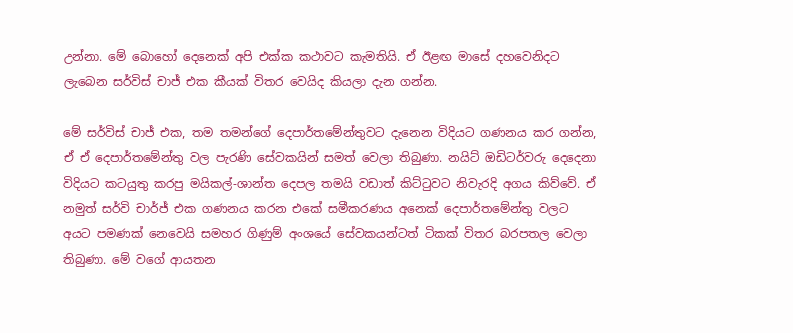උන්නා. මේ බොහෝ දෙනෙක් අපි එක්ක කථාවට කැමතියි. ඒ ඊළඟ මාසේ දහවෙනිදට ලැබෙන සර්විස් චාජ් එක කීයක් විතර වෙයිද කියලා දැන ගන්න.

මේ සර්විස් චාජ් එක, තම තමන්ගේ දෙපාර්තමේන්තුවට දැනෙන විදියට ගණනය කර ගන්න, ඒ ඒ දෙපාර්තමේන්තු වල පැරණි සේවකයින් සමත් වෙලා තිබුණා. නයිට් ඔඩිටර්වරු දෙදෙනා විදියට කටයුතු කරපු මයිකල්-ශාන්ත දෙපල තමයි වඩාත් කිට්ටුවට නිවැරදි අගය කිව්වේ. ඒ නමුත් සර්වි චාර්ජ් එක ගණනය කරන එකේ සමීකරණය අනෙක් දෙපාර්තමේන්තු වලට අයට පමණක් නෙවෙයි සමහර ගිණුම් අංශයේ සේවකයන්ටත් ටිකක් විතර බරපතල වෙලා තිබුණා. මේ වගේ ආයතන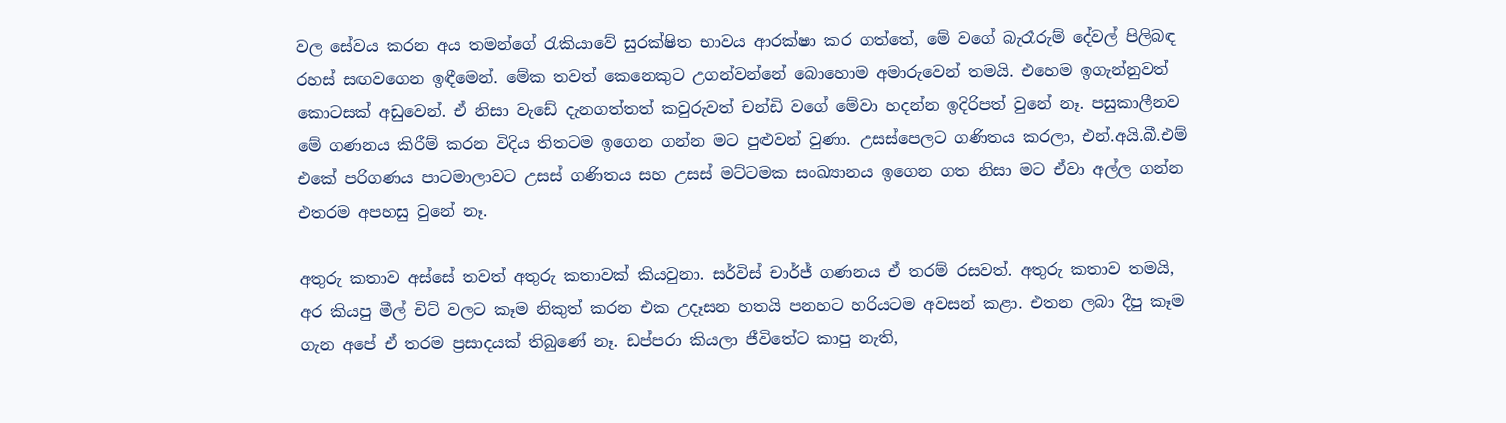වල සේවය කරන අය තමන්ගේ රැකියාවේ සුරක්ෂිත භාවය ආරක්ෂා කර ගත්තේ, මේ වගේ බැරෑරුම් දේවල් පිලිබඳ රහස් සඟවගෙන ඉඳීමෙන්. මේක තවත් කෙනෙකුට උගන්වන්නේ බොහොම අමාරුවෙන් තමයි. එහෙම ඉගැන්නුවත් කොටසක් අඩුවෙන්. ඒ නිසා වැඩේ දැනගත්තත් කවුරුවත් චන්ඩි වගේ මේවා හදන්න ඉදිරිපත් වුනේ නෑ. පසුකාලීනව මේ ගණනය කිරීම් කරන විදිය තිතටම ඉගෙන ගන්න මට පුළුවන් වුණා. උසස්පෙලට ගණිතය කරලා, එන්.අයි.බී.එම් එකේ පරිගණය පාටමාලාවට උසස් ගණිතය සහ උසස් මට්ටමක සංඛ්‍යානය ඉගෙන ගත නිසා මට ඒවා අල්ල ගන්න එතරම අපහසු වුනේ නෑ.

අතුරු කතාව අස්සේ තවත් අතුරු කතාවක් කියවුනා. සර්විස් චාර්ජ් ගණනය ඒ තරම් රසවත්. අතුරු කතාව තමයි, අර කියපු මීල් චිට් වලට කෑම නිකුත් කරන එක උදෑසන හතයි පනහට හරියටම අවසන් කළා. එතන ලබා දීපු කෑම ගැන අපේ ඒ තරම ප්‍රසාදයක් තිබුණේ නෑ. ඩප්පරා කියලා ජීවිතේට කාපු නැති,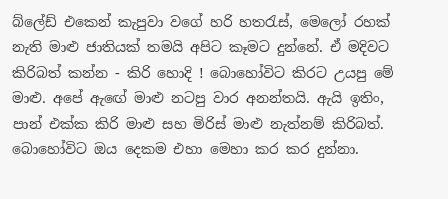බ්ලේඩ් එකෙන් කැපුවා වගේ හරි හතරැස්, මෙලෝ රහක් නැති මාළු ජාතියක් තමයි අපිට කෑමට දුන්නේ. ඒ මදිවට කිරිබත් කන්න - කිරි හොදි ! බොහෝවිට කිරට උයපු මේ මාළු. අපේ ඇඟේ මාළු නටපු වාර අනන්තයි. ඇයි ඉතිං, පාන් එක්ක කිරි මාළු සහ මිරිස් මාළු නැත්නම් කිරිබත්. බොහෝවිට ඔය දෙකම එහා මෙහා කර කර දුන්නා.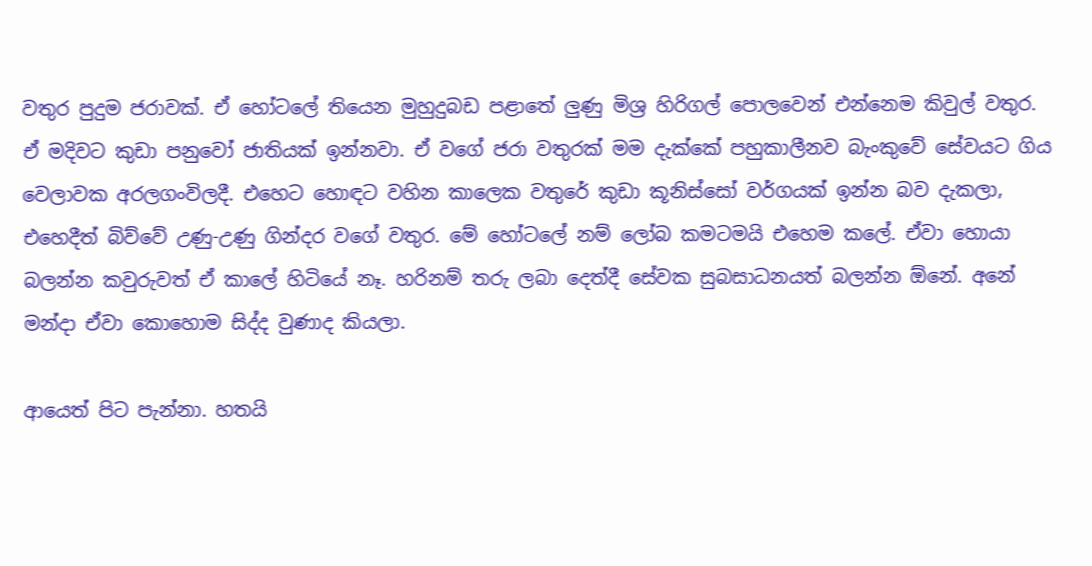වතුර පුදුම ජරාවක්. ඒ හෝටලේ තියෙන මුහුදුබඩ පළාතේ ලුණු මිශ්‍ර හිරිගල් පොලවෙන් එන්නෙම කිවුල් වතුර. ඒ මදිවට කුඩා පනුවෝ ජාතියක් ඉන්නවා. ඒ වගේ ජරා වතුරක් මම දැක්කේ පහුකාලීනව බැංකුවේ සේවයට ගිය වෙලාවක අරලගංවිලදී. එහෙට හොඳට වහින කාලෙක වතුරේ කුඩා කූනිස්සෝ වර්ගයක් ඉන්න බව දැකලා, එහෙදීත් බිව්වේ උණු-උණු ගින්දර වගේ වතුර. මේ හෝටලේ නම් ලෝබ කමටමයි එහෙම කලේ. ඒවා හොයා බලන්න කවුරුවත් ඒ කාලේ හිටියේ නෑ. හරිනම් තරු ලබා දෙත්දී සේවක සුබසාධනයත් බලන්න ඕනේ. අනේ මන්දා ඒවා කොහොම සිද්ද වුණාද කියලා.

ආයෙත් පිට පැන්නා. හතයි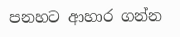පනහට ආහාර ගන්න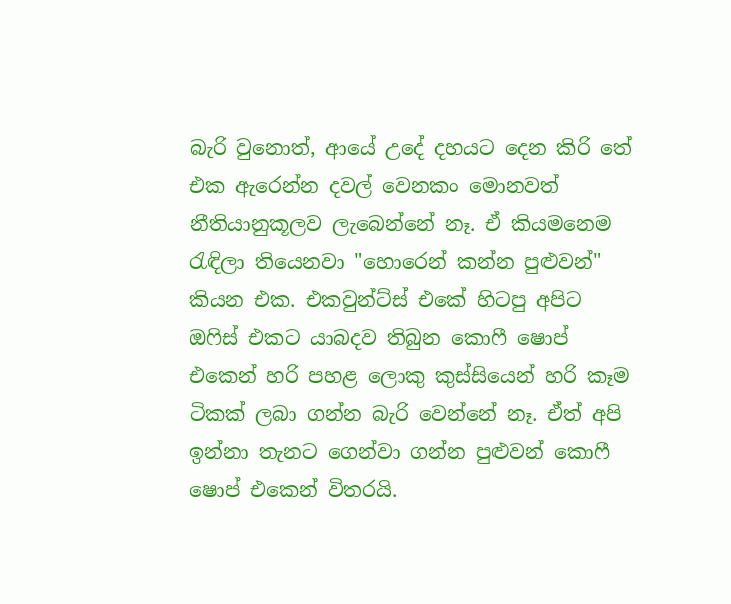බැරි වුනොත්, ආයේ උදේ දහයට දෙන කිරි තේ එක ඇරෙන්න දවල් වෙනකං මොනවත් නීතියානුකූලව ලැබෙන්නේ නෑ. ඒ කියමනෙම රැඳිලා තියෙනවා "හොරෙන් කන්න පුළුවන්" කියන එක. එකවුන්ට්ස් එකේ හිටපු අපිට ඔෆිස් එකට යාබදව තිබුන කොෆී ෂොප් එකෙන් හරි පහළ ලොකු කුස්සියෙන් හරි කෑම ටිකක් ලබා ගන්න බැරි වෙන්නේ නෑ. ඒත් අපි ඉන්නා තැනට ගෙන්වා ගන්න පුළුවන් කොෆී ෂොප් එකෙන් විතරයි.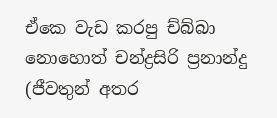ඒකෙ වැඩ කරපු ච්බ්බා නොහොත් චන්ද්‍රසිරි ප්‍රනාන්දු (ජීවතුන් අතර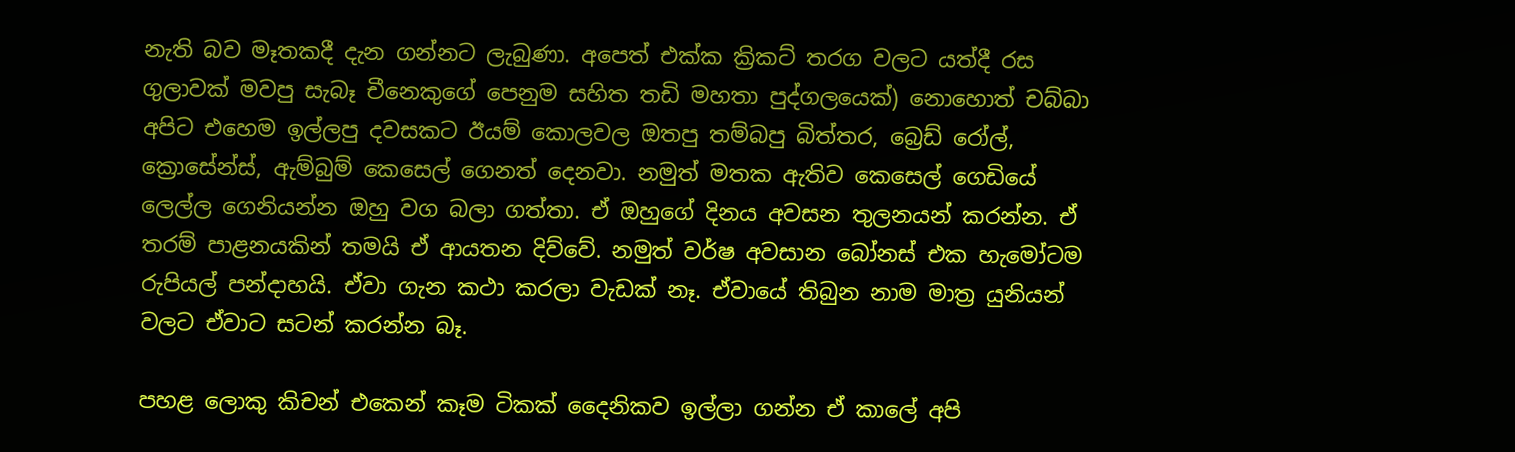නැති බව මෑතකදී දැන ගන්නට ලැබුණා. අපෙත් එක්ක ක්‍රිකට් තරග වලට යත්දී රස ගුලාවක් මවපු සැබෑ චීනෙකුගේ පෙනුම සහිත තඩි මහතා පුද්ගලයෙක්) නොහොත් චබ්බා අපිට එහෙම ඉල්ලපු දවසකට ඊයම් කොලවල ඔතපු තම්බපු බිත්තර, බ්‍රෙඩ් රෝල්, ක්‍රොසේන්ස්, ඇම්බුම් කෙසෙල් ගෙනත් දෙනවා. නමුත් මතක ඇතිව කෙසෙල් ගෙඩියේ ලෙල්ල ගෙනියන්න ඔහු වග බලා ගත්තා. ඒ ඔහුගේ දිනය අවසන තුලනයන් කරන්න. ඒ තරම් පාළනයකින් තමයි ඒ ආයතන දිව්වේ. නමුත් වර්ෂ අවසාන බෝනස් එක හැමෝටම රුපියල් පන්දාහයි. ඒවා ගැන කථා කරලා වැඩක් නෑ. ඒවායේ තිබුන නාම මාත්‍ර යුනියන් වලට ඒවාට සටන් කරන්න බෑ.

පහළ ලොකු කිචන් එකෙන් කෑම ටිකක් දෛනිකව ඉල්ලා ගන්න ඒ කාලේ අපි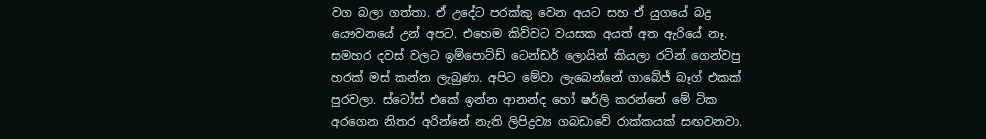වග බලා ගත්තා. ඒ උදේට පරක්කු වෙන අයට සහ ඒ යුගයේ බද්‍ර යෞවනයේ උන් අපට. එහෙම කිව්වට වයසක අයත් අත ඇරියේ නෑ. සමහර දවස් වලට ඉම්පොට්ඩ් ටෙන්ඩර් ලොයින් කියලා රටින් ගෙන්වපු හරක් මස් කන්න ලැබුණා. අපිට මේවා ලැබෙන්නේ ගාබේජ් බෑග් එකක් පුරවලා. ස්ටෝස් එකේ ඉන්න ආනන්ද හෝ ෂර්ලි කරන්නේ මේ ටික අරගෙන නිතර අරින්නේ නැති ලිපිද්‍රව්‍ය ගබඩාවේ රාක්කයක් සඟවනවා.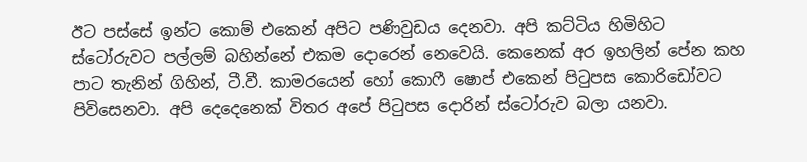ඊට පස්සේ ඉන්ට කොම් එකෙන් අපිට පණිවුඩය දෙනවා. අපි කට්ටිය හිමිහිට ස්ටෝරුවට පල්ලම් බහින්නේ එකම දොරෙන් නෙවෙයි. කෙනෙක් අර ඉහලින් පේන කහ පාට තැනින් ගිහින්, ටී.වී. කාමරයෙන් හෝ කොෆී ෂොප් එකෙන් පිටුපස කොරිඩෝවට පිවිසෙනවා. අපි දෙදෙනෙක් විතර අපේ පිටුපස දොරින් ස්ටෝරුව බලා යනවා.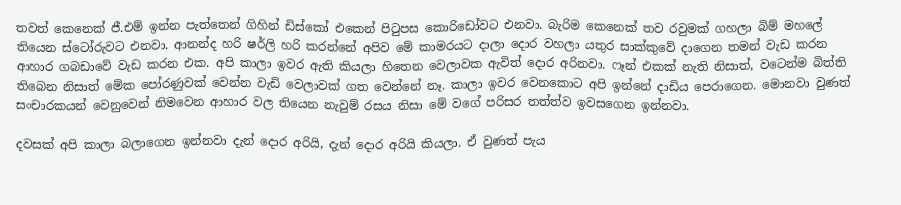තවත් කෙනෙක් ජී.එම් ඉන්න පැත්තෙන් ගිහින් ඩිස්කෝ එකෙන් පිටුපස කොරිඩෝවට එනවා. බැරිම කෙනෙක් තව රවුමක් ගහලා බිම් මහලේ තියෙන ස්ටෝරුවට එනවා. ආනන්ද හරි ෂර්ලි හරි කරන්නේ අපිව මේ කාමරයට දාලා දොර වහලා යතුර සාක්කුවේ දාගෙන තමන් වැඩ කරන ආහාර ගබඩාවේ වැඩ කරන එක. අපි කාලා ඉවර ඇති කියලා හිතෙන වෙලාවක ඇවිත් දොර අරිනවා. ෆෑන් එකක් නැති නිසාත්, වටෙන්ම බිත්ති තිබෙන නිසාත් මේක පෝරණුවක් වෙන්න වැඩි වෙලාවක් ගත වෙන්නේ නෑ. කාලා ඉවර වෙනකොට අපි ඉන්නේ දාඩිය පෙරාගෙන. මොනවා වුණත් සංචාරකයන් වෙනුවෙන් නිමවෙන ආහාර වල තියෙන නැවුම් රසය නිසා මේ වගේ පරිසර තත්ත්ව ඉවසගෙන ඉන්නවා.

දවසක් අපි කාලා බලාගෙන ඉන්නවා දැන් දොර අරියි, දැන් දොර අරියි කියලා. ඒ වුණත් පැය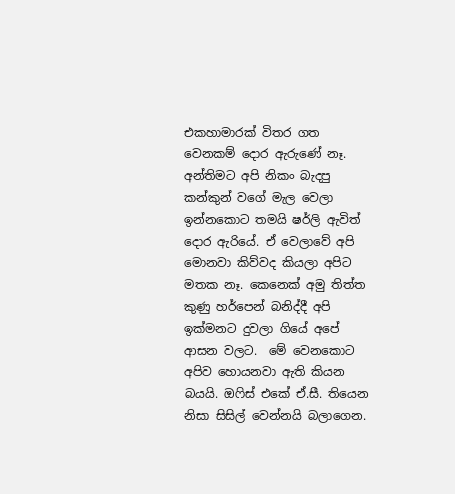එකහාමාරක් විතර ගත වෙනකම් දොර ඇරුණේ නෑ. අන්තිමට අපි නිකං බැදපු කන්කුන් වගේ මැල වෙලා ඉන්නකොට තමයි ෂර්ලි ඇවිත් දොර ඇරියේ. ඒ වෙලාවේ අපි මොනවා කිව්වද කියලා අපිට මතක නෑ. කෙනෙක් අමු තිත්ත කුණු හර්පෙන් බනිද්දී අපි ඉක්මනට දුවලා ගියේ අපේ ආසන වලට.  මේ වෙනකොට අපිව හොයනවා ඇති කියන බයයි. ඔෆිස් එකේ ඒ.සී. තියෙන නිසා සිසිල් වෙන්නයි බලාගෙන.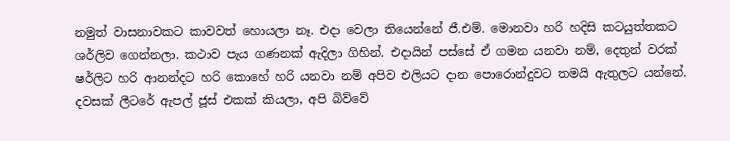නමුත් වාසනාවකට කාවවත් හොයලා නෑ. එදා වෙලා තියෙන්නේ ජී.එම්. මොනවා හරි හදිසි කටයුත්තකට ශර්ලිව ගෙන්නලා. කථාව පැය ගණනක් ඇදිලා ගිහින්. එදායින් පස්සේ ඒ ගමන යනවා නම්, දෙතුන් වරක් ෂර්ලිට හරි ආනන්දට හරි කොහේ හරි යනවා නම් අපිව එලියට දාන පොරොන්දුවට තමයි ඇතුලට යන්නේ. දවසක් ලීටරේ ඇපල් ජූස් එකක් කියලා, අපි බිව්වේ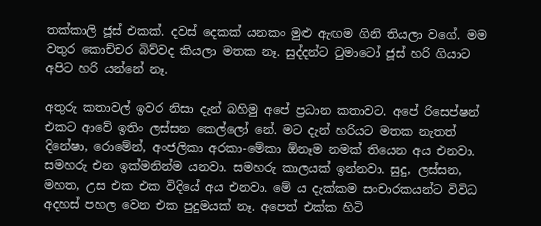තක්කාලි ජූස් එකක්. දවස් දෙකක් යනකං මුළු ඇඟම ගිනි තියලා වගේ. මම වතුර කොච්චර බිව්වද කියලා මතක නෑ. සුද්දන්ට ටුමාටෝ ජූස් හරි ගියාට අපිට හරි යන්නේ නෑ.

අතුරු කතාවල් ඉවර නිසා දැන් බහිමු අපේ ප්‍රධාන කතාවට. අපේ රිසෙප්ෂන් එකට ආවේ ඉතිං ලස්සන කෙල්ලෝ නේ. මට දැන් හරියට මතක නැතත් දිනේෂා, රොමේන්, අංජලිකා අරකා-මේකා ඕනෑම නමක් තියෙන අය එනවා. සමහරු එන ඉක්මනින්ම යනවා. සමහරු කාලයක් ඉන්නවා. සුදු, ලස්සන, මහත, උස එක එක විදියේ අය එනවා. මේ ය දැක්කම සංචාරකයන්ට විවිධ අදහස් පහල වෙන එක පුදුමයක් නෑ. අපෙත් එක්ක හිටි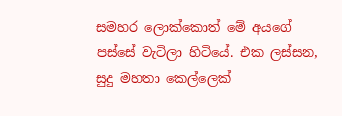සමහර ලොක්කොත් මේ අයගේ පස්සේ වැටිලා හිටියේ. එක ලස්සන, සුදු මහතා කෙල්ලෙක්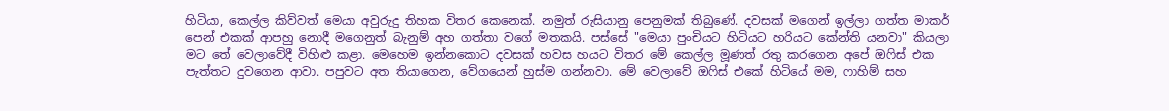හිටියා, කෙල්ල කිව්වත් මෙයා අවුරුදු තිහක විතර කෙනෙක්. නමුත් රුසියානු පෙනුමක් තිබුණේ. දවසක් මගෙන් ඉල්ලා ගත්ත මාකර් පෙන් එකක් ආපහු නොදී මගෙනුත් බැනුම් අහ ගත්තා වගේ මතකයි. පස්සේ "මෙයා පුංචියට හිටියට හරියට කේන්ති යනවා" කියලා මට තේ වෙලාවේදී විහිළු කළා. මෙහෙම ඉන්නකොට දවසක් හවස හයට විතර මේ කෙල්ල මූණත් රතු කරගෙන අපේ ඔෆිස් එක පැත්තට දුවගෙන ආවා. පපුවට අත තියාගෙන, වේගයෙන් හුස්ම ගන්නවා. මේ වෙලාවේ ඔෆිස් එකේ හිටියේ මම, ෆාහිම් සහ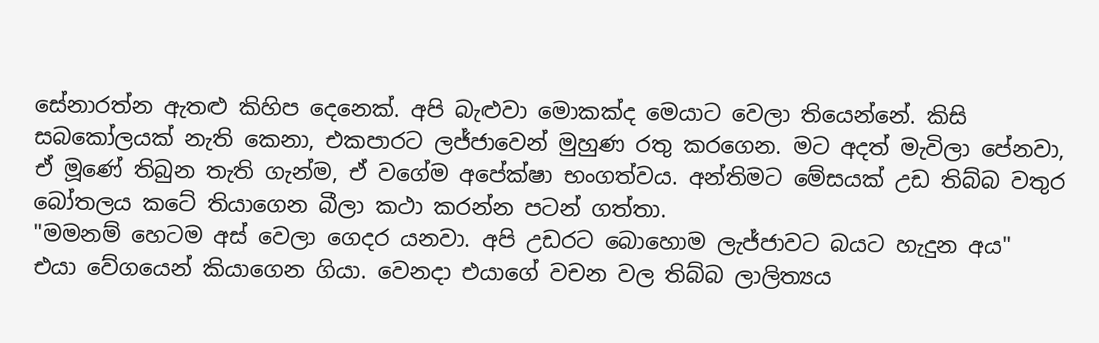සේනාරත්න ඇතළු කිහිප දෙනෙක්. අපි බැළුවා මොකක්ද මෙයාට වෙලා තියෙන්නේ. කිසි සබකෝලයක් නැති කෙනා, එකපාරට ලජ්ජාවෙන් මුහුණ රතු කරගෙන. මට අදත් මැවිලා පේනවා, ඒ මූණේ තිබුන තැති ගැන්ම, ඒ වගේම අපේක්ෂා භංගත්වය. අන්තිමට මේසයක් උඩ තිබ්බ වතුර බෝතලය කටේ තියාගෙන බීලා කථා කරන්න පටන් ගත්තා.
"මමනම් හෙටම අස් වෙලා ගෙදර යනවා. අපි උඩරට බොහොම ලැජ්ජාවට බයට හැදුන අය"
එයා වේගයෙන් කියාගෙන ගියා. වෙනදා එයාගේ වචන වල තිබ්බ ලාලිත්‍යය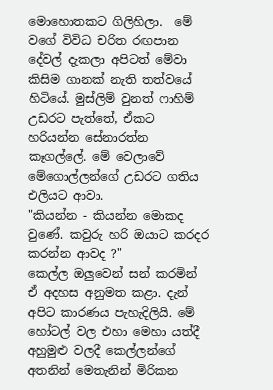මොහොතකට ගිලිහිලා.  මේ වගේ විවිධ චරිත රඟපාන දේවල් දැකලා අපිටත් මේවා කිසිම ගානක් නැති තත්වයේ හිටියේ. මුස්ලිම් වුනත් ෆාහිම් උඩරට පැත්තේ, ඒකට හරියන්න සේනාරත්න කෑගල්ලේ. මේ වෙලාවේ මේගොල්ලන්ගේ උඩරට ගතිය එලියට ආවා.
"කියන්න - කියන්න මොකද වුණේ. කවුරු හරි ඔයාට කරදර කරන්න ආවද ?"
කෙල්ල ඔලුවෙන් සන් කරමින් ඒ අදහස අනුමත කළා. දැන් අපිට කාරණය පැහැදිලියි. මේ හෝටල් වල එහා මෙහා යත්දී අහුමුළු වලදී කෙල්ලන්ගේ අතනින් මෙතැනින් මිරිකන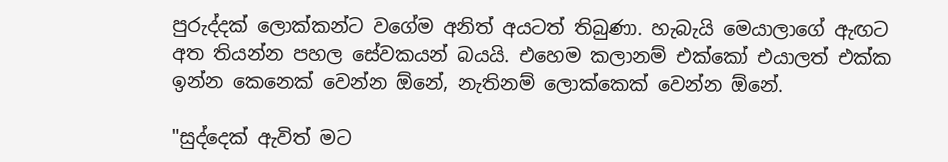පුරුද්දක් ලොක්කන්ට වගේම අනිත් අයටත් තිබුණා. හැබැයි මෙයාලාගේ ඇඟට අත තියන්න පහල සේවකයන් බයයි. එහෙම කලානම් එක්කෝ එයාලත් එක්ක ඉන්න කෙනෙක් වෙන්න ඕනේ, නැතිනම් ලොක්කෙක් වෙන්න ඕනේ.

"සුද්දෙක් ඇවිත් මට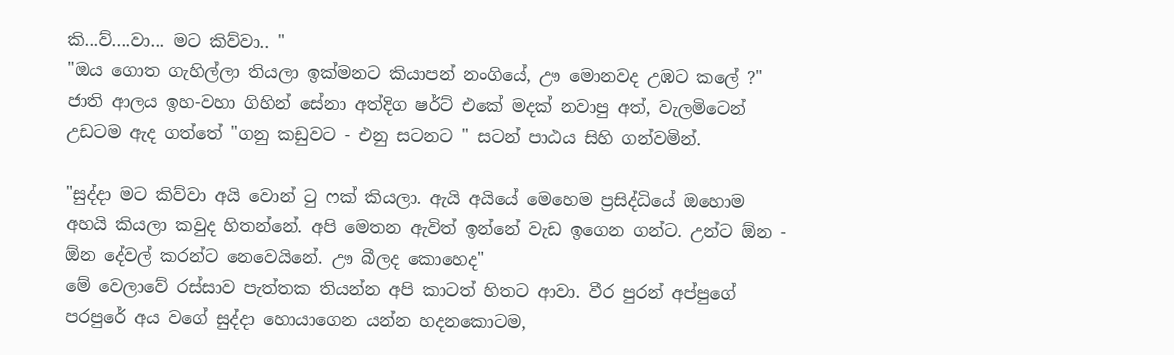කි...ව්....වා... මට කිව්වා.. "
"ඔය ගොත ගැහිල්ලා තියලා ඉක්මනට කියාපන් නංගියේ, ඌ මොනවද උඹට කලේ ?"
ජාති ආලය ඉහ-වහා ගිහින් සේනා අත්දිග ෂර්ට් එකේ මදක් නවාපු අත්, වැලමිටෙන් උඩටම ඇද ගත්තේ "ගනු කඩුවට - එනු සටනට " සටන් පාඨය සිහි ගන්වමින්.

"සුද්දා මට කිව්වා අයි වොන් ටු ෆක් කියලා. ඇයි අයියේ මෙහෙම ප්‍රසිද්ධියේ ඔහොම අහයි කියලා කවුද හිතන්නේ. අපි මෙතන ඇවිත් ඉන්නේ වැඩ ඉගෙන ගන්ට. උන්ට ඕන - ඕන දේවල් කරන්ට නෙවෙයිනේ. ඌ බීලද කොහෙද"
මේ වෙලාවේ රස්සාව පැත්තක තියන්න අපි කාටත් හිතට ආවා. වීර පුරන් අප්පුගේ පරපුරේ අය වගේ සුද්දා හොයාගෙන යන්න හදනකොටම,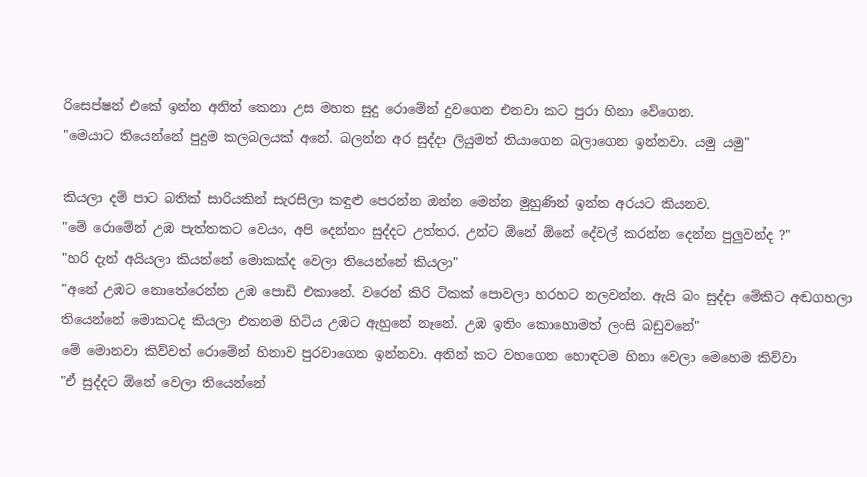රිසෙප්ෂන් එකේ ඉන්න අනිත් කෙනා උස මහත සුදු රොමේන් දුවගෙන එනවා කට පුරා හිනා වේගෙන.
"මෙයාට තියෙන්නේ පුදුම කලබලයක් අනේ. බලන්න අර සුද්දා ලියුමත් තියාගෙන බලාගෙන ඉන්නවා. යමු යමු"

කියලා දම් පාට බතික් සාරියකින් සැරසිලා කඳුළු පෙරන්න ඔන්න මෙන්න මුහුණින් ඉන්න අරයට කියනව.
"මේ රොමේන් උඹ පැත්තකට වෙයං, අපි දෙන්නං සුද්දට උත්තර. උන්ට ඕනේ ඕනේ දේවල් කරන්න දෙන්න පුලුවන්ද ?"
"හරි දැන් අයියලා කියන්නේ මොකක්ද වෙලා තියෙන්නේ කියලා"
"අනේ උඹට නොතේරෙන්න උඹ පොඩි එකානේ. වරෙන් කිරි ටිකක් පොවලා හරහට නලවන්න. ඇයි බං සුද්දා මේකිට අඬගහලා තියෙන්නේ මොකටද කියලා එතනම හිටිය උඹට ඇහුනේ නෑනේ. උඹ ඉතිං කොහොමත් ලංසි බඩුවනේ"
මේ මොනවා කිව්වත් රොමේන් හිනාව පුරවාගෙන ඉන්නවා. අතින් කට වහගෙන හොඳටම හිනා වෙලා මෙහෙම කිව්වා
"ඒ සුද්දට ඕනේ වෙලා තියෙන්නේ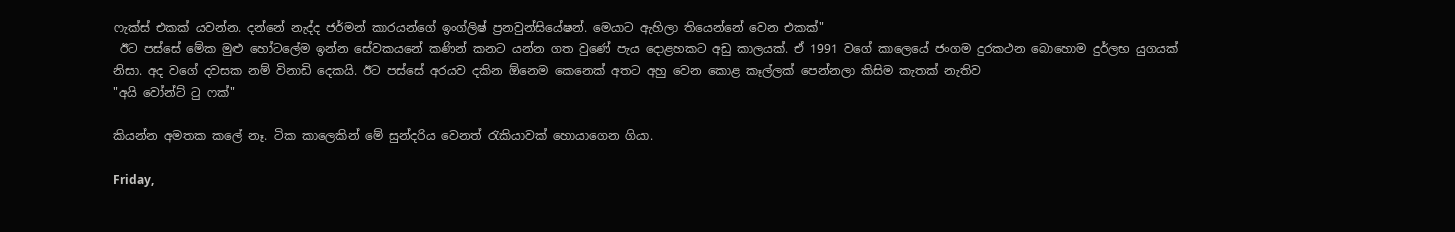ෆැක්ස් එකක් යවන්න. දන්නේ නැද්ද ජර්මන් කාරයන්ගේ ඉංග්ලිෂ් ප්‍රනවුන්සියේෂන්. මෙයාට ඇහිලා තියෙන්නේ වෙන එකක්"
 ඊට පස්සේ මේක මුළු හෝටලේම ඉන්න සේවකයනේ කණින් කනට යන්න ගත වුණේ පැය දොළහකට අඩු කාලයක්. ඒ 1991 වගේ කාලෙයේ ජංගම දුරකථන බොහොම දුර්ලභ යුගයක් නිසා. අද වගේ දවසක නම් විනාඩි දෙකයි. ඊට පස්සේ අරයව දකින ඕනෙම කෙනෙක් අතට අහු වෙන කොළ කෑල්ලක් පෙන්නලා කිසිම කැතක් නැතිව
"අයි වෝන්ට් ටු ෆක්"

කියන්න අමතක කලේ නෑ. ටික කාලෙකින් මේ සුන්දරිය වෙනත් රැකියාවක් හොයාගෙන ගියා.

Friday,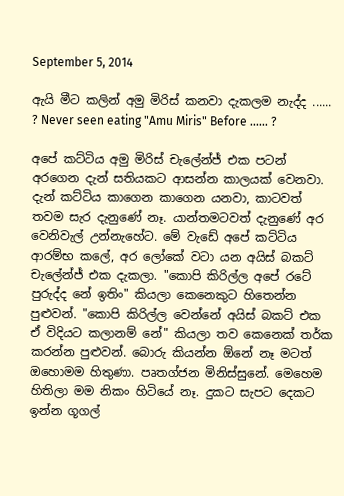September 5, 2014

ඇයි මීට කලින් අමු මිරිස් කනවා දැකලම නැද්ද ...... ? Never seen eating "Amu Miris" Before ...... ?

අපේ කට්ටිය අමු මිරිස් චැලේන්ජ් එක පටන් අරගෙන දැන් සතියකට ආසන්න කාලයක් වෙනවා. දැන් කට්ටිය කාගෙන කාගෙන යනවා, කාටවත් තවම සැර දැනුණේ නෑ. යාන්තමටවත් දැනුණේ අර වෙනිවැල් උන්නැහේට. මේ වැඩේ අපේ කට්ටිය ආරම්භ කලේ, අර ලෝකේ වටා යන අයිස් බකට් චැලේන්ජ් එක දැකලා. "කොපි කිරිල්ල අපේ රටේ පුරුද්ද නේ ඉතිං" කියලා කෙනෙකුට හිතෙන්න පුළුවන්. "කොපි කිරිල්ල වෙන්නේ අයිස් බකට් එක ඒ විදියට කලානම් නේ" කියලා තව කෙනෙක් තර්ක කරන්න පුළුවන්. බොරු කියන්න ඕනේ නෑ මටත් ඔහොමම හිතුණා. පෘතග්ජන මිනිස්සුනේ. මෙහෙම හිතිලා මම නිකං හිටියේ නෑ. දුකට සැපට දෙකට ඉන්න ගූගල්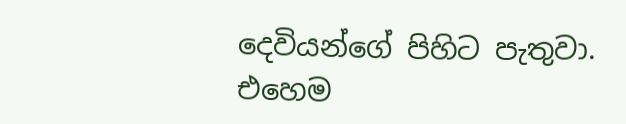දෙවියන්ගේ පිහිට පැතුවා.  එහෙම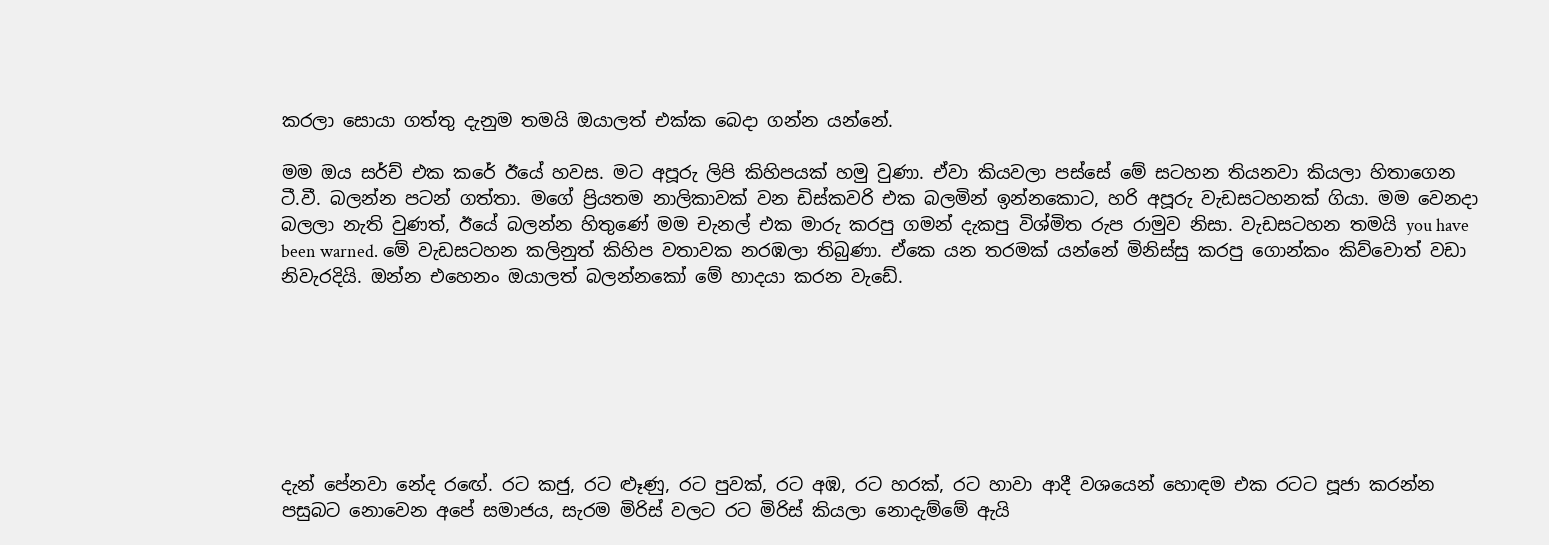කරලා සොයා ගත්තු දැනුම තමයි ඔයාලත් එක්ක බෙදා ගන්න යන්නේ.

මම ඔය සර්ච් එක කරේ ඊයේ හවස. මට අපූරු ලිපි කිහිපයක් හමු වුණා. ඒවා කියවලා පස්සේ මේ සටහන තියනවා කියලා හිතාගෙන ටී.වී. බලන්න පටන් ගත්තා. මගේ ප්‍රියතම නාලිකාවක් වන ඩිස්කවරි එක බලමින් ඉන්නකොට, හරි අපූරු වැඩසටහනක් ගියා. මම වෙනදා බලලා නැති වුණත්, ඊයේ බලන්න හිතුණේ මම චැනල් එක මාරු කරපු ගමන් දැකපු විශ්මිත රුප රාමුව නිසා. වැඩසටහන තමයි you have been warned. මේ වැඩසටහන කලිනුත් කිහිප වතාවක නරඹලා තිබුණා. ඒකෙ යන තරමක් යන්නේ මිනිස්සු කරපු ගොන්කං කිව්වොත් වඩා නිවැරදියි. ඔන්න එහෙනං ඔයාලත් බලන්නකෝ මේ හාදයා කරන වැඩේ.







දැන් පේනවා නේද රඟේ. රට කජු, රට ළූණු, රට පුවක්, රට අඹ, රට හරක්, රට හාවා ආදී වශයෙන් හොඳම එක රටට පූජා කරන්න පසුබට නොවෙන අපේ සමාජය, සැරම මිරිස් වලට රට මිරිස් කියලා නොදැම්මේ ඇයි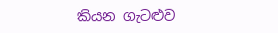කියන ගැටළුව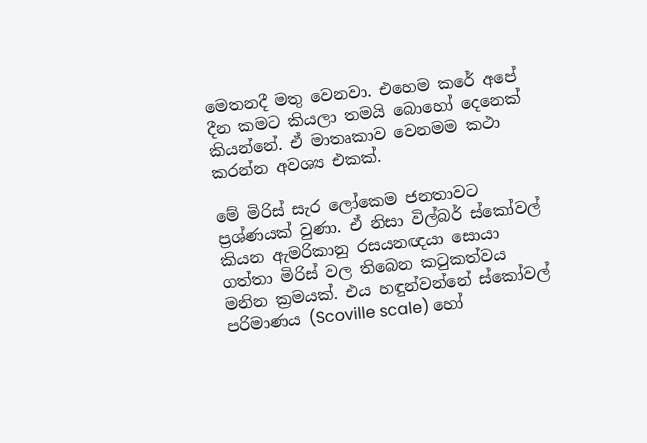මෙතනදී මතු වෙනවා. එහෙම කරේ අපේ දීන කමට කියලා තමයි බොහෝ දෙනෙක් කියන්නේ. ඒ මාතෘකාව වෙනමම කථා කරන්න අවශ්‍ය එකක්.

මේ මිරිස් සැර ලෝකෙම ජනතාවට ප්‍රශ්ණයක් වුණා. ඒ නිසා විල්බර් ස්කෝවල් කියන ඇමරිකානු රසයනඥයා සොයා ගත්තා මිරිස් වල තිබෙන කටුකත්වය මනින ක්‍රමයක්. එය හඳුන්වන්නේ ස්කෝවල් පරිමාණය (Scoville scale) හෝ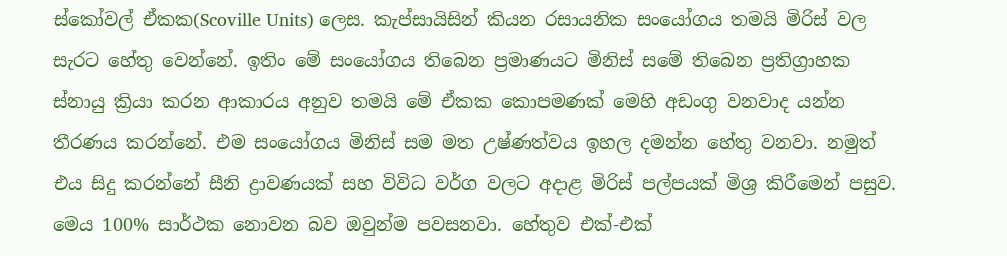ස්කෝවල් ඒකක(Scoville Units) ලෙස. කැප්සායිසින් කියන රසායනික සංයෝගය තමයි මිරිස් වල සැරට හේතු වෙන්නේ. ඉතිං මේ සංයෝගය තිබෙන ප්‍රමාණයට මිනිස් සමේ තිබෙන ප්‍රතිග්‍රාහක ස්නායු ක්‍රියා කරන ආකාරය අනුව තමයි මේ ඒකක කොපමණක් මෙහි අඩංගු වනවාද යන්න තීරණය කරන්නේ. එම සංයෝගය මිනිස් සම මත උෂ්ණත්වය ඉහල දමන්න හේතු වනවා. නමුත් එය සිදු කරන්නේ සීනි ද්‍රාවණයක් සහ විවිධ වර්ග වලට අදාළ මිරිස් පල්පයක් මිශ්‍ර කිරීමෙන් පසුව. මෙය 100% සාර්ථක නොවන බව ඔවුන්ම පවසනවා. හේතුව එක්-එක්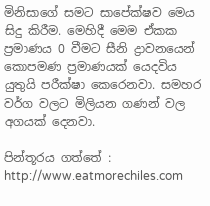මිනිසාගේ සමට සාපේක්ෂව මෙය සිදු කිරීම. මෙහිදී මෙම ඒකක ප්‍රමාණය 0 වීමට සීනි ද්‍රාවනයෙන් කොපමණ ප්‍රමාණයක් යෙදවිය යුතුයි පරීක්ෂා කෙරෙනවා. සමහර වර්ග වලට මිලියන ගණන් වල අගයක් දෙනවා.

පින්තූරය ගත්තේ : http://www.eatmorechiles.com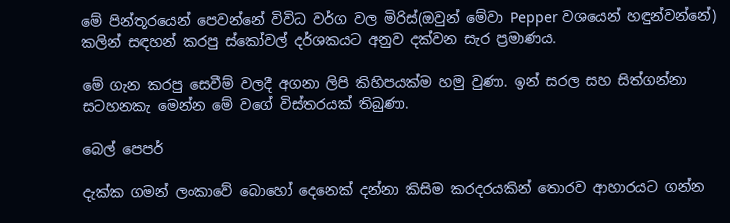මේ පින්තූරයෙන් පෙවන්නේ විවිධ වර්ග වල මිරිස්(ඔවුන් මේවා Pepper වශයෙන් හඳුන්වන්නේ) කලින් සඳහන් කරපු ස්කෝවල් දර්ශකයට අනුව දක්වන සැර ප්‍රමාණය.

මේ ගැන කරපු සෙවීම් වලදී අගනා ලිපි කිහිපයක්ම හමු වුණා. ඉන් සරල සහ සිත්ගන්නා සටහනකැ මෙන්න මේ වගේ විස්තරයක් තිබුණා.

බෙල් පෙපර්

දැක්ක ගමන් ලංකාවේ බොහෝ දෙනෙක් දන්නා කිසිම කරදරයකින් තොරව ආහාරයට ගන්න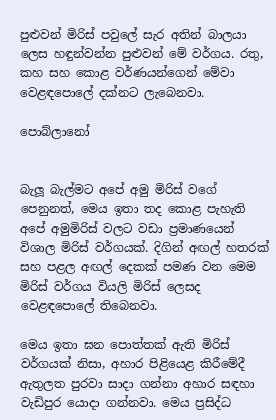පුළුවන් මිරිස් පවුලේ සැර අතින් බාලයා ලෙස හඳුන්වන්න පුළුවන් මේ වර්ගය. රතු, කහ සහ කොළ වර්ණයන්ගෙන් මේවා වෙළඳපොලේ දක්නට ලැබෙනවා.

පොබ්ලානෝ


බැලූ බැල්මට අපේ අමු මිරිස් වගේ පෙනුනත්, මෙය ඉතා තද කොළ පැහැති අපේ අමුමිරිස් වලට වඩා ප්‍රමාණයෙන් විශාල මිරිස් වර්ගයක්. දිගින් අඟල් හතරක් සහ පළල අඟල් දෙකක් පමණ වන මෙම මිරිස් වර්ගය වියලි මිරිස් ලෙසද වෙළඳපොලේ තිබෙනවා.

මෙය ඉතා ඝන පොත්තක් ඇති මිරිස් වර්ගයක් නිසා, අහාර පිළියෙළ කිරීමේදී ඇතුලත පුරවා සාදා ගන්නා අහාර සඳහා වැඩිපුර යොදා ගන්නවා. මෙය ප්‍රසිද්ධ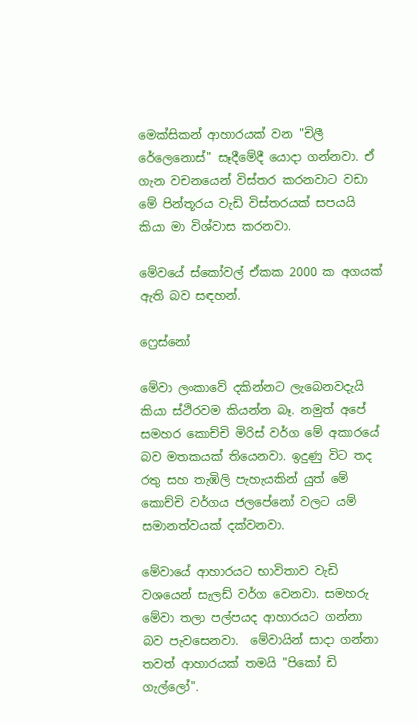මෙක්සිකන් ආහාරයක් වන "චිලී රේලෙනොස්" සෑදීමේදී යොදා ගන්නවා. ඒ ගැන වචනයෙන් විස්තර කරනවාට වඩා මේ පින්තූරය වැඩි විස්තරයක් සපයයි කියා මා විශ්වාස කරනවා.

මේවයේ ස්කෝවල් ඒකක 2000 ක අගයක් ඇති බව සඳහන්.

ෆ්‍රෙස්නෝ

මේවා ලංකාවේ දකින්නට ලැබෙනවදැයි කියා ස්ථිරවම කියන්න බෑ. නමුත් අපේ සමහර කොච්චි මිරිස් වර්ග මේ අකාරයේ බව මතකයක් තියෙනවා. ඉදුණු විට තද රතු සහ තැඹිලි පැහැයකින් යුත් මේ කොච්චි වර්ගය ජලපේනෝ වලට යම් සමානත්වයක් දක්වනවා.

මේවායේ ආහාරයට භාවිතාව වැඩි වශයෙන් සැලඩ් වර්ග වෙනවා. සමහරු මේවා තලා පල්පයද ආහාරයට ගන්නා බව පැවසෙනවා.  මේවායින් සාදා ගන්නා තවත් ආහාරයක් තමයි "පිකෝ ඩි ගැල්ලෝ".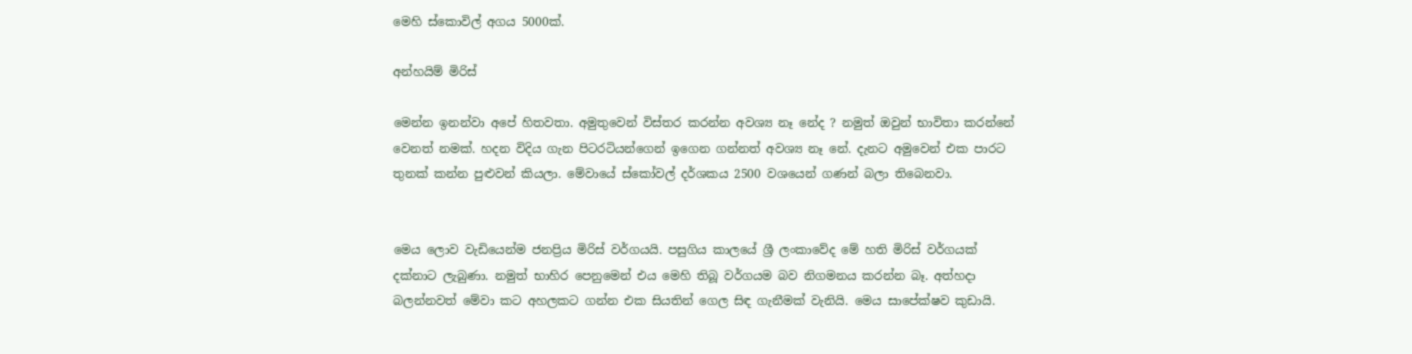මෙහි ස්කොවිල් අගය 5000ක්.

අන්හයිම් මිරිස්

මෙන්න ඉනන්වා අපේ හිතවතා. අමුතුවෙන් විස්තර කරන්න අවශ්‍ය නෑ නේද ? නමුත් ඔවුන් භාවිතා කරන්නේ වෙනත් නමක්. හදන විදිය ගැන පිටරටියන්ගෙන් ඉගෙන ගන්නත් අවශ්‍ය නෑ නේ. දැනට අමුවෙන් එක පාරට තුනක් කන්න පුළුවන් කියලා. මේවායේ ස්කෝවල් දර්ශකය 2500 වශයෙන් ගණන් බලා තිබෙනවා.


මෙය ලොව වැඩියෙන්ම ජනප්‍රිය මිරිස් වර්ගයයි. පසුගිය කාලයේ ශ්‍රී ලංකාවේද මේ හති මිරිස් වර්ගයක් දක්නාට ලැබුණා. නමුත් භාහිර පෙනුමෙන් එය මෙහි තිබූ වර්ගයම බව නිගමනය කරන්න බෑ. අත්හදා බලන්නවත් මේවා කට අහලකට ගන්න එක සියතින් ගෙල සිඳ ගැනීමක් වැනියි. මෙය සාපේක්ෂව කුඩායි.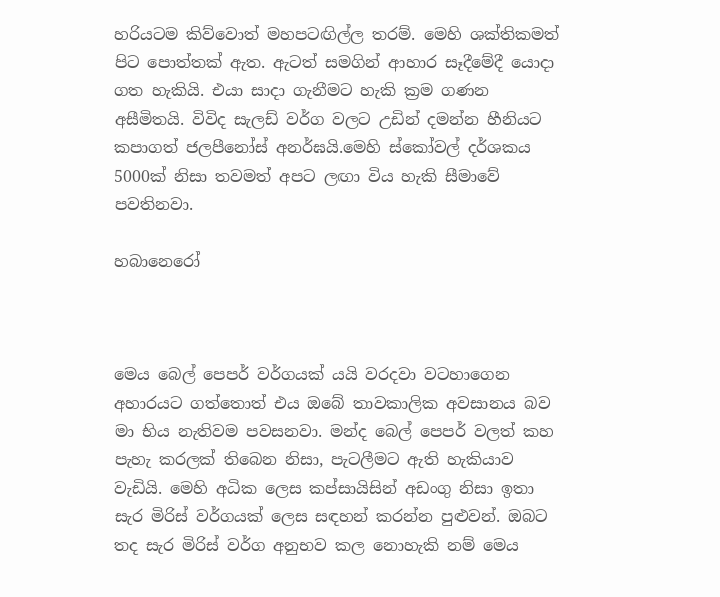හරියටම කිව්වොත් මහපටඟිල්ල තරම්. මෙහි ශක්තිකමත් පිට පොත්තක් ඇත. ඇටත් සමගින් ආහාර සෑදීමේදී යොදා ගත හැකියි. එයා සාදා ගැනීමට හැකි ක්‍රම ගණන අසීමිතයි. විවිද සැලඩ් වර්ග වලට උඩින් දමන්න හීනියට කපාගත් ජලපීනෝස් අනර්ඝයි.මෙහි ස්කෝවල් දර්ශකය 5000ක් නිසා තවමත් අපට ලඟා විය හැකි සීමාවේ පවතිනවා.

හබානෙරෝ



මෙය බෙල් පෙපර් වර්ගයක් යයි වරදවා වටහාගෙන අහාරයට ගත්තොත් එය ඔබේ තාවකාලික අවසානය බව මා භිය නැතිවම පවසනවා. මන්ද බෙල් පෙපර් වලත් කහ පැහැ කරලක් තිබෙන නිසා, පැටලීමට ඇති හැකියාව වැඩියි. මෙහි අධික ලෙස කප්සායිසින් අඩංගු නිසා ඉතා සැර මිරිස් වර්ගයක් ලෙස සඳහන් කරන්න පුළුවන්. ඔබට තද සැර මිරිස් වර්ග අනුභව කල නොහැකි නම් මෙය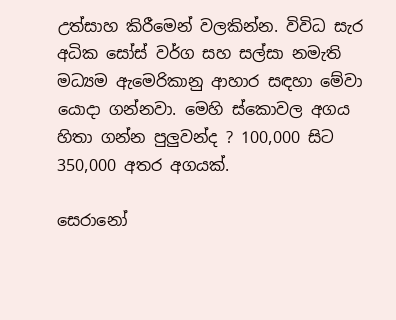උත්සාහ කිරීමෙන් වලකින්න. විවිධ සැර අධික සෝස් වර්ග සහ සල්සා නමැති මධ්‍යම ඇමෙරිකානු ආහාර සඳහා මේවා යොදා ගන්නවා. මෙහි ස්කොවල අගය හිතා ගන්න පුලුවන්ද ? 100,000 සිට 350,000 අතර අගයක්.

සෙරානෝ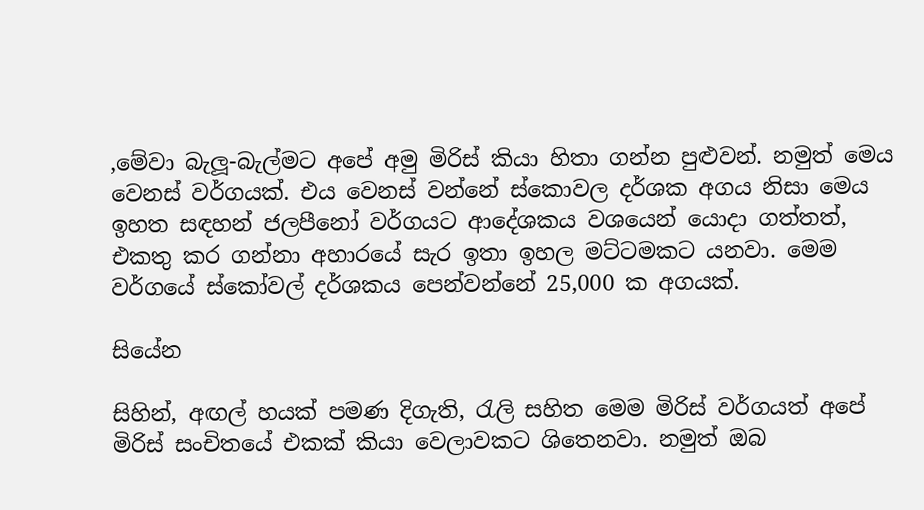,මේවා බැලූ-බැල්මට අපේ අමු මිරිස් කියා හිතා ගන්න පුළුවන්. නමුත් මෙය වෙනස් වර්ගයක්. එය වෙනස් වන්නේ ස්කොවල දර්ශක අගය නිසා මෙය ඉහත සඳහන් ජලපීනෝ වර්ගයට ආදේශකය වශයෙන් යොදා ගත්තත්, එකතු කර ගන්නා අහාරයේ සැර ඉතා ඉහල මට්ටමකට යනවා. මෙම වර්ගයේ ස්කෝවල් දර්ශකය පෙන්වන්නේ 25,000 ක අගයක්.

සියේන

සිහින්, අඟල් හයක් පමණ දිගැති, රැලි සහිත මෙම මිරිස් වර්ගයත් අපේ මිරිස් සංචිතයේ එකක් කියා වෙලාවකට ශිතෙනවා. නමුත් ඔබ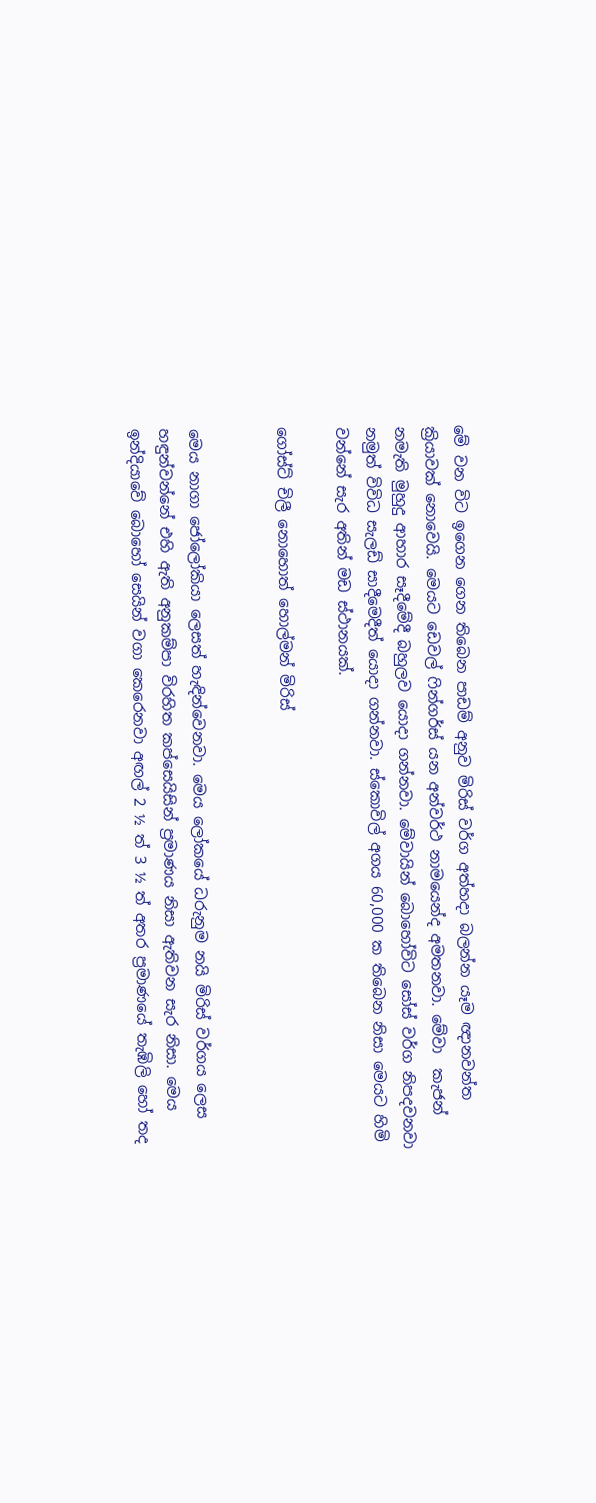මේ වන විට ඉගෙන ගෙන තිබෙන පාඩම් අනුව මිරිස් වර්ග අත්හදා බලන්න යෑම ඥානවන්ත ක්‍රියාවක් නොවෙයි. මෙයට ඩෙවල් ෆින්ගර්ස් යන අන්වර්ථ නාමයෙන්ද අමතනවා. මේවා  කැජන් නමැති මුහුදු ආහාර සෑදීමේදී බහුලව යොදා ගන්නවා. මේවායින් බොහෝවිට සෝස් වර්ග නිපදවනවා නමුත් විවිධ සැලඩ් සාදීමෙදීත් යොදා ගන්නවා. ස්කොවිල් අගය 60,000 ක තිබෙන නිසා මෙයට හිමි වන්නේ සැර අතින් මඩ ස්ථානයක්.

ගෝස්ට් චිලී නොහොත් හොල්මන් මිරිස්


මෙය නාගා ජෝලෝකියා ලෙසත් හැඳින්වෙනවා. මෙය ලෝකයේ ධරුනුම නයි මිරිස් වර්ගය ලෙස හඳුන්වන්නේ එහි ඇති අනුකම්පා විරහිත කප්සෙයිසින් ප්‍රමාණය නිසා ඇතිවන සැර නිසා. මෙය ඉන්දියාවේ බොහෝ සෙයින් වගා කෙරෙනවා අඟල් 2 ½ ත් 3 ½ ත් අතර ප්‍රමාණයේ තැඹිලි හෝ තද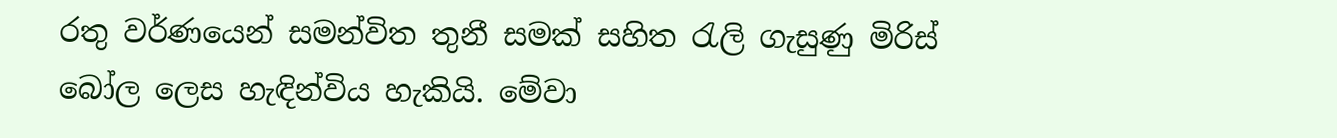රතු වර්ණයෙන් සමන්විත තුනී සමක් සහිත රැලි ගැසුණු මිරිස් බෝල ලෙස හැඳින්විය හැකියි. මේවා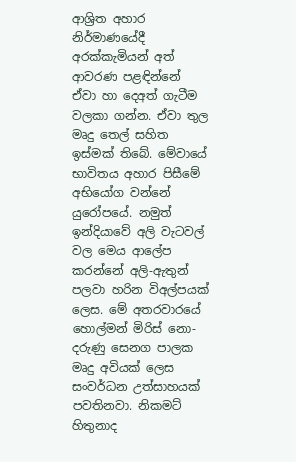ආශ්‍රිත අහාර නිර්මාණයේදී අරක්කැමියන් අත් ආවරණ පළඳින්නේ ඒවා හා දෙඅත් ගැටීම වලකා ගන්න. ඒවා තුල මෘදු තෙල් සහිත ඉස්මක් තිබේ. මේවායේ භාවිතය අහාර පිසීමේ අභියෝග වන්නේ යුරෝපයේ. නමුත් ඉන්දියාවේ අලි වැටවල් වල මෙය ආලේප කරන්නේ අලි-ඇතුන් පලවා හරින විඅල්පයක් ලෙස. මේ අතරවාරයේ හොල්මන් මිරිස් නො-දරුණු සෙනග පාලක මෘදු අවියක් ලෙස සංවර්ධන උත්සාහයක් පවතිනවා. නිකමට් හිතුනාද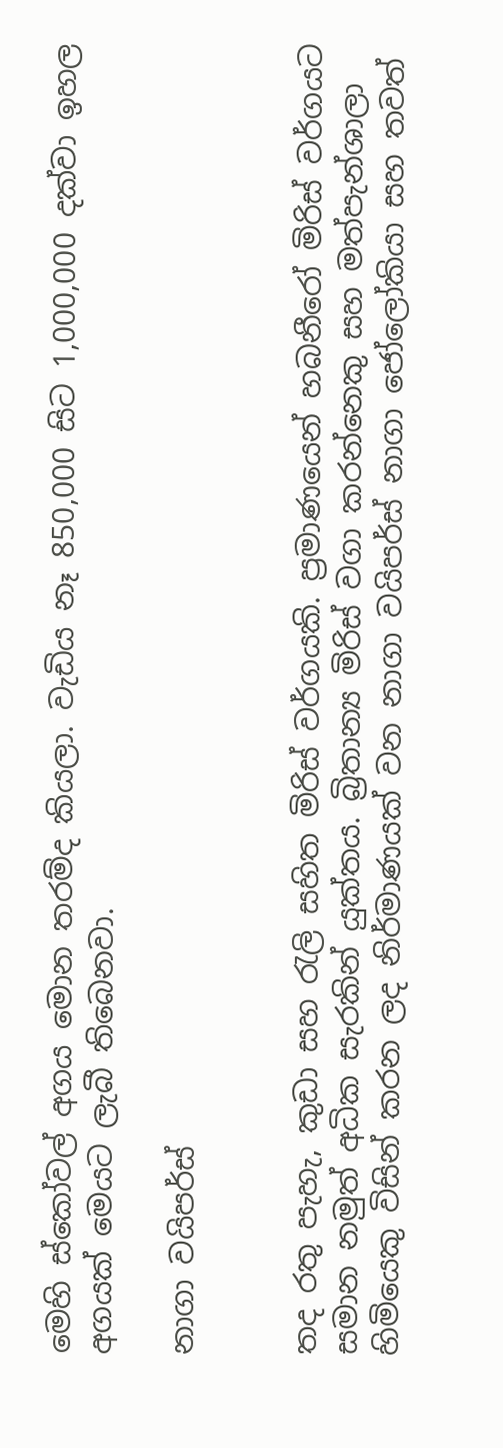මෙහි ස්කෝවල් අගය මොන තරම්ද කියලා. වැඩිය නෑ 850,000 සිට 1,000,000 දක්වා ඉහල අගයක් මෙයට ලැබී තිබෙනවා.

නාගා වයිපර්ස්


තද රතු පැහැ, කුඩා සහ රැලි සහිත මිරිස් වර්ගයකි. ප්‍රමාණයෙන් හබනීරෝ මිරිස් වර්ගයට සමාන නමුත් අධික සැරකින් යුක්තය. බ්‍රිතාන්‍ය මිරිස් වගා කරන්නෙකු සහ මත්පැන්ශාලා හිමියෙකු විසින් කරන ලද නිර්මාණයක් වන නාගා වයිපර්ස් නාගා ජෝලෝකියා සහ තවත්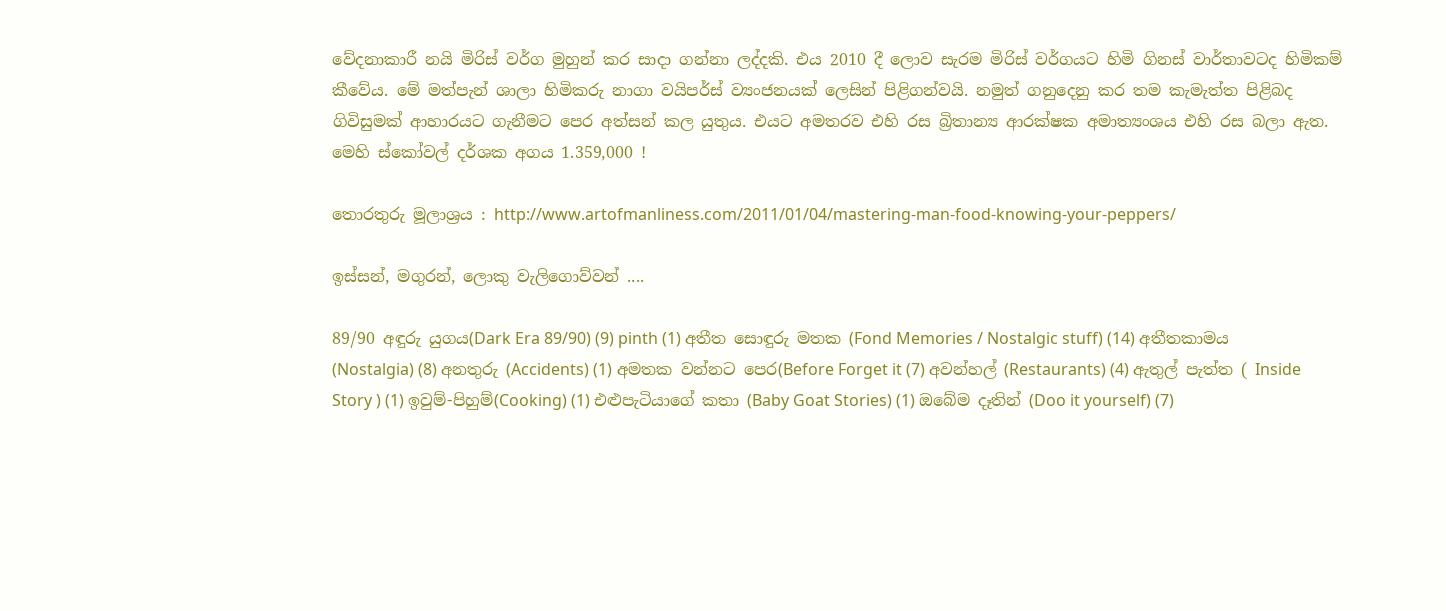වේදනාකාරී නයි මිරිස් වර්ග මුහුන් කර සාදා ගන්නා ලද්දකි. එය 2010 දී ලොව සැරම මිරිස් වර්ගයට හිමි ගිනස් වාර්තාවටද හිමිකම් කීවේය. මේ මත්පැන් ශාලා හිමිකරු නාගා වයිපර්ස් ව්‍යංජනයක් ලෙසින් පිළිගන්වයි. නමුත් ගනුදෙනු කර තම කැමැත්ත පිළිබද ගිවිසුමක් ආහාරයට ගැනීමට පෙර අත්සන් කල යුතුය. එයට අමතරව එහි රස බ්‍රිතාන්‍ය ආරක්ෂක අමාත්‍යංශය එහි රස බලා ඇත. මෙහි ස්කෝවල් දර්ශක අගය 1.359,000 !

තොරතුරු මූලාශ්‍රය : http://www.artofmanliness.com/2011/01/04/mastering-man-food-knowing-your-peppers/

ඉස්සන්, මගුරන්, ලොකු වැලිගොව්වන් ....

89/90 අඳුරු යුගය(Dark Era 89/90) (9) pinth (1) අතීත සොඳුරු මතක (Fond Memories / Nostalgic stuff) (14) අතීතකාමය (Nostalgia) (8) අනතුරු (Accidents) (1) අමතක වන්නට පෙර(Before Forget it (7) අවන්හල් (Restaurants) (4) ඇතුල් පැත්ත ( Inside Story ) (1) ඉවුම්-පිහුම්(Cooking) (1) එළුපැටියාගේ කතා (Baby Goat Stories) (1) ඔබේම දෑතින් (Doo it yourself) (7)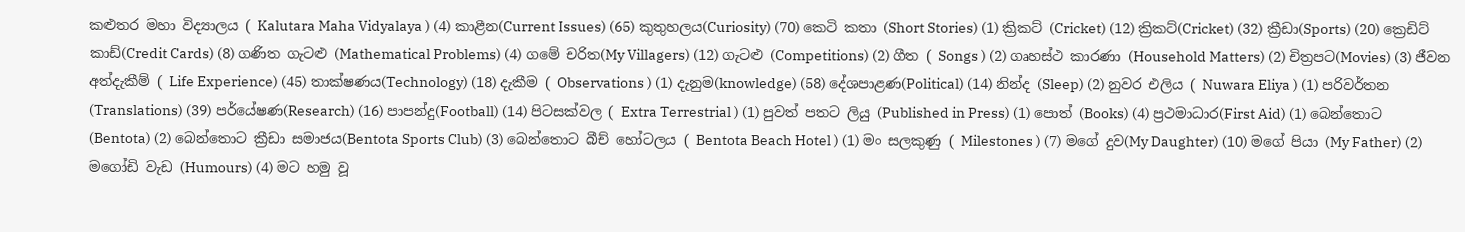කළුතර මහා විද්‍යාලය ( Kalutara Maha Vidyalaya ) (4) කාළීන(Current Issues) (65) කුතුහලය(Curiosity) (70) කෙටි කතා (Short Stories) (1) ක්‍රිකට් (Cricket) (12) ක්‍රිකට්(Cricket) (32) ක්‍රීඩා(Sports) (20) ක්‍රෙඩිට් කාඩ්(Credit Cards) (8) ගණිත ගැටළු (Mathematical Problems) (4) ගමේ චරිත(My Villagers) (12) ගැටළු (Competitions) (2) ගීත ( Songs ) (2) ගෘහස්ථ කාරණා (Household Matters) (2) චිත්‍රපට(Movies) (3) ජීවන අත්දැකීම් ( Life Experience) (45) තාක්ෂණය(Technology) (18) දැකීම ( Observations ) (1) දැනුම(knowledge) (58) දේශපාළණ(Political) (14) නින්ද (Sleep) (2) නුවර එලිය ( Nuwara Eliya ) (1) පරිවර්තන (Translations) (39) පර්යේෂණ(Research) (16) පාපන්දු(Football) (14) පිටසක්වල ( Extra Terrestrial ) (1) පුවත් පතට ලියු (Published in Press) (1) පොත් (Books) (4) ප්‍රථමාධාර(First Aid) (1) බෙන්තොට (Bentota) (2) බෙන්තොට ක්‍රීඩා සමාජය(Bentota Sports Club) (3) බෙන්තොට බීච් හෝටලය ( Bentota Beach Hotel ) (1) මං සලකුණු ( Milestones ) (7) මගේ දුව(My Daughter) (10) මගේ පියා (My Father) (2) මගෝඩි වැඩ (Humours) (4) මට හමු වූ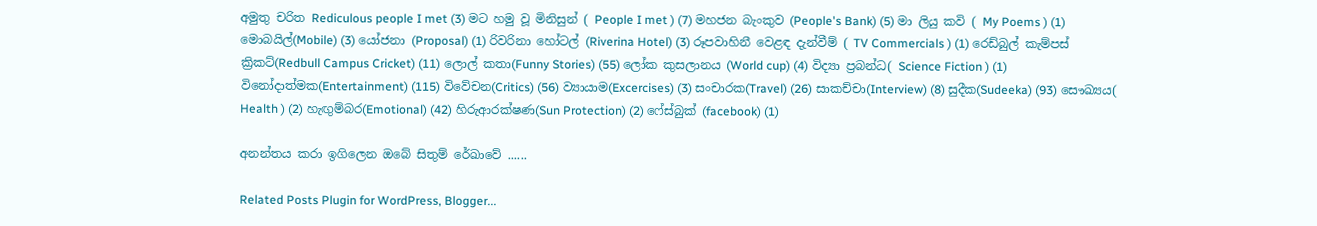අමුතු චරිත Rediculous people I met (3) මට හමු වූ මිනිසුන් ( People I met ) (7) මහජන බැංකුව (People's Bank) (5) මා ලියු කවි ( My Poems ) (1) මොබයිල්(Mobile) (3) යෝජනා (Proposal) (1) රිවරිනා හෝටල් (Riverina Hotel) (3) රූපවාහිනී වෙළඳ දැන්වීම් ( TV Commercials ) (1) රෙඩ්බුල් කැම්පස් ක්‍රිකට්(Redbull Campus Cricket) (11) ලොල් කතා(Funny Stories) (55) ලෝක කුසලානය (World cup) (4) විද්‍යා ප්‍රබන්ධ( Science Fiction ) (1) විනෝදාත්මක(Entertainment) (115) විවේචන(Critics) (56) ව්‍යායාම(Excercises) (3) සංචාරක(Travel) (26) සාකච්චා(Interview) (8) සුදීක(Sudeeka) (93) සෞඛ්‍යය( Health ) (2) හැඟුම්බර(Emotional) (42) හිරුආරක්ෂණ(Sun Protection) (2) ෆේස්බුක් (facebook) (1)

අනන්තය කරා ඉගිලෙන ඔබේ සිතුම් රේඛාවේ ......

Related Posts Plugin for WordPress, Blogger...